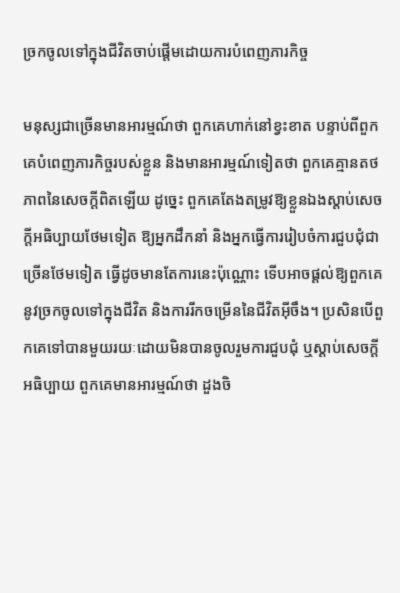ច្រកចូលទៅក្នុងជីវិតចាប់ផ្តើមដោយការបំពេញភារកិច្ច

មនុស្សជាច្រើនមានអារម្មណ៍ថា ពួកគេហាក់នៅខ្វះខាត បន្ទាប់ពីពួកគេបំពេញភារកិច្ចរបស់ខ្លួន និងមានអារម្មណ៍ទៀតថា ពួកគេគ្មានតថភាពនៃសេចក្តីពិតឡើយ ដូច្នេះ ពួកគេតែងតម្រូវឱ្យខ្លួនឯងស្ដាប់សេចក្តីអធិប្បាយថែមទៀត ឱ្យអ្នកដឹកនាំ និងអ្នកធ្វើការរៀបចំការជួបជុំជាច្រើនថែមទៀត ធ្វើដូចមានតែការនេះប៉ុណ្ណោះ ទើបអាចផ្ដល់ឱ្យពួកគេនូវច្រកចូលទៅក្នុងជីវិត និងការរីកចម្រើននៃជីវិតអ៊ីចឹង។ ប្រសិនបើពួកគេទៅបានមួយរយៈដោយមិនបានចូលរួមការជួបជុំ ឬស្ដាប់សេចក្តីអធិប្បាយ ពួកគេមានអារម្មណ៍ថា ដួងចិ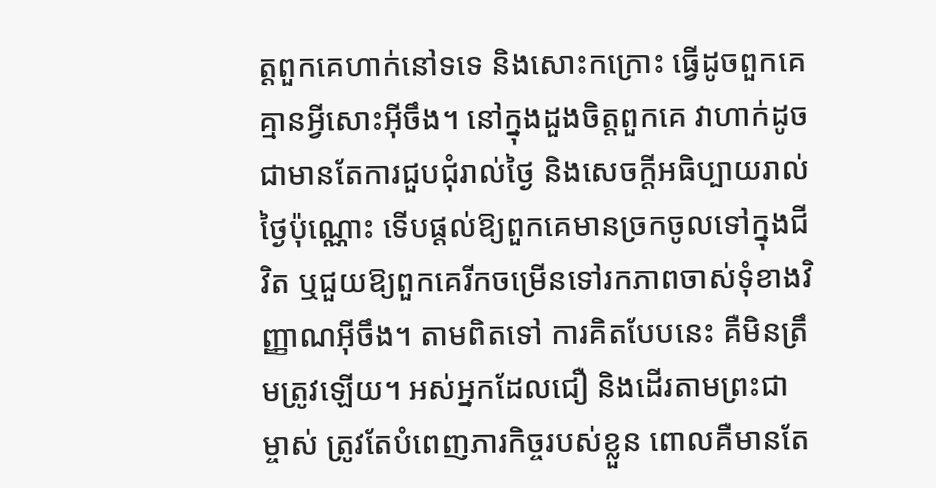ត្តពួកគេហាក់នៅទទេ និងសោះកក្រោះ ធ្វើដូចពួកគេគ្មានអ្វីសោះអ៊ីចឹង។ នៅក្នុងដួងចិត្តពួកគេ វាហាក់ដូចជាមានតែការជួបជុំរាល់ថ្ងៃ និងសេចក្តីអធិប្បាយរាល់ថ្ងៃប៉ុណ្ណោះ ទើបផ្ដល់ឱ្យពួកគេមានច្រកចូលទៅក្នុងជីវិត ឬជួយឱ្យពួកគេរីកចម្រើនទៅរកភាពចាស់ទុំខាងវិញ្ញាណអ៊ីចឹង។ តាមពិតទៅ ការគិតបែបនេះ គឺមិនត្រឹមត្រូវឡើយ។ អស់អ្នកដែលជឿ និងដើរតាមព្រះជាម្ចាស់ ត្រូវតែបំពេញភារកិច្ចរបស់ខ្លួន ពោលគឺមានតែ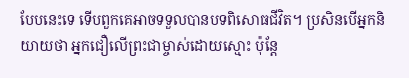បែបនេះទេ ទើបពួកគេអាចទទួលបានបទពិសោធជីវិត។ ប្រសិនបើអ្នកនិយាយថា អ្នកជឿលើព្រះជាម្ចាស់ដោយស្មោះ ប៉ុន្តែ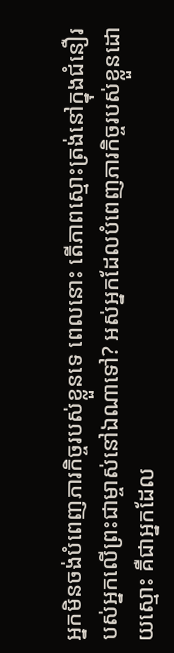អ្នកមិនចង់បំពេញភារកិច្ចរបស់ខ្លួនទេ ពេលនោះ តើភាពស្មោះត្រង់នៅក្នុងជំនឿរបស់អ្នកលើព្រះជាម្ចាស់នៅឯណាទៅ? អស់អ្នកដែលបំពេញភារកិច្ចរបស់ខ្លួនដោយស្មោះ គឺជាអ្នកដែល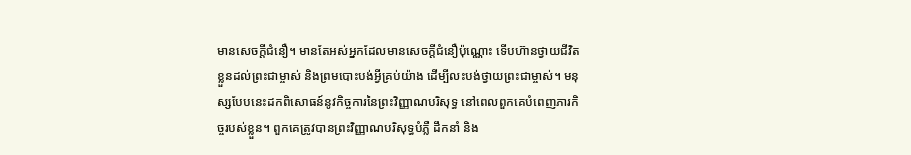មានសេចក្តីជំនឿ។ មានតែអស់អ្នកដែលមានសេចក្តីជំនឿប៉ុណ្ណោះ ទើបហ៊ានថ្វាយជីវិតខ្លួនដល់ព្រះជាម្ចាស់ និងព្រមបោះបង់អ្វីគ្រប់យ៉ាង ដើម្បីលះបង់ថ្វាយព្រះជាម្ចាស់។ មនុស្សបែបនេះដកពិសោធន៍នូវកិច្ចការនៃព្រះវិញ្ញាណបរិសុទ្ធ នៅពេលពួកគេបំពេញភារកិច្ចរបស់ខ្លួន។ ពួកគេត្រូវបានព្រះវិញ្ញាណបរិសុទ្ធបំភ្លឺ ដឹកនាំ និង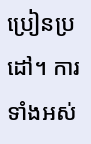ប្រៀនប្រដៅ។ ការទាំងអស់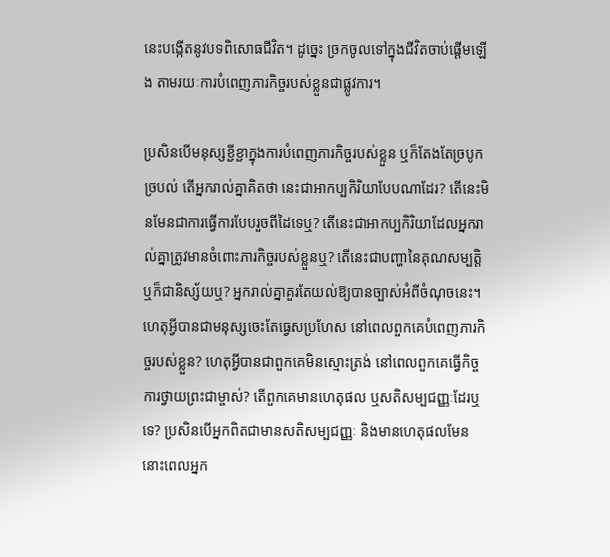នេះបង្កើតនូវបទពិសោធជីវិត។ ដូច្នេះ ច្រកចូលទៅក្នុងជីវិតចាប់ផ្ដើមឡើង តាមរយៈការបំពេញភារកិច្ចរបស់ខ្លួនជាផ្លូវការ។

ប្រសិនបើមនុស្សខ្ជីខ្ជាក្នុងការបំពេញភារកិច្ចរបស់ខ្លួន ឬក៏តែងតែច្របូកច្របល់ តើអ្នករាល់គ្នាគិតថា នេះជាអាកប្បកិរិយាបែបណាដែរ? តើនេះមិនមែនជាការធ្វើការបែបរួចពីដៃទេឬ? តើនេះជាអាកប្បកិរិយាដែលអ្នករាល់គ្នាត្រូវមានចំពោះភារកិច្ចរបស់ខ្លួនឬ? តើនេះជាបញ្ហានៃគុណសម្បត្តិ ឬក៏ជានិស្ស័យឬ? អ្នករាល់គ្នាគួរតែយល់ឱ្យបានច្បាស់អំពីចំណុចនេះ។ ហេតុអ្វីបានជាមនុស្សចេះតែធ្វេសប្រហែស នៅពេលពួកគេបំពេញភារកិច្ចរបស់ខ្លួន? ហេតុអ្វីបានជាពួកគេមិនស្មោះត្រង់ នៅពេលពួកគេធ្វើកិច្ចការថ្វាយព្រះជាម្ចាស់? តើពួកគេមានហេតុផល ឬសតិសម្បជញ្ញៈដែរឬទេ? ប្រសិនបើអ្នកពិតជាមានសតិសម្បជញ្ញៈ និងមានហេតុផលមែន នោះពេលអ្នក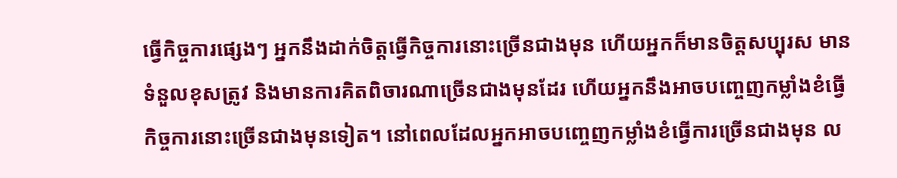ធ្វើកិច្ចការផ្សេងៗ អ្នកនឹងដាក់ចិត្តធ្វើកិច្ចការនោះច្រើនជាងមុន ហើយអ្នកក៏មានចិត្តសប្បុរស មានទំនួលខុសត្រូវ និងមានការគិតពិចារណាច្រើនជាងមុនដែរ ហើយអ្នកនឹងអាចបញ្ចេញកម្លាំងខំធ្វើកិច្ចការនោះច្រើនជាងមុនទៀត។ នៅពេលដែលអ្នកអាចបញ្ចេញកម្លាំងខំធ្វើការច្រើនជាងមុន ល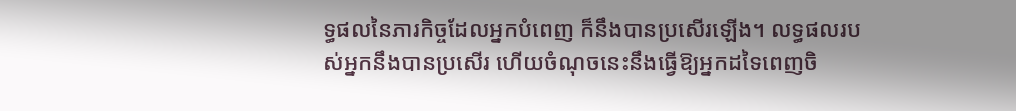ទ្ធផលនៃភារកិច្ចដែលអ្នកបំពេញ ក៏នឹងបានប្រសើរឡើង។ លទ្ធផលរបស់អ្នកនឹងបានប្រសើរ ហើយចំណុចនេះនឹងធ្វើឱ្យអ្នកដទៃពេញចិ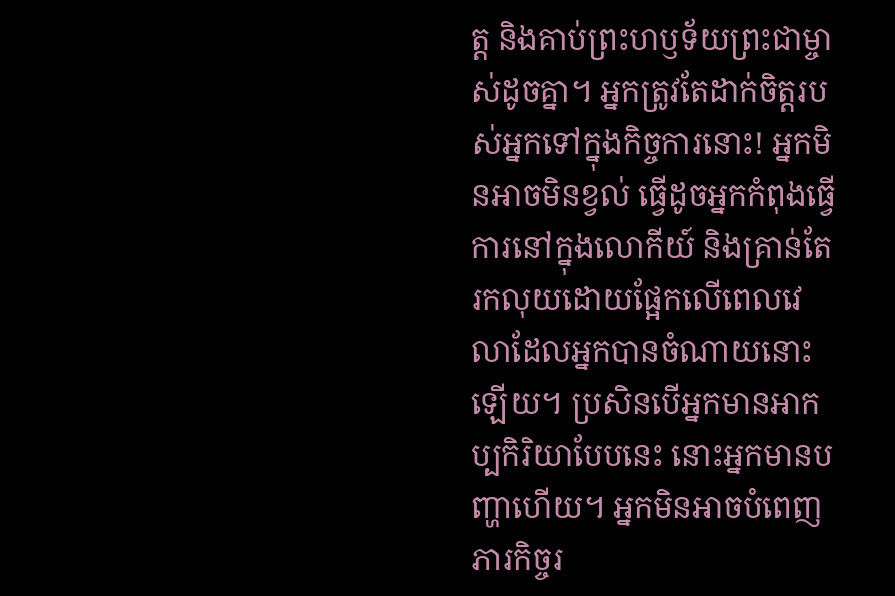ត្ត និងគាប់ព្រះហឫទ័យព្រះជាម្ចាស់ដូចគ្នា។ អ្នកត្រូវតែដាក់ចិត្តរបស់អ្នកទៅក្នុងកិច្ចការនោះ! អ្នកមិនអាចមិនខ្វល់ ធ្វើដូចអ្នកកំពុងធ្វើការនៅក្នុងលោកីយ៍ និងគ្រាន់តែរកលុយដោយផ្អែកលើពេលវេលាដែលអ្នកបានចំណាយនោះឡើយ។ ប្រសិនបើអ្នកមានអាកប្បកិរិយាបែបនេះ នោះអ្នកមានបញ្ហាហើយ។ អ្នកមិនអាចបំពេញភារកិច្ចរ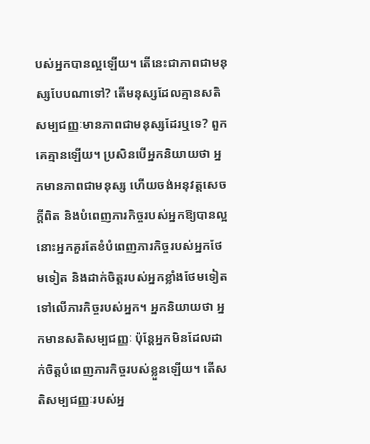បស់អ្នកបានល្អឡើយ។ តើនេះជាភាពជាមនុស្សបែបណាទៅ? តើមនុស្សដែលគ្មានសតិសម្បជញ្ញៈមានភាពជាមនុស្សដែរឬទេ? ពួកគេគ្មានឡើយ។ ប្រសិនបើអ្នកនិយាយថា អ្នកមានភាពជាមនុស្ស ហើយចង់អនុវត្តសេចក្តីពិត និងបំពេញភារកិច្ចរបស់អ្នកឱ្យបានល្អ នោះអ្នកគួរតែខំបំពេញភារកិច្ចរបស់អ្នកថែមទៀត និងដាក់ចិត្តរបស់អ្នកខ្លាំងថែមទៀតទៅលើភារកិច្ចរបស់អ្នក។ អ្នកនិយាយថា អ្នកមានសតិសម្បជញ្ញៈ ប៉ុន្តែអ្នកមិនដែលដាក់ចិត្តបំពេញភារកិច្ចរបស់ខ្លួនឡើយ។ តើសតិសម្បជញ្ញៈរបស់អ្ន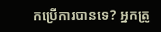កប្រើការបានទេ? អ្នកត្រូ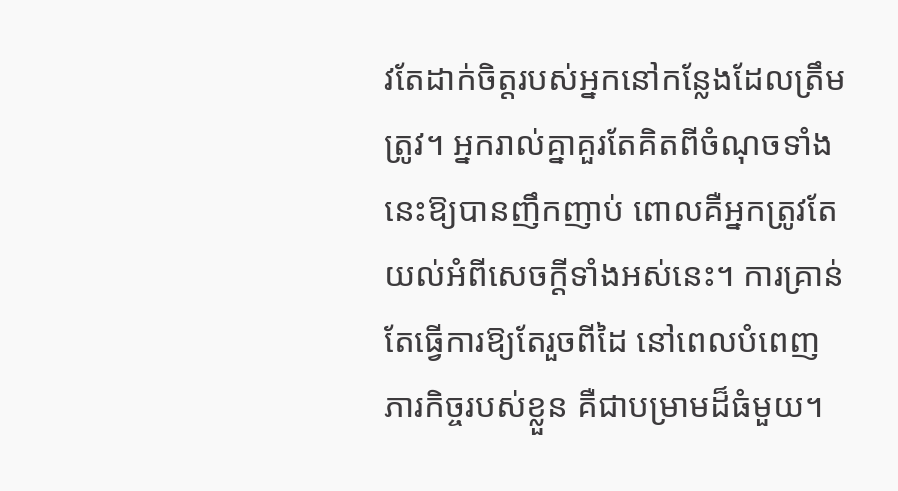វតែដាក់ចិត្តរបស់អ្នកនៅកន្លែងដែលត្រឹមត្រូវ។ អ្នករាល់គ្នាគួរតែគិតពីចំណុចទាំងនេះឱ្យបានញឹកញាប់ ពោលគឺអ្នកត្រូវតែយល់អំពីសេចក្តីទាំងអស់នេះ។ ការគ្រាន់តែធ្វើការឱ្យតែរួចពីដៃ នៅពេលបំពេញភារកិច្ចរបស់ខ្លួន គឺជាបម្រាមដ៏ធំមួយ។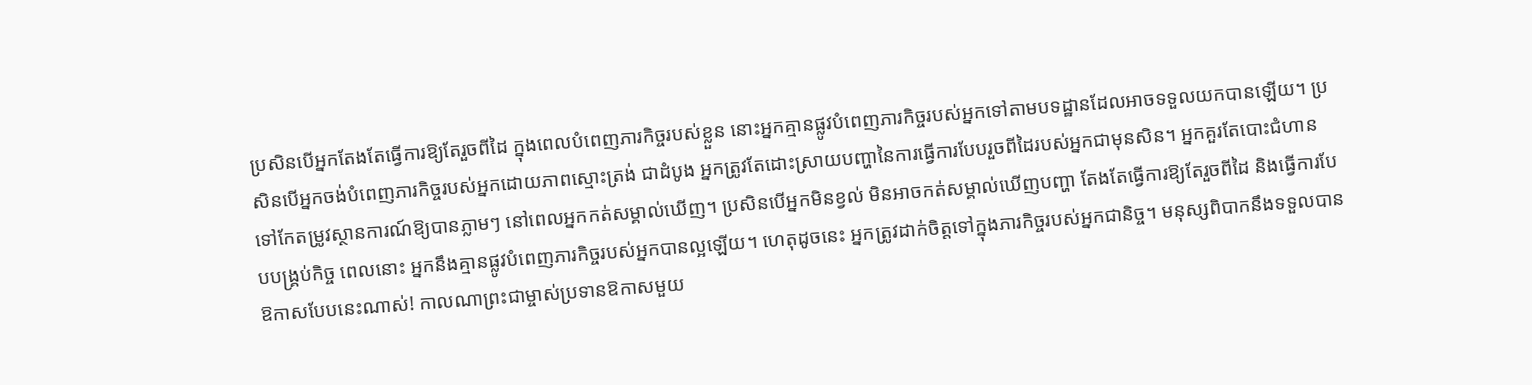ប្រសិនបើអ្នកតែងតែធ្វើការឱ្យតែរួចពីដៃ ក្នុងពេលបំពេញភារកិច្ចរបស់ខ្លួន នោះអ្នកគ្មានផ្លូវបំពេញភារកិច្ចរបស់អ្នកទៅតាមបទដ្ឋានដែលអាចទទួលយកបានឡើយ។ ប្រសិនបើអ្នកចង់បំពេញភារកិច្ចរបស់អ្នកដោយភាពស្មោះត្រង់ ជាដំបូង អ្នកត្រូវតែដោះស្រាយបញ្ហានៃការធ្វើការបែបរួចពីដៃរបស់អ្នកជាមុនសិន។ អ្នកគួរតែបោះជំហានទៅកែតម្រូវស្ថានការណ៍ឱ្យបានភ្លាមៗ នៅពេលអ្នកកត់សម្គាល់ឃើញ។ ប្រសិនបើអ្នកមិនខ្វល់ មិនអាចកត់សម្គាល់ឃើញបញ្ហា តែងតែធ្វើការឱ្យតែរួចពីដៃ និងធ្វើការបែបបង្គ្រប់កិច្ច ពេលនោះ អ្នកនឹងគ្មានផ្លូវបំពេញភារកិច្ចរបស់អ្នកបានល្អឡើយ។ ហេតុដូចនេះ អ្នកត្រូវដាក់ចិត្តទៅក្នុងភារកិច្ចរបស់អ្នកជានិច្ច។ មនុស្សពិបាកនឹងទទួលបានឱកាសបែបនេះណាស់! កាលណាព្រះជាម្ចាស់ប្រទានឱកាសមួយ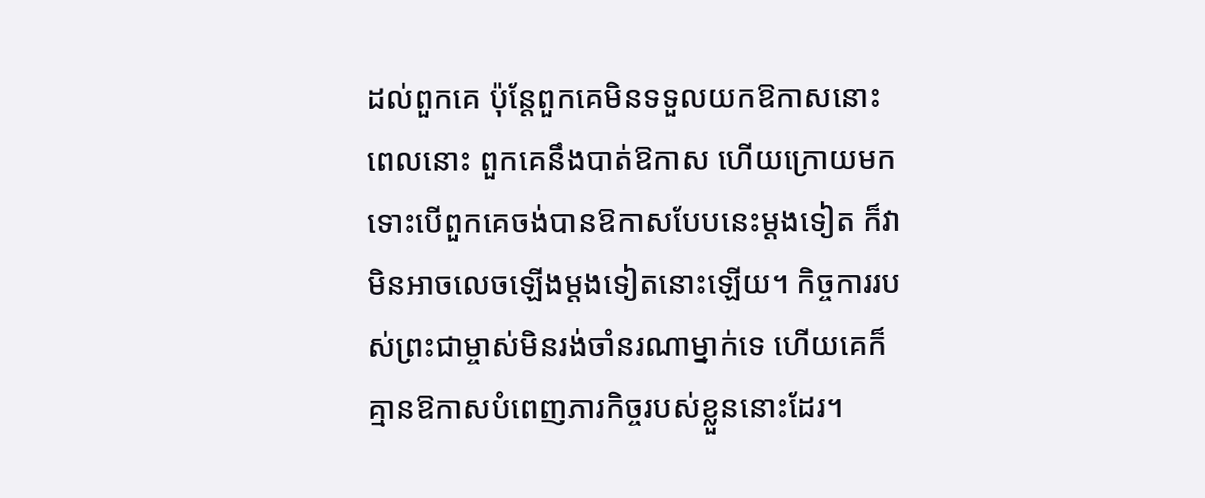ដល់ពួកគេ ប៉ុន្តែពួកគេមិនទទួលយកឱកាសនោះ ពេលនោះ ពួកគេនឹងបាត់ឱកាស ហើយក្រោយមក ទោះបើពួកគេចង់បានឱកាសបែបនេះម្ដងទៀត ក៏វាមិនអាចលេចឡើងម្ដងទៀតនោះឡើយ។ កិច្ចការរបស់ព្រះជាម្ចាស់មិនរង់ចាំនរណាម្នាក់ទេ ហើយគេក៏គ្មានឱកាសបំពេញភារកិច្ចរបស់ខ្លួននោះដែរ។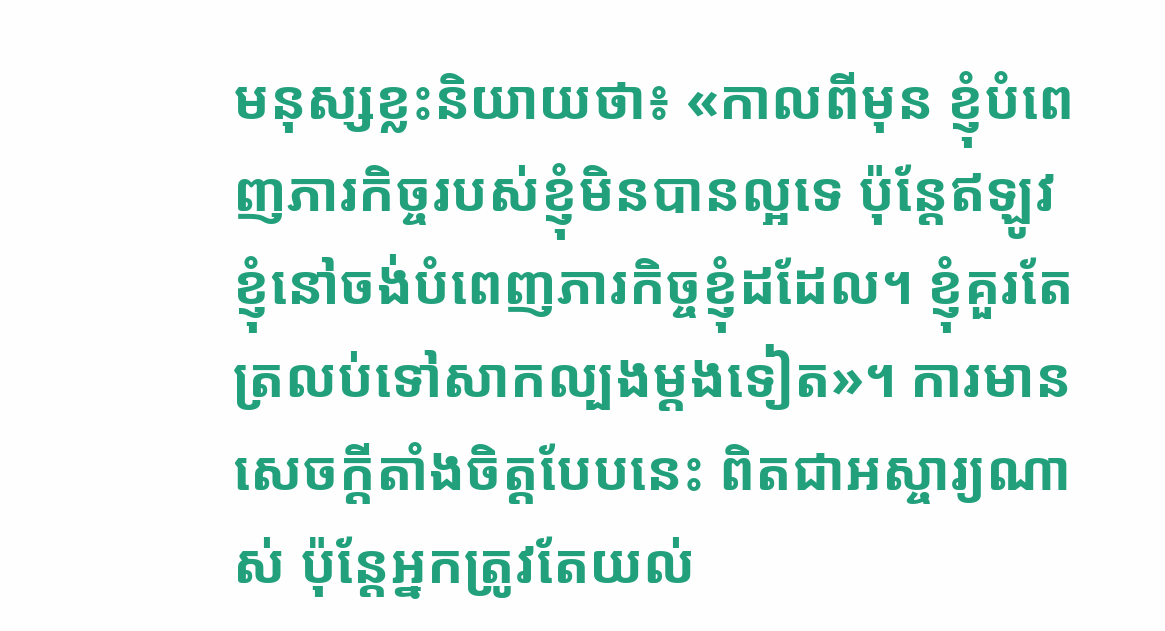មនុស្សខ្លះនិយាយថា៖ «កាលពីមុន ខ្ញុំបំពេញភារកិច្ចរបស់ខ្ញុំមិនបានល្អទេ ប៉ុន្តែឥឡូវ ខ្ញុំនៅចង់បំពេញភារកិច្ចខ្ញុំដដែល។ ខ្ញុំគួរតែត្រលប់ទៅសាកល្បងម្ដងទៀត»។ ការមានសេចក្តីតាំងចិត្តបែបនេះ ពិតជាអស្ចារ្យណាស់ ប៉ុន្តែអ្នកត្រូវតែយល់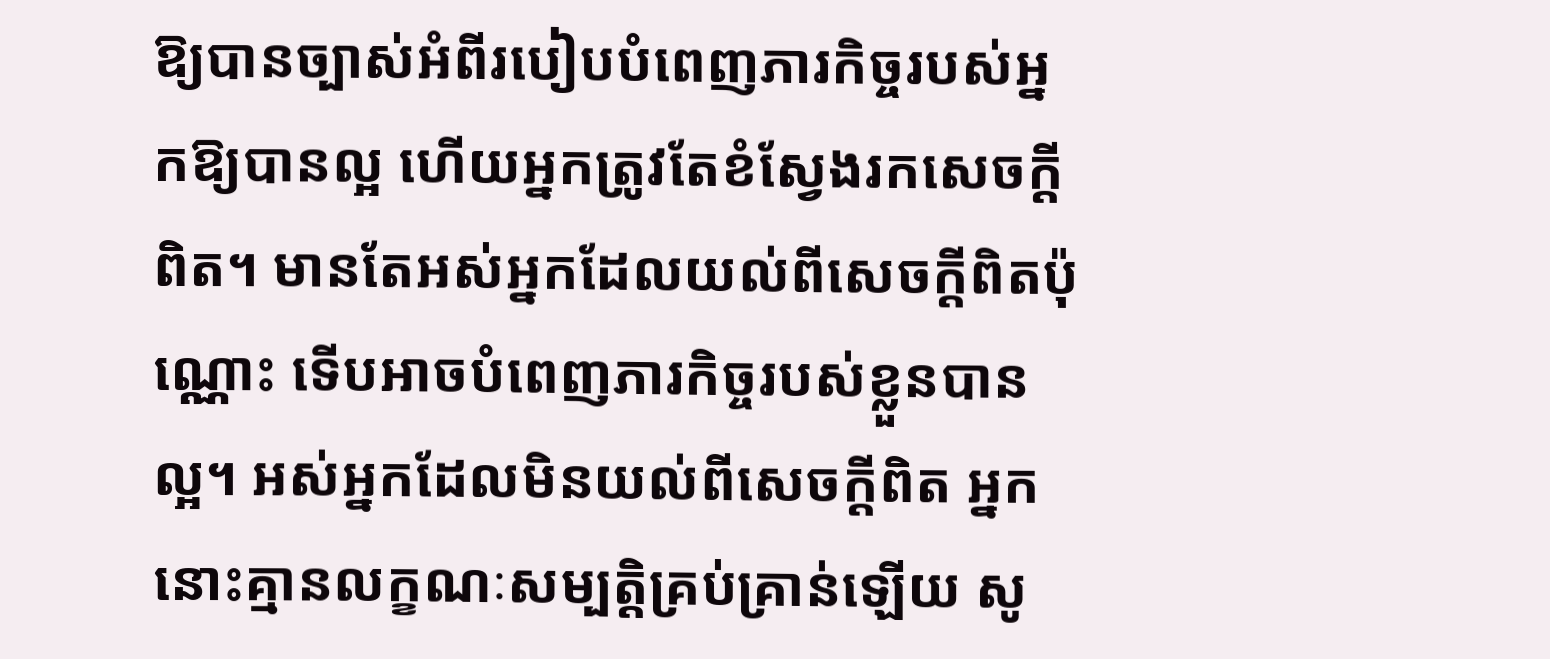ឱ្យបានច្បាស់អំពីរបៀបបំពេញភារកិច្ចរបស់អ្នកឱ្យបានល្អ ហើយអ្នកត្រូវតែខំស្វែងរកសេចក្តីពិត។ មានតែអស់អ្នកដែលយល់ពីសេចក្តីពិតប៉ុណ្ណោះ ទើបអាចបំពេញភារកិច្ចរបស់ខ្លួនបានល្អ។ អស់អ្នកដែលមិនយល់ពីសេចក្តីពិត អ្នកនោះគ្មានលក្ខណៈសម្បត្តិគ្រប់គ្រាន់ឡើយ សូ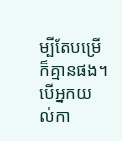ម្បីតែបម្រើក៏គ្មានផង។ បើអ្នកយល់កា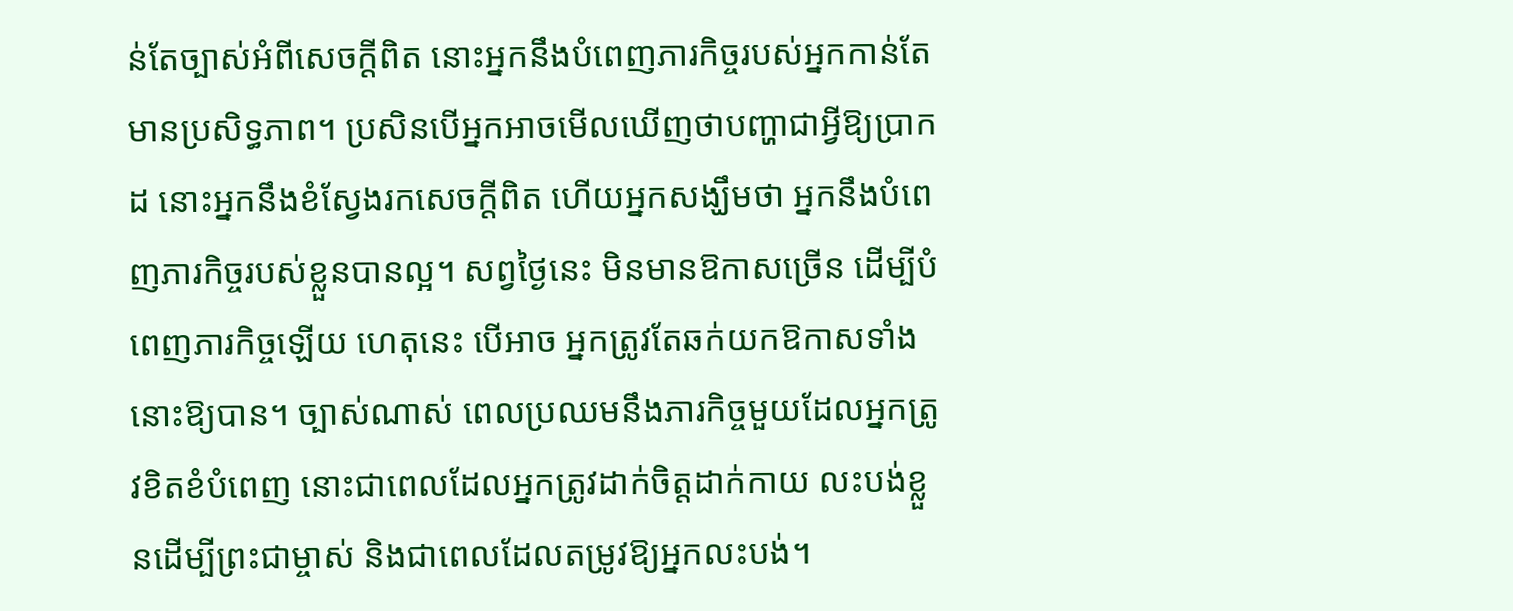ន់តែច្បាស់អំពីសេចក្តីពិត នោះអ្នកនឹងបំពេញភារកិច្ចរបស់អ្នកកាន់តែមានប្រសិទ្ធភាព។ ប្រសិនបើអ្នកអាចមើលឃើញថាបញ្ហាជាអ្វីឱ្យប្រាកដ នោះអ្នកនឹងខំស្វែងរកសេចក្តីពិត ហើយអ្នកសង្ឃឹមថា អ្នកនឹងបំពេញភារកិច្ចរបស់ខ្លួនបានល្អ។ សព្វថ្ងៃនេះ មិនមានឱកាសច្រើន ដើម្បីបំពេញភារកិច្ចឡើយ ហេតុនេះ បើអាច អ្នកត្រូវតែឆក់យកឱកាសទាំងនោះឱ្យបាន។ ច្បាស់ណាស់ ពេលប្រឈមនឹងភារកិច្ចមួយដែលអ្នកត្រូវខិតខំបំពេញ នោះជាពេលដែលអ្នកត្រូវដាក់ចិត្តដាក់កាយ លះបង់ខ្លួនដើម្បីព្រះជាម្ចាស់ និងជាពេលដែលតម្រូវឱ្យអ្នកលះបង់។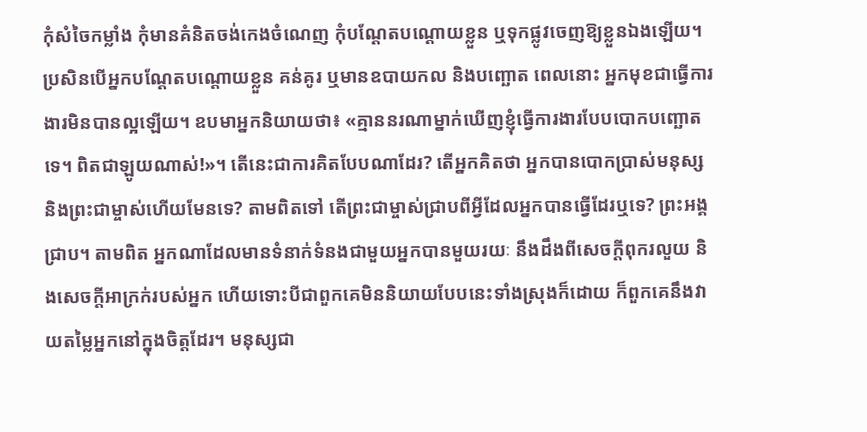កុំសំចៃកម្លាំង កុំមានគំនិតចង់កេងចំណេញ កុំបណ្ដែតបណ្ដោយខ្លួន ឬទុកផ្លូវចេញឱ្យខ្លួនឯងឡើយ។ ប្រសិនបើអ្នកបណ្ដែតបណ្ដោយខ្លួន គន់គូរ ឬមានឧបាយកល និងបញ្ឆោត ពេលនោះ អ្នកមុខជាធ្វើការងារមិនបានល្អឡើយ។ ឧបមាអ្នកនិយាយថា៖ «គ្មាននរណាម្នាក់ឃើញខ្ញុំធ្វើការងារបែបបោកបញ្ឆោតទេ។ ពិតជាឡូយណាស់!»។ តើនេះជាការគិតបែបណាដែរ? តើអ្នកគិតថា អ្នកបានបោកប្រាស់មនុស្ស និងព្រះជាម្ចាស់ហើយមែនទេ? តាមពិតទៅ តើព្រះជាម្ចាស់ជ្រាបពីអ្វីដែលអ្នកបានធ្វើដែរឬទេ? ព្រះអង្គជ្រាប។ តាមពិត អ្នកណាដែលមានទំនាក់ទំនងជាមួយអ្នកបានមួយរយៈ នឹងដឹងពីសេចក្តីពុករលួយ និងសេចក្តីអាក្រក់របស់អ្នក ហើយទោះបីជាពួកគេមិននិយាយបែបនេះទាំងស្រុងក៏ដោយ ក៏ពួកគេនឹងវាយតម្លៃអ្នកនៅក្នុងចិត្តដែរ។ មនុស្សជា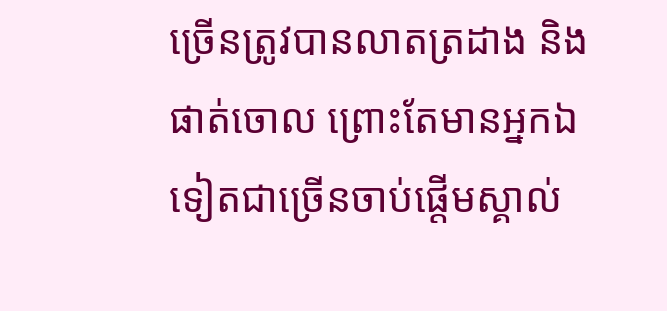ច្រើនត្រូវបានលាតត្រដាង និងផាត់ចោល ព្រោះតែមានអ្នកឯទៀតជាច្រើនចាប់ផ្ដើមស្គាល់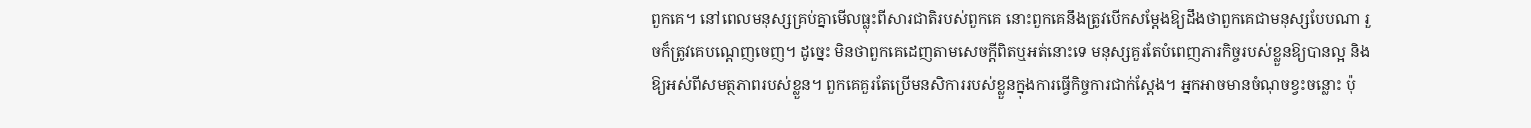ពួកគេ។ នៅពេលមនុស្សគ្រប់គ្នាមើលធ្លុះពីសារជាតិរបស់ពួកគេ នោះពួកគេនឹងត្រូវបើកសម្ដែងឱ្យដឹងថាពួកគេជាមនុស្សបែបណា រួចក៏ត្រូវគេបណ្ដេញចេញ។ ដូច្នេះ មិនថាពួកគេដេញតាមសេចក្តីពិតឬអត់នោះទេ មនុស្សគួរតែបំពេញភារកិច្ចរបស់ខ្លួនឱ្យបានល្អ និងឱ្យអស់ពីសមត្ថភាពរបស់ខ្លួន។ ពួកគេគួរតែប្រើមនសិការរបស់ខ្លួនក្នុងការធ្វើកិច្ចការជាក់ស្ដែង។ អ្នកអាចមានចំណុចខ្វះចន្លោះ ប៉ុ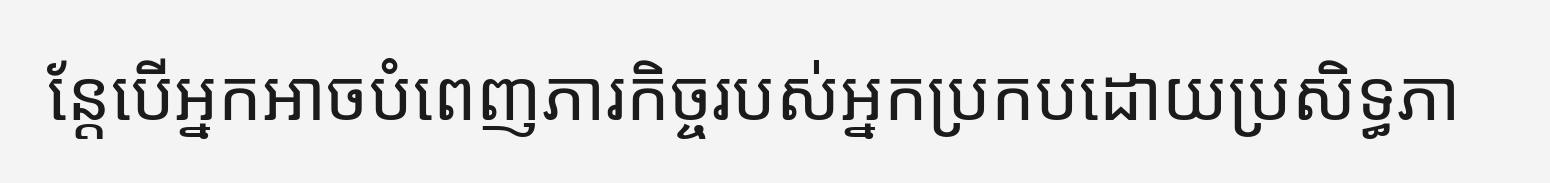ន្តែបើអ្នកអាចបំពេញភារកិច្ចរបស់អ្នកប្រកបដោយប្រសិទ្ធភា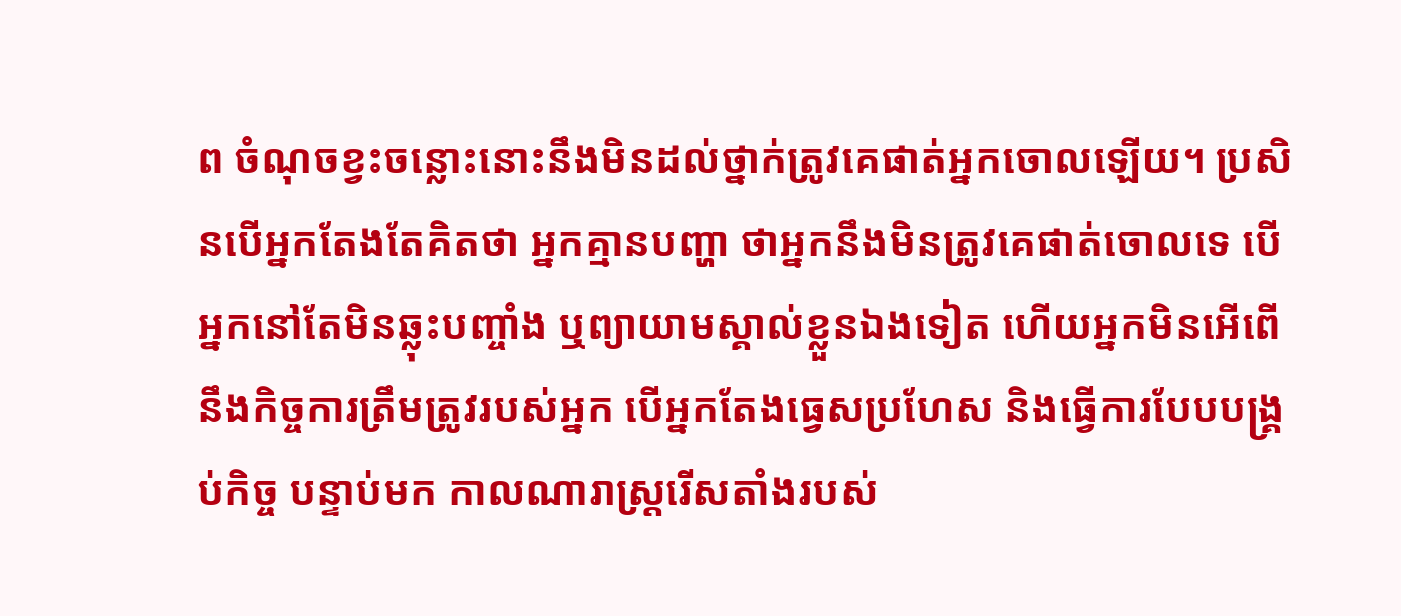ព ចំណុចខ្វះចន្លោះនោះនឹងមិនដល់ថ្នាក់ត្រូវគេផាត់អ្នកចោលឡើយ។ ប្រសិនបើអ្នកតែងតែគិតថា អ្នកគ្មានបញ្ហា ថាអ្នកនឹងមិនត្រូវគេផាត់ចោលទេ បើអ្នកនៅតែមិនឆ្លុះបញ្ចាំង ឬព្យាយាមស្គាល់ខ្លួនឯងទៀត ហើយអ្នកមិនអើពើនឹងកិច្ចការត្រឹមត្រូវរបស់អ្នក បើអ្នកតែងធ្វេសប្រហែស និងធ្វើការបែបបង្គ្រប់កិច្ច បន្ទាប់មក កាលណារាស្ត្ររើសតាំងរបស់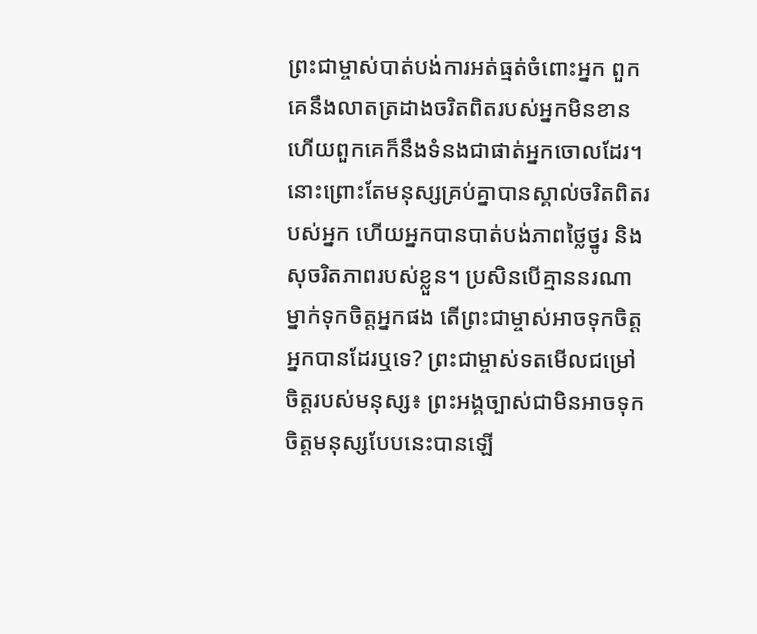ព្រះជាម្ចាស់បាត់បង់ការអត់ធ្មត់ចំពោះអ្នក ពួកគេនឹងលាតត្រដាងចរិតពិតរបស់អ្នកមិនខាន ហើយពួកគេក៏នឹងទំនងជាផាត់អ្នកចោលដែរ។ នោះព្រោះតែមនុស្សគ្រប់គ្នាបានស្គាល់ចរិតពិតរបស់អ្នក ហើយអ្នកបានបាត់បង់ភាពថ្លៃថ្នូរ និងសុចរិតភាពរបស់ខ្លួន។ ប្រសិនបើគ្មាននរណាម្នាក់ទុកចិត្តអ្នកផង តើព្រះជាម្ចាស់អាចទុកចិត្តអ្នកបានដែរឬទេ? ព្រះជាម្ចាស់ទតមើលជម្រៅចិត្តរបស់មនុស្ស៖ ព្រះអង្គច្បាស់ជាមិនអាចទុកចិត្តមនុស្សបែបនេះបានឡើ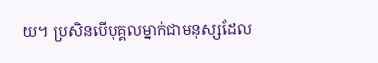យ។ ប្រសិនបើបុគ្គលម្នាក់ជាមនុស្សដែល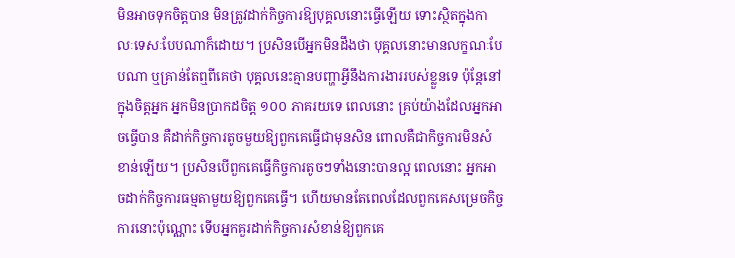មិនអាចទុកចិត្តបាន មិនត្រូវដាក់កិច្ចការឱ្យបុគ្គលនោះធ្វើឡើយ ទោះស្ថិតក្នុងកាលៈទេសៈបែបណាក៏ដោយ។ ប្រសិនបើអ្នកមិនដឹងថា បុគ្គលនោះមានលក្ខណៈបែបណា ឬគ្រាន់តែឮពីគេថា បុគ្គលនេះគ្មានបញ្ហាអ្វីនឹងការងាររបស់ខ្លួនទេ ប៉ុន្តែនៅក្នុងចិត្តអ្នក អ្នកមិនប្រាកដចិត្ត ១០០ ភាគរយទេ ពេលនោះ គ្រប់យ៉ាងដែលអ្នកអាចធ្វើបាន គឺដាក់កិច្ចការតូចមួយឱ្យពួកគេធ្វើជាមុនសិន ពោលគឺជាកិច្ចការមិនសំខាន់ឡើយ។ ប្រសិនបើពួកគេធ្វើកិច្ចការតូចៗទាំងនោះបានល្អ ពេលនោះ អ្នកអាចដាក់កិច្ចការធម្មតាមួយឱ្យពួកគេធ្វើ។ ហើយមានតែពេលដែលពួកគេសម្រេចកិច្ចការនោះប៉ុណ្ណោះ ទើបអ្នកគួរដាក់កិច្ចការសំខាន់ឱ្យពួកគេ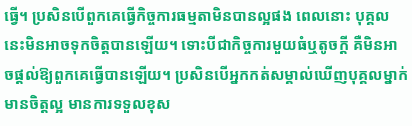ធ្វើ។ ប្រសិនបើពួកគេធ្វើកិច្ចការធម្មតាមិនបានល្អផង ពេលនោះ បុគ្គលនេះមិនអាចទុកចិត្តបានឡើយ។ ទោះបីជាកិច្ចការមួយធំឬតូចក្ដី គឺមិនអាចផ្ដល់ឱ្យពួកគេធ្វើបានឡើយ។ ប្រសិនបើអ្នកកត់សម្គាល់ឃើញបុគ្គលម្នាក់មានចិត្តល្អ មានការទទួលខុស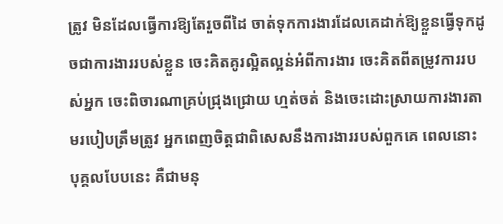ត្រូវ មិនដែលធ្វើការឱ្យតែរួចពីដៃ ចាត់ទុកការងារដែលគេដាក់ឱ្យខ្លួនធ្វើទុកដូចជាការងាររបស់ខ្លួន ចេះគិតគូរល្អិតល្អន់អំពីការងារ ចេះគិតពីតម្រូវការរបស់អ្នក ចេះពិចារណាគ្រប់ជ្រុងជ្រោយ ហ្មត់ចត់ និងចេះដោះស្រាយការងារតាមរបៀបត្រឹមត្រូវ អ្នកពេញចិត្តជាពិសេសនឹងការងាររបស់ពួកគេ ពេលនោះ បុគ្គលបែបនេះ គឺជាមនុ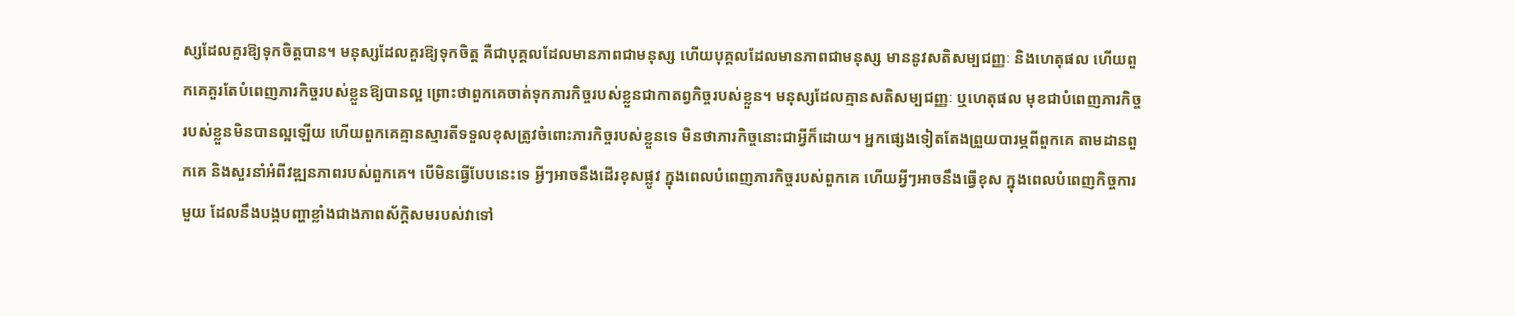ស្សដែលគួរឱ្យទុកចិត្តបាន។ មនុស្សដែលគួរឱ្យទុកចិត្ត គឺជាបុគ្គលដែលមានភាពជាមនុស្ស ហើយបុគ្គលដែលមានភាពជាមនុស្ស មាននូវសតិសម្បជញ្ញៈ និងហេតុផល ហើយពួកគេគួរតែបំពេញភារកិច្ចរបស់ខ្លួនឱ្យបានល្អ ព្រោះថាពួកគេចាត់ទុកភារកិច្ចរបស់ខ្លួនជាកាតព្វកិច្ចរបស់ខ្លួន។ មនុស្សដែលគ្មានសតិសម្បជញ្ញៈ ឬហេតុផល មុខជាបំពេញភារកិច្ចរបស់ខ្លួនមិនបានល្អឡើយ ហើយពួកគេគ្មានស្មារតីទទួលខុសត្រូវចំពោះភារកិច្ចរបស់ខ្លួនទេ មិនថាភារកិច្ចនោះជាអ្វីក៏ដោយ។ អ្នកផ្សេងទៀតតែងព្រួយបារម្ភពីពួកគេ តាមដានពួកគេ និងសួរនាំអំពីវឌ្ឍនភាពរបស់ពួកគេ។ បើមិនធ្វើបែបនេះទេ អ្វីៗអាចនឹងដើរខុសផ្លូវ ក្នុងពេលបំពេញភារកិច្ចរបស់ពួកគេ ហើយអ្វីៗអាចនឹងធ្វើខុស ក្នុងពេលបំពេញកិច្ចការមួយ ដែលនឹងបង្កបញ្ហាខ្លាំងជាងភាពស័ក្ដិសមរបស់វាទៅ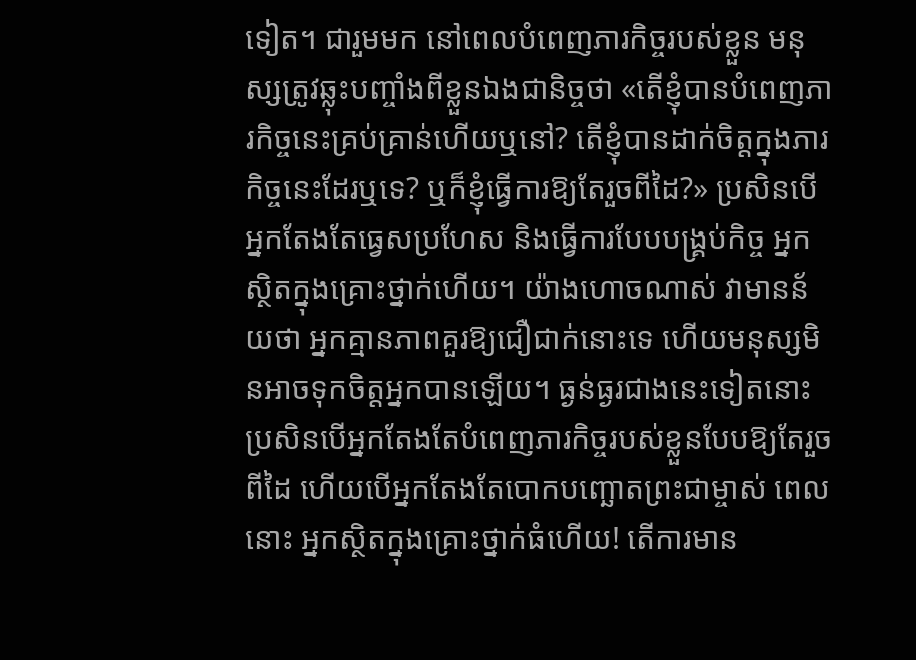ទៀត។ ជារួមមក នៅពេលបំពេញភារកិច្ចរបស់ខ្លួន មនុស្សត្រូវឆ្លុះបញ្ចាំងពីខ្លួនឯងជានិច្ចថា «តើខ្ញុំបានបំពេញភារកិច្ចនេះគ្រប់គ្រាន់ហើយឬនៅ? តើខ្ញុំបានដាក់ចិត្តក្នុងភារកិច្ចនេះដែរឬទេ? ឬក៏ខ្ញុំធ្វើការឱ្យតែរួចពីដៃ?» ប្រសិនបើអ្នកតែងតែធ្វេសប្រហែស និងធ្វើការបែបបង្គ្រប់កិច្ច អ្នកស្ថិតក្នុងគ្រោះថ្នាក់ហើយ។ យ៉ាងហោចណាស់ វាមានន័យថា អ្នកគ្មានភាពគួរឱ្យជឿជាក់នោះទេ ហើយមនុស្សមិនអាចទុកចិត្តអ្នកបានឡើយ។ ធ្ងន់ធ្ងរជាងនេះទៀតនោះ ប្រសិនបើអ្នកតែងតែបំពេញភារកិច្ចរបស់ខ្លួនបែបឱ្យតែរួចពីដៃ ហើយបើអ្នកតែងតែបោកបញ្ឆោតព្រះជាម្ចាស់ ពេលនោះ អ្នកស្ថិតក្នុងគ្រោះថ្នាក់ធំហើយ! តើការមាន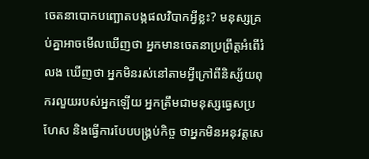ចេតនាបោកបញ្ឆោតបង្កផលវិបាកអ្វីខ្លះ? មនុស្សគ្រប់គ្នាអាចមើលឃើញថា អ្នកមានចេតនាប្រព្រឹត្តអំពើរំលង ឃើញថា អ្នកមិនរស់នៅតាមអ្វីក្រៅពីនិស្ស័យពុករលួយរបស់អ្នកឡើយ អ្នកត្រឹមជាមនុស្សធ្វេសប្រហែស និងធ្វើការបែបបង្គ្រប់កិច្ច ថាអ្នកមិនអនុវត្តសេ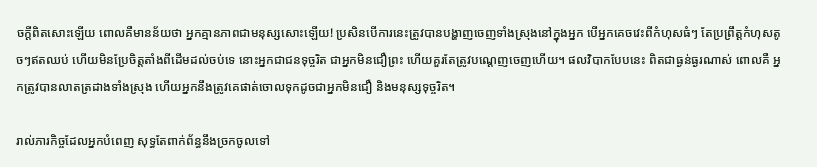ចក្តីពិតសោះឡើយ ពោលគឺមានន័យថា អ្នកគ្មានភាពជាមនុស្សសោះឡើយ! ប្រសិនបើការនេះត្រូវបានបង្ហាញចេញទាំងស្រុងនៅក្នុងអ្នក បើអ្នកគេចវេះពីកំហុសធំៗ តែប្រព្រឹត្តកំហុសតូចៗឥតឈប់ ហើយមិនប្រែចិត្តតាំងពីដើមដល់ចប់ទេ នោះអ្នកជាជនទុច្ចរិត ជាអ្នកមិនជឿព្រះ ហើយគួរតែត្រូវបណ្ដេញចេញហើយ។ ផលវិបាកបែបនេះ ពិតជាធ្ងន់ធ្ងរណាស់ ពោលគឺ អ្នកត្រូវបានលាតត្រដាងទាំងស្រុង ហើយអ្នកនឹងត្រូវគេផាត់ចោលទុកដូចជាអ្នកមិនជឿ និងមនុស្សទុច្ចរិត។

រាល់ភារកិច្ចដែលអ្នកបំពេញ សុទ្ធតែពាក់ព័ន្ធនឹងច្រកចូលទៅ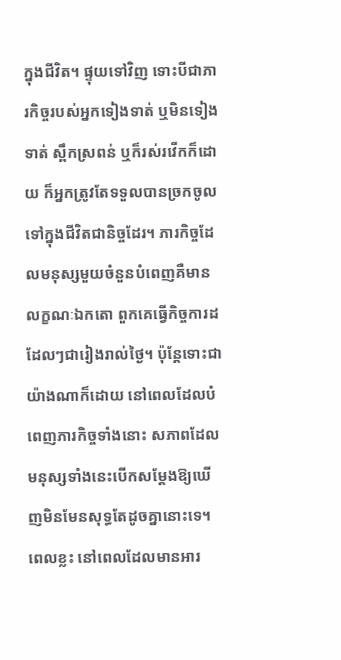ក្នុងជីវិត។ ផ្ទុយទៅវិញ ទោះបីជាភារកិច្ចរបស់អ្នកទៀងទាត់ ឬមិនទៀងទាត់ ស្ពឹកស្រពន់ ឬក៏រស់រវើកក៏ដោយ ក៏អ្នកត្រូវតែទទួលបានច្រកចូលទៅក្នុងជីវិតជានិច្ចដែរ។ ភារកិច្ចដែលមនុស្សមួយចំនួនបំពេញគឺមានលក្ខណៈឯកតោ ពួកគេធ្វើកិច្ចការដដែលៗជារៀងរាល់ថ្ងៃ។ ប៉ុន្ដែទោះជាយ៉ាងណាក៏ដោយ នៅពេលដែលបំពេញភារកិច្ចទាំងនោះ សភាពដែលមនុស្សទាំងនេះបើកសម្ដែងឱ្យឃើញមិនមែនសុទ្ធតែដូចគ្នានោះទេ។ ពេលខ្លះ នៅពេលដែលមានអារ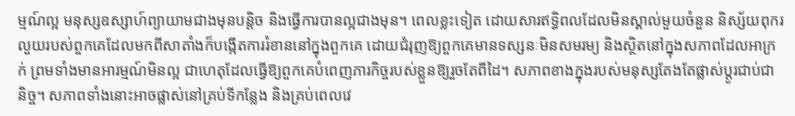ម្មណ៍ល្អ មនុស្សឧស្សាហ៍ព្យាយាមជាងមុនបន្ដិច និងធ្វើការបានល្អជាងមុន។ ពេលខ្លះទៀត ដោយសារឥទ្ធិពលដែលមិនស្គាល់មួយចំនួន និស្ស័យពុករលួយរបស់ពួកគេដែលមកពីសាតាំងក៏បង្កើតការរំខាននៅក្នុងពួកគេ ដោយជំរុញឱ្យពួកគេមានទស្សនៈមិនសមរម្យ និងស្ថិតនៅក្នុងសភាពដែលអាក្រក់ ព្រមទាំងមានអារម្មណ៍មិនល្អ ជាហេតុដែលធ្វើឱ្យពួកគេបំពេញភារកិច្ចរបស់ខ្លួនឱ្យរួចតែពីដៃ។ សភាពខាងក្នុងរបស់មនុស្សតែងតែផ្លាស់ប្ដូរជាប់ជានិច្ច។ សភាពទាំងនោះអាចផ្លាស់នៅគ្រប់ទីកន្លែង និងគ្រប់ពេលវេ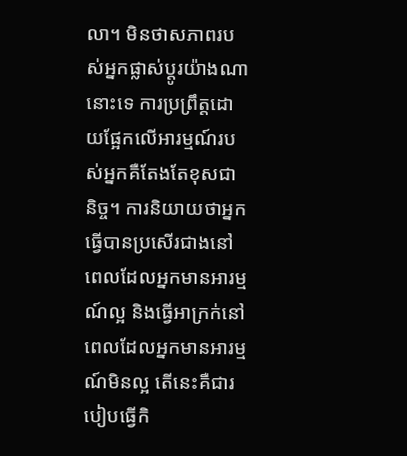លា។ មិនថាសភាពរបស់អ្នកផ្លាស់ប្ដូរយ៉ាងណានោះទេ ការប្រព្រឹត្តដោយផ្អែកលើអារម្មណ៍របស់អ្នកគឺតែងតែខុសជានិច្ច។ ការនិយាយថាអ្នកធ្វើបានប្រសើរជាងនៅពេលដែលអ្នកមានអារម្មណ៍ល្អ និងធ្វើអាក្រក់នៅពេលដែលអ្នកមានអារម្មណ៍មិនល្អ តើនេះគឺជារបៀបធ្វើកិ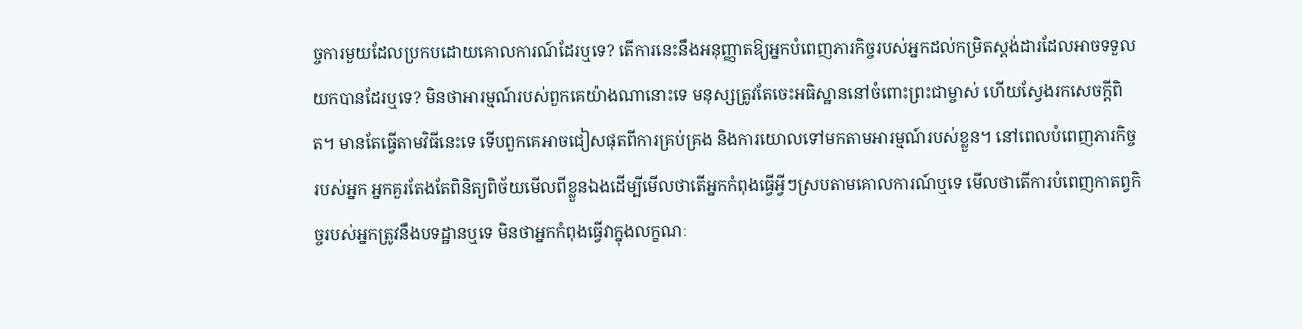ច្ចការមួយដែលប្រកបដោយគោលការណ៍ដែរឬទេ? តើការនេះនឹងអនុញ្ញាតឱ្យអ្នកបំពេញភារកិច្ចរបស់អ្នកដល់កម្រិតស្តង់ដារដែលអាចទទួលយកបានដែរឬទេ? មិនថាអារម្មណ៍របស់ពួកគេយ៉ាងណានោះទេ មនុស្សត្រូវតែចេះអធិស្ឋាននៅចំពោះព្រះជាម្ចាស់ ហើយស្វែងរកសេចក្ដីពិត។ មានតែធ្វើតាមវិធីនេះទេ ទើបពួកគេអាចជៀសផុតពីការគ្រប់គ្រង និងការយោលទៅមកតាមអារម្មណ៍របស់ខ្លួន។ នៅពេលបំពេញភារកិច្ចរបស់អ្នក អ្នកគួរតែងតែពិនិត្យពិច័យមើលពីខ្លួនឯងដើម្បីមើលថាតើអ្នកកំពុងធ្វើអ្វីៗស្របតាមគោលការណ៍ឬទេ មើលថាតើការបំពេញកាតព្វកិច្ចរបស់អ្នកត្រូវនឹងបទដ្ឋានឬទេ មិនថាអ្នកកំពុងធ្វើវាក្នុងលក្ខណៈ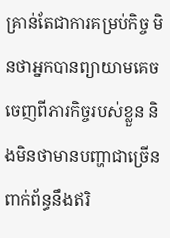គ្រាន់តែជាការគម្រប់កិច្ច មិនថាអ្នកបានព្យាយាមគេចចេញពីភារកិច្ចរបស់ខ្លួន និងមិនថាមានបញ្ហាជាច្រើនពាក់ព័ន្ធនឹងឥរិ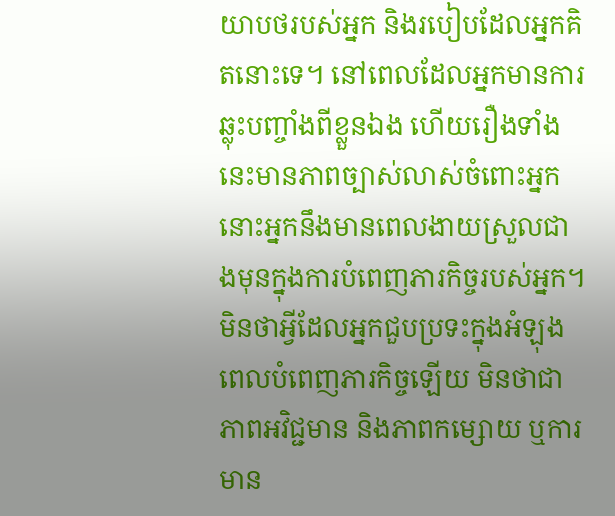យាបថរបស់អ្នក និងរបៀបដែលអ្នកគិតនោះទេ។ នៅពេលដែលអ្នកមានការឆ្លុះបញ្ចាំងពីខ្លួនឯង ហើយរឿងទាំងនេះមានភាពច្បាស់លាស់ចំពោះអ្នក នោះអ្នកនឹងមានពេលងាយស្រួលជាងមុនក្នុងការបំពេញភារកិច្ចរបស់អ្នក។ មិនថាអ្វីដែលអ្នកជួបប្រទះក្នុងអំឡុងពេលបំពេញភារកិច្ចឡើយ មិនថាជាភាពអវិជ្ជមាន និងភាពកម្សោយ ឬការមាន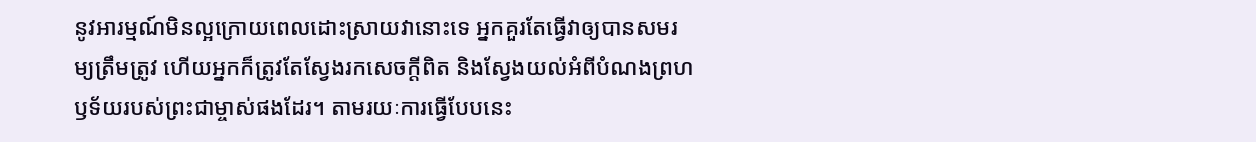នូវអារម្មណ៍មិនល្អក្រោយពេលដោះស្រាយវានោះទេ អ្នកគួរតែធ្វើវាឲ្យបានសមរម្យត្រឹមត្រូវ ហើយអ្នកក៏ត្រូវតែស្វែងរកសេចក្ដីពិត និងស្វែងយល់អំពីបំណងព្រហឫទ័យរបស់ព្រះជាម្ចាស់ផងដែរ។ តាមរយៈការធ្វើបែបនេះ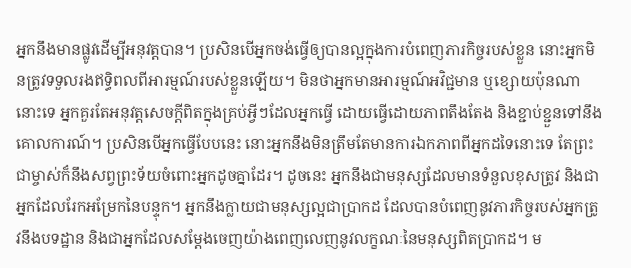អ្នកនឹងមានផ្លូវដើម្បីអនុវត្តបាន។ ប្រសិនបើអ្នកចង់ធ្វើឲ្យបានល្អក្នុងការបំពេញភារកិច្ចរបស់ខ្លួន នោះអ្នកមិនត្រូវទទួលរងឥទ្ធិពលពីអារម្មណ៍របស់ខ្លួនឡើយ។ មិនថាអ្នកមានអារម្មណ៍អវិជ្ជមាន ឬខ្សោយប៉ុនណានោះទេ អ្នកគួរតែអនុវត្តសេចក្ដីពិតក្នុងគ្រប់អ្វីៗដែលអ្នកធ្វើ ដោយធ្វើដោយភាពតឹងតែង និងខ្ជាប់ខ្ជួនទៅនឹងគោលការណ៍។ ប្រសិនបើអ្នកធ្វើបែបនេះ នោះអ្នកនឹងមិនត្រឹមតែមានការឯកភាពពីអ្នកដទៃនោះទេ តែព្រះជាម្ចាស់ក៏នឹងសព្វព្រះទ័យចំពោះអ្នកដូចគ្នាដែរ។ ដូចនេះ អ្នកនឹងជាមនុស្សដែលមានទំនួលខុសត្រូវ និងជាអ្នកដែលរែកអម្រែកនៃបន្ទុក។ អ្នកនឹងក្លាយជាមនុស្សល្អជាប្រាកដ ដែលបានបំពេញនូវភារកិច្ចរបស់អ្នកត្រូវនឹងបទដ្ឋាន និងជាអ្នកដែលសម្ដែងចេញយ៉ាងពេញលេញនូវលក្ខណៈនៃមនុស្សពិតប្រាកដ។ ម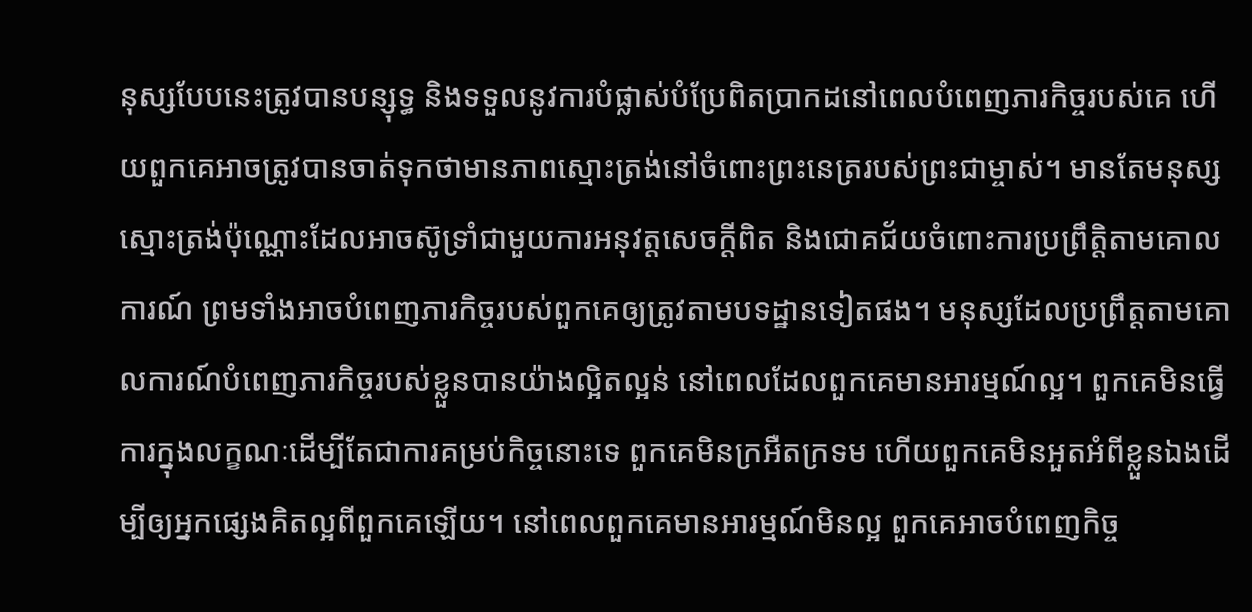នុស្សបែបនេះត្រូវបានបន្សុទ្ធ និងទទួលនូវការបំផ្លាស់បំប្រែពិតប្រាកដនៅពេលបំពេញភារកិច្ចរបស់គេ ហើយពួកគេអាចត្រូវបានចាត់ទុកថាមានភាពស្មោះត្រង់នៅចំពោះព្រះនេត្ររបស់ព្រះជាម្ចាស់។ មានតែមនុស្សស្មោះត្រង់ប៉ុណ្ណោះដែលអាចស៊ូទ្រាំជាមួយការអនុវត្តសេចក្ដីពិត និងជោគជ័យចំពោះការប្រព្រឹត្តិតាមគោលការណ៍ ព្រមទាំងអាចបំពេញភារកិច្ចរបស់ពួកគេឲ្យត្រូវតាមបទដ្ឋានទៀតផង។ មនុស្សដែលប្រព្រឹត្តតាមគោលការណ៍បំពេញភារកិច្ចរបស់ខ្លួនបានយ៉ាងល្អិតល្អន់ នៅពេលដែលពួកគេមានអារម្មណ៍ល្អ។ ពួកគេមិនធ្វើការក្នុងលក្ខណៈដើម្បីតែជាការគម្រប់កិច្ចនោះទេ ពួកគេមិនក្រអឺតក្រទម ហើយពួកគេមិនអួតអំពីខ្លួនឯងដើម្បីឲ្យអ្នកផ្សេងគិតល្អពីពួកគេឡើយ។ នៅពេលពួកគេមានអារម្មណ៍មិនល្អ ពួកគេអាចបំពេញកិច្ច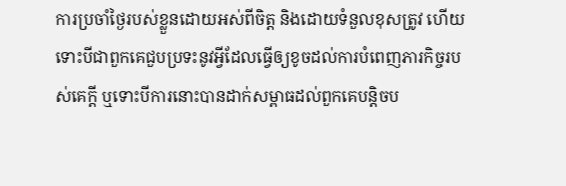ការប្រចាំថ្ងៃរបស់ខ្លួនដោយអស់ពីចិត្ត និងដោយទំនួលខុសត្រូវ ហើយទោះបីជាពួកគេជួបប្រទះនូវអ្វីដែលធ្វើឲ្យខូចដល់ការបំពេញភារកិច្ចរបស់គេក្ដី ឬទោះបីការនោះបានដាក់សម្ពាធដល់ពួកគេបន្តិចប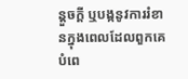ន្តួចក្ដី ឬបង្កនូវការរំខានក្នុងពេលដែលពួកគេបំពេ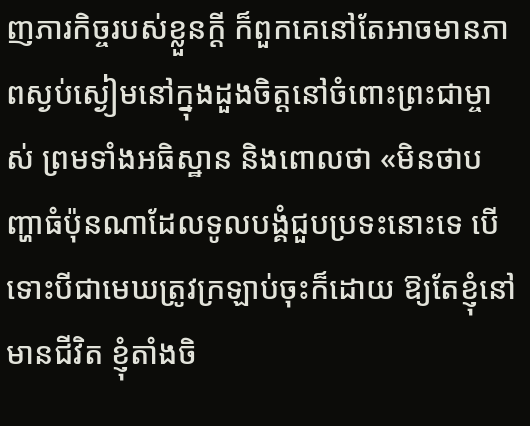ញភារកិច្ចរបស់ខ្លួនក្ដី ក៏ពួកគេនៅតែអាចមានភាពស្ងប់ស្ងៀមនៅក្នុងដួងចិត្តនៅចំពោះព្រះជាម្ចាស់ ព្រមទាំងអធិស្ឋាន និងពោលថា «មិនថាបញ្ហាធំប៉ុនណាដែលទូលបង្គំជួបប្រទះនោះទេ បើទោះបីជាមេឃត្រូវក្រឡាប់ចុះក៏ដោយ ឱ្យតែខ្ញុំនៅមានជីវិត ខ្ញុំតាំងចិ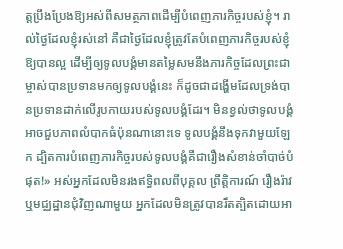ត្តប្រឹងប្រែងឱ្យអស់ពីសមត្ថភាពដើម្បីបំពេញភារកិច្ចរបស់ខ្ញុំ។ រាល់ថ្ងៃដែលខ្ញុំរស់នៅ គឺជាថ្ងៃដែលខ្ញុំត្រូវតែបំពេញភារកិច្ចរបស់ខ្ញុំឱ្យបានល្អ ដើម្បីឲ្យទូលបង្គំមានតម្លៃសមនឹងភារកិច្ចដែលព្រះជាម្ចាស់បានប្រទានមកឲ្យទូលបង្គំនេះ ក៏ដូចជាដង្ហើមដែលទ្រង់បានប្រទានដាក់លើរូបកាយរបស់ទូលបង្គំដែរ។ មិនខ្វល់ថាទូលបង្គំអាចជួបភាពលំបាកធំប៉ុនណានោះទេ ទូលបង្គំនឹងទុកវាមួយឡែក ដ្បិតការបំពេញភារកិច្ចរបស់ទូលបង្គំគឺជារឿងសំខាន់ចាំបាច់បំផុត!» អស់អ្នកដែលមិនរងឥទ្ធិពលពីបុគ្គល ព្រឹត្តិការណ៍ រឿងរ៉ាវ ឬមជ្ឈដ្ឋានជុំវិញណាមួយ អ្នកដែលមិនត្រូវបានរឹតត្បិតដោយអា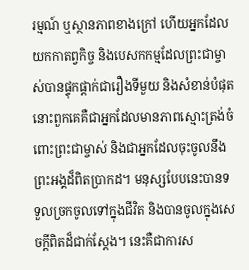រម្មណ៍ ឬស្ថានភាពខាងក្រៅ ហើយអ្នកដែលយកកាតព្វកិច្ច និងបេសកកម្មដែលព្រះជាម្ចាស់បានផ្ទុកផ្ដាក់ជារឿងទីមួយ និងសំខាន់បំផុត នោះពួកគេគឺជាអ្នកដែលមានភាពស្មោះត្រង់ចំពោះព្រះជាម្ចាស់ និងជាអ្នកដែលចុះចូលនឹងព្រះអង្គដ៏ពិតប្រាកដ។ មនុស្សបែបនេះបានទទួលច្រកចូលទៅក្នុងជីវិត និងបានចូលក្នុងសេចក្ដីពិតដ៏ជាក់ស្ដែង។ នេះគឺជាការស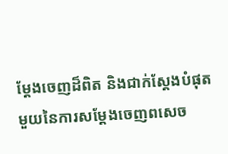ម្តែងចេញដ៏ពិត និងជាក់ស្តែងបំផុតមួយនៃការសម្តែងចេញពសេច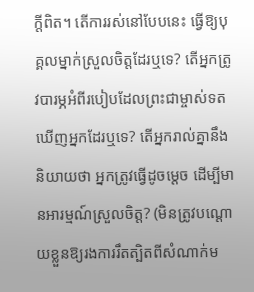ក្តីពិត។ តើការរស់នៅបែបនេះ ធ្វើឱ្យបុគ្គលម្នាក់ស្រួលចិត្តដែរឬទេ? តើអ្នកត្រូវបារម្ភអំពីរបៀបដែលព្រះជាម្ចាស់ទតឃើញអ្នកដែរឬទេ? តើអ្នករាល់គ្នានឹងនិយាយថា អ្នកត្រូវធ្វើដូចម្ដេច ដើម្បីមានអារម្មណ៍ស្រួលចិត្ត? (មិនត្រូវបណ្ដោយខ្លួនឱ្យរងការរឹតត្បិតពីសំណាក់ម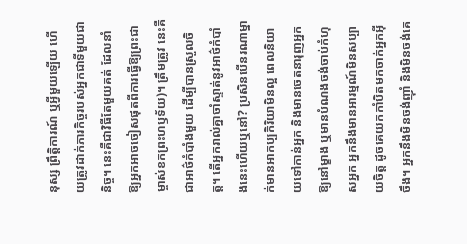នុស្ស ព្រឹត្តិការណ៍ ឬអ្វីមួយឡើយ ហើយត្រូវដាក់ភារកិច្ចរបស់អ្នកជាទីមួយជានិច្ច។ នេះគឺជាវិធីតែមួយគត់ ដែលនាំឱ្យអ្នកអាចចៀសផុតពីការធ្វើឱ្យព្រះជាម្ចាស់ខកព្រះហឫទ័យ)។ ត្រឹមត្រូវ នេះគឺជាអាថ៌កំបាំងមួយ ដើម្បីបានស្រួលចិត្ត។ តើអ្នករាល់គ្នាចាំស្ទាត់នូវអាថ៌កំបាំងនេះហើយឬនៅ? ប្រសិនបើនរណាម្នាក់មានអាកប្បកិរិយាមិនល្អ ពេលនិយាយទៅកាន់អ្នក និងមានចេតនារុញអ្នកឱ្យនៅម្ខាង ឬមានបំណងចង់ចាប់កំហុសអ្នក អ្នកនឹងមានអារម្មណ៍មិនសប្បាយចិត្ត ដូចគេយកកាំបិតមកចាក់អ្នកអ៊ីចឹង។ អ្នកនឹងមិនចង់ញ៉ាំ និងមិនចង់គេ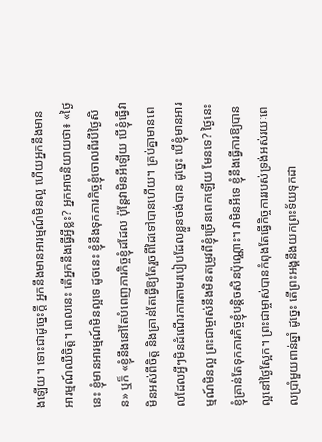ងឡើយ។ ទោះជាដូច្នេះក្ដី អ្នកនឹងមានអារម្មណ៍មិនល្អ ហើយអ្នកនឹងមានអារម្មណ៍ឈឺចិត្ត។ ពេលនេះ តើអ្នកនឹងធ្វើអ្វីខ្លះ? អ្នកអាចនិយាយថា៖ «ថ្ងៃនេះ ខ្ញុំមានអារម្មណ៍មិនល្អទេ ដូចនេះ ខ្ញុំនឹងទុកភារកិច្ចខ្ញុំចោលពីរបីថ្ងៃសិន» ឬក៏ «ខ្ញុំនឹងនៅតែបំពេញភារកិច្ចខ្ញុំដដែល ប៉ុន្តែវាមិនអីឡើយ បើខ្ញុំធ្វើវាមិនអស់ពីចិត្ត និងគ្រាន់តែធ្វើឱ្យតែរួចពីដៃទៅបានហើយ។ គ្រប់គ្នាមានពេលដែលអ្វីៗមិនដំណើរការតាមរបៀបដែលខ្លួនចង់បាន ដូច្នេះ បើខ្ញុំមានអារម្មណ៍មិនល្អ ព្រះជាម្ចាស់នឹងមិនតម្រូវពីខ្ញុំច្រើនពេកឡើយ មែនទេ? ថ្ងៃនេះ ខ្ញុំគ្រាន់តែទុកភារកិច្ចខ្ញុំបន្តិចសិនប៉ុណ្ណោះ។ វាមិនអីទេ ខ្ញុំនឹងធ្វើការឱ្យបានល្អនៅថ្ងៃស្អែក។ ព្រះជាម្ចាស់បានកំពុងតែធ្វើកិច្ចការរបស់ទ្រង់អស់រយៈពេលប្រាំមួយពាន់ឆ្នាំ ដូច្នេះ តើព្រះអង្គនឹងយកព្រះទ័យទុកដា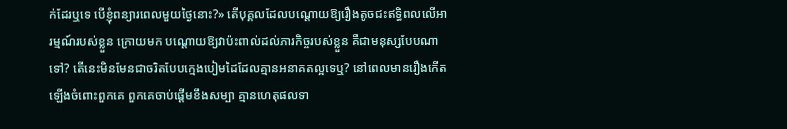ក់ដែរឬទេ បើខ្ញុំពន្យារពេលមួយថ្ងៃនោះ?» តើបុគ្គលដែលបណ្ដោយឱ្យរឿងតូចជះឥទ្ធិពលលើអារម្មណ៍របស់ខ្លួន ក្រោយមក បណ្តោយឱ្យវាប៉ះពាល់ដល់ភារកិច្ចរបស់ខ្លួន គឺជាមនុស្សបែបណាទៅ? តើនេះមិនមែនជាចរិតបែបក្មេងបៀមដៃដែលគ្មានអនាគតល្អទេឬ? នៅពេលមានរឿងកើតឡើងចំពោះពួកគេ ពួកគេចាប់ផ្ដើមខឹងសម្បា គ្មានហេតុផលទា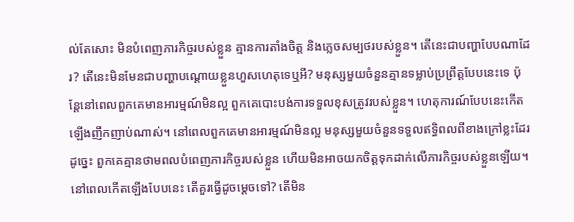ល់តែសោះ មិនបំពេញភារកិច្ចរបស់ខ្លួន គ្មានការតាំងចិត្ត និងភ្លេចសម្បថរបស់ខ្លួន។ តើនេះជាបញ្ហាបែបណាដែរ? តើនេះមិនមែនជាបញ្ហាបណ្ដោយខ្លួនហួសហេតុទេឬអី? មនុស្សមួយចំនួនគ្មានទម្លាប់ប្រព្រឹត្តបែបនេះទេ ប៉ុន្តែនៅពេលពួកគេមានអារម្មណ៍មិនល្អ ពួកគេបោះបង់ការទទួលខុសត្រូវរបស់ខ្លួន។ ហេតុការណ៍បែបនេះកើតឡើងញឹកញាប់ណាស់។ នៅពេលពួកគេមានអារម្មណ៍មិនល្អ មនុស្សមួយចំនួនទទួលឥទ្ធិពលពីខាងក្រៅខ្លះដែរ ដូច្នេះ ពួកគេគ្មានថាមពលបំពេញភារកិច្ចរបស់ខ្លួន ហើយមិនអាចយកចិត្តទុកដាក់លើភារកិច្ចរបស់ខ្លួនឡើយ។ នៅពេលកើតឡើងបែបនេះ តើគួរធ្វើដូចម្ដេចទៅ? តើមិន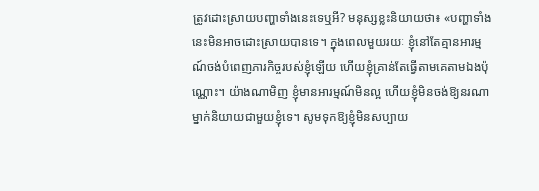ត្រូវដោះស្រាយបញ្ហាទាំងនេះទេឬអី? មនុស្សខ្លះនិយាយថា៖ «បញ្ហាទាំងនេះមិនអាចដោះស្រាយបានទេ។ ក្នុងពេលមួយរយៈ ខ្ញុំនៅតែគ្មានអារម្មណ៍ចង់បំពេញភារកិច្ចរបស់ខ្ញុំឡើយ ហើយខ្ញុំគ្រាន់តែធ្វើតាមគេតាមឯងប៉ុណ្ណោះ។ យ៉ាងណាមិញ ខ្ញុំមានអារម្មណ៍មិនល្អ ហើយខ្ញុំមិនចង់ឱ្យនរណាម្នាក់និយាយជាមួយខ្ញុំទេ។ សូមទុកឱ្យខ្ញុំមិនសប្បាយ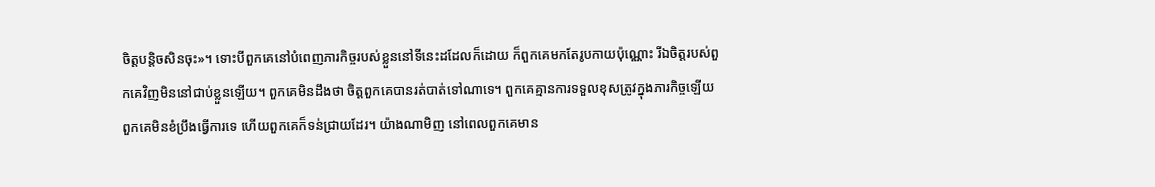ចិត្តបន្តិចសិនចុះ»។ ទោះបីពួកគេនៅបំពេញភារកិច្ចរបស់ខ្លួននៅទីនេះដដែលក៏ដោយ ក៏ពួកគេមកតែរូបកាយប៉ុណ្ណោះ រីឯចិត្តរបស់ពួកគេវិញមិននៅជាប់ខ្លួនឡើយ។ ពួកគេមិនដឹងថា ចិត្តពួកគេបានរត់បាត់ទៅណាទេ។ ពួកគេគ្មានការទទួលខុសត្រូវក្នុងភារកិច្ចឡើយ ពួកគេមិនខំប្រឹងធ្វើការទេ ហើយពួកគេក៏ទន់ជ្រាយដែរ។ យ៉ាងណាមិញ នៅពេលពួកគេមាន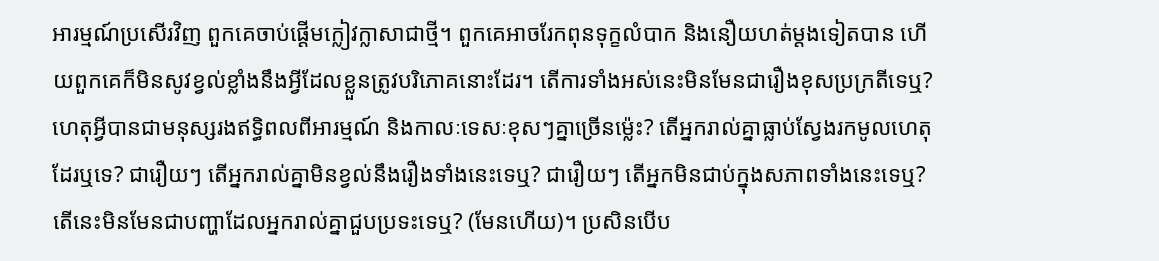អារម្មណ៍ប្រសើរវិញ ពួកគេចាប់ផ្ដើមក្លៀវក្លាសាជាថ្មី។ ពួកគេអាចរែកពុនទុក្ខលំបាក និងនឿយហត់ម្ដងទៀតបាន ហើយពួកគេក៏មិនសូវខ្វល់ខ្លាំងនឹងអ្វីដែលខ្លួនត្រូវបរិភោគនោះដែរ។ តើការទាំងអស់នេះមិនមែនជារឿងខុសប្រក្រតីទេឬ? ហេតុអ្វីបានជាមនុស្សរងឥទ្ធិពលពីអារម្មណ៍ និងកាលៈទេសៈខុសៗគ្នាច្រើនម្ល៉េះ? តើអ្នករាល់គ្នាធ្លាប់ស្វែងរកមូលហេតុដែរឬទេ? ជារឿយៗ តើអ្នករាល់គ្នាមិនខ្វល់នឹងរឿងទាំងនេះទេឬ? ជារឿយៗ តើអ្នកមិនជាប់ក្នុងសភាពទាំងនេះទេឬ? តើនេះមិនមែនជាបញ្ហាដែលអ្នករាល់គ្នាជួបប្រទះទេឬ? (មែនហើយ)។ ប្រសិនបើប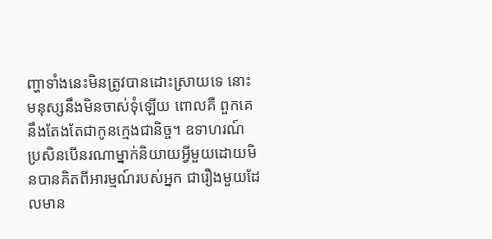ញ្ហាទាំងនេះមិនត្រូវបានដោះស្រាយទេ នោះមនុស្សនឹងមិនចាស់ទុំឡើយ ពោលគឺ ពួកគេនឹងតែងតែជាកូនក្មេងជានិច្ច។ ឧទាហរណ៍ ប្រសិនបើនរណាម្នាក់និយាយអ្វីមួយដោយមិនបានគិតពីអារម្មណ៍របស់អ្នក ជារឿងមួយដែលមាន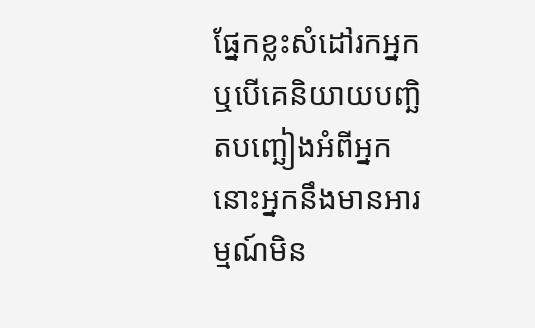ផ្នែកខ្លះសំដៅរកអ្នក ឬបើគេនិយាយបញ្ឆិតបញ្ឆៀងអំពីអ្នក នោះអ្នកនឹងមានអារម្មណ៍មិន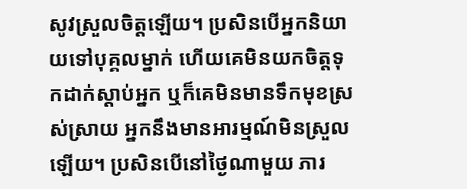សូវស្រួលចិត្តឡើយ។ ប្រសិនបើអ្នកនិយាយទៅបុគ្គលម្នាក់ ហើយគេមិនយកចិត្តទុកដាក់ស្ដាប់អ្នក ឬក៏គេមិនមានទឹកមុខស្រស់ស្រាយ អ្នកនឹងមានអារម្មណ៍មិនស្រួលឡើយ។ ប្រសិនបើនៅថ្ងៃណាមួយ ភារ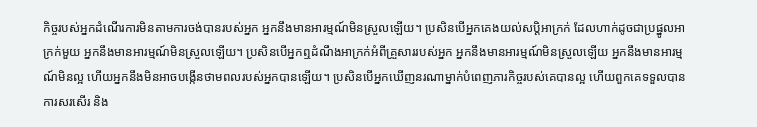កិច្ចរបស់អ្នកដំណើរការមិនតាមការចង់បានរបស់អ្នក អ្នកនឹងមានអារម្មណ៍មិនស្រួលឡើយ។ ប្រសិនបើអ្នកគេងយល់សប្តិអាក្រក់ ដែលហាក់ដូចជាប្រផ្នូលអាក្រក់មួយ អ្នកនឹងមានអារម្មណ៍មិនស្រួលឡើយ។ ប្រសិនបើអ្នកឮដំណឹងអាក្រក់អំពីគ្រួសាររបស់អ្នក អ្នកនឹងមានអារម្មណ៍មិនស្រួលឡើយ អ្នកនឹងមានអារម្មណ៍មិនល្អ ហើយអ្នកនឹងមិនអាចបង្កើនថាមពលរបស់អ្នកបានឡើយ។ ប្រសិនបើអ្នកឃើញនរណាម្នាក់បំពេញភារកិច្ចរបស់គេបានល្អ ហើយពួកគេទទួលបានការសរសើរ និង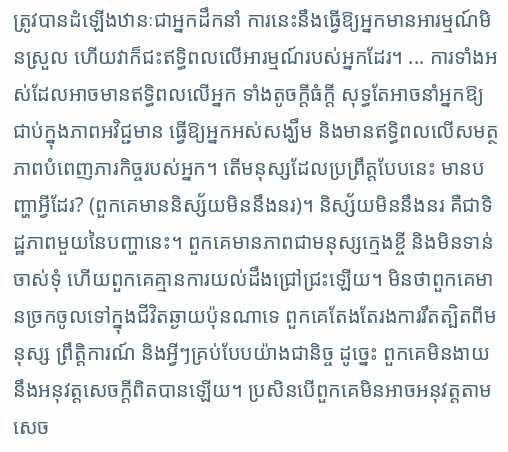ត្រូវបានដំឡើងឋានៈជាអ្នកដឹកនាំ ការនេះនឹងធ្វើឱ្យអ្នកមានអារម្មណ៍មិនស្រួល ហើយវាក៏ជះឥទ្ធិពលលើអារម្មណ៍របស់អ្នកដែរ។ ... ការទាំងអស់ដែលអាចមានឥទ្ធិពលលើអ្នក ទាំងតូចក្ដីធំក្ដី សុទ្ធតែអាចនាំអ្នកឱ្យជាប់ក្នុងភាពអវិជ្ជមាន ធ្វើឱ្យអ្នកអស់សង្ឃឹម និងមានឥទ្ធិពលលើសមត្ថភាពបំពេញភារកិច្ចរបស់អ្នក។ តើមនុស្សដែលប្រព្រឹត្តបែបនេះ មានបញ្ហាអ្វីដែរ? (ពួកគេមាននិស្ស័យមិននឹងនរ)។ និស្ស័យមិននឹងនរ គឺជាទិដ្ឋភាពមួយនៃបញ្ហានេះ។ ពួកគេមានភាពជាមនុស្សក្មេងខ្ចី និងមិនទាន់ចាស់ទុំ ហើយពួកគេគ្មានការយល់ដឹងជ្រៅជ្រះឡើយ។ មិនថាពួកគេមានច្រកចូលទៅក្នុងជីវិតឆ្ងាយប៉ុនណាទេ ពួកគេតែងតែរងការរឹតត្បិតពីមនុស្ស ព្រឹត្តិការណ៍ និងអ្វីៗគ្រប់បែបយ៉ាងជានិច្ច ដូច្នេះ ពួកគេមិនងាយនឹងអនុវត្តសេចក្តីពិតបានឡើយ។ ប្រសិនបើពួកគេមិនអាចអនុវត្តតាមសេច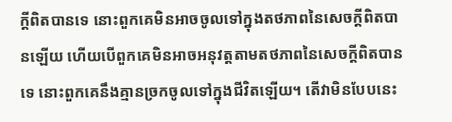ក្តីពិតបានទេ នោះពួកគេមិនអាចចូលទៅក្នុងតថភាពនៃសេចក្តីពិតបានឡើយ ហើយបើពួកគេមិនអាចអនុវត្តតាមតថភាពនៃសេចក្តីពិតបានទេ នោះពួកគេនឹងគ្មានច្រកចូលទៅក្នុងជីវិតឡើយ។ តើវាមិនបែបនេះ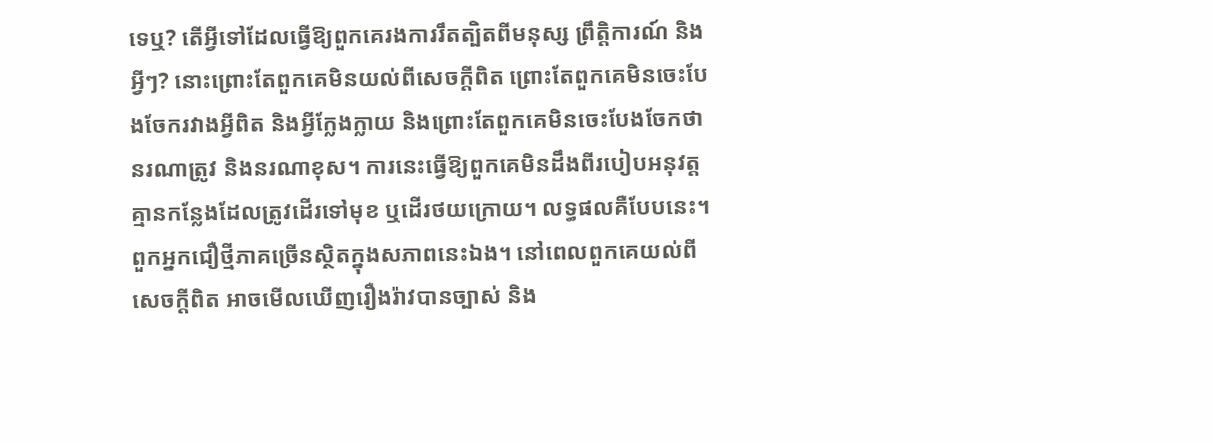ទេឬ? តើអ្វីទៅដែលធ្វើឱ្យពួកគេរងការរឹតត្បិតពីមនុស្ស ព្រឹត្តិការណ៍ និងអ្វីៗ? នោះព្រោះតែពួកគេមិនយល់ពីសេចក្តីពិត ព្រោះតែពួកគេមិនចេះបែងចែករវាងអ្វីពិត និងអ្វីក្លែងក្លាយ និងព្រោះតែពួកគេមិនចេះបែងចែកថានរណាត្រូវ និងនរណាខុស។ ការនេះធ្វើឱ្យពួកគេមិនដឹងពីរបៀបអនុវត្ត គ្មានកន្លែងដែលត្រូវដើរទៅមុខ ឬដើរថយក្រោយ។ លទ្ធផលគឺបែបនេះ។ ពួកអ្នកជឿថ្មីភាគច្រើនស្ថិតក្នុងសភាពនេះឯង។ នៅពេលពួកគេយល់ពីសេចក្តីពិត អាចមើលឃើញរឿងរ៉ាវបានច្បាស់ និង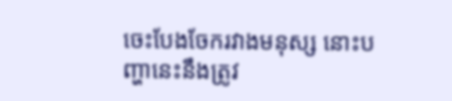ចេះបែងចែករវាងមនុស្ស នោះបញ្ហានេះនឹងត្រូវ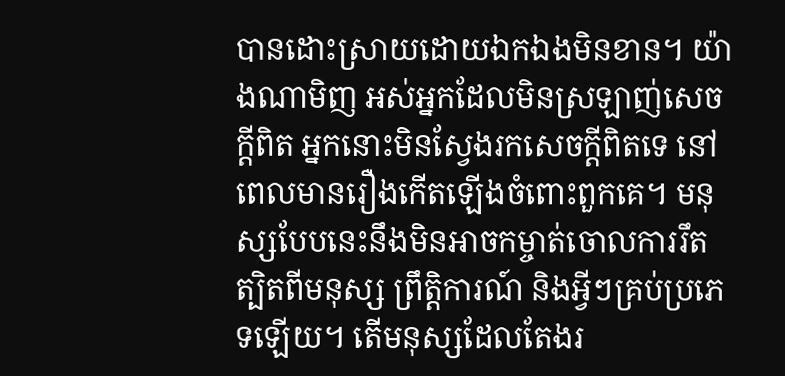បានដោះស្រាយដោយឯកឯងមិនខាន។ យ៉ាងណាមិញ អស់អ្នកដែលមិនស្រឡាញ់សេចក្តីពិត អ្នកនោះមិនស្វែងរកសេចក្តីពិតទេ នៅពេលមានរឿងកើតឡើងចំពោះពួកគេ។ មនុស្សបែបនេះនឹងមិនអាចកម្ចាត់ចោលការរឹតត្បិតពីមនុស្ស ព្រឹត្តិការណ៍ និងអ្វីៗគ្រប់ប្រភេទឡើយ។ តើមនុស្សដែលតែងរ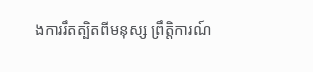ងការរឹតត្បិតពីមនុស្ស ព្រឹត្តិការណ៍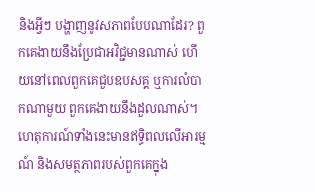និងអ្វីៗ បង្ហាញនូវសភាពបែបណាដែរ? ពួកគេងាយនឹងប្រែជាអវិជ្ជមានណាស់ ហើយនៅពេលពួកគេជួបឧបសគ្គ ឬការលំបាកណាមួយ ពួកគេងាយនឹងដួលណាស់។ ហេតុការណ៍ទាំងនេះមានឥទ្ធិពលលើអារម្មណ៍ និងសមត្ថភាពរបស់ពួកគេក្នុង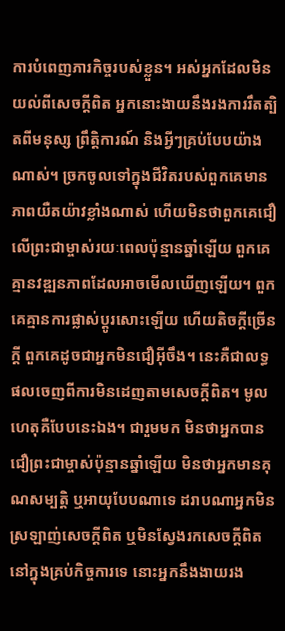ការបំពេញភារកិច្ចរបស់ខ្លួន។ អស់អ្នកដែលមិនយល់ពីសេចក្តីពិត អ្នកនោះងាយនឹងរងការរឹតត្បិតពីមនុស្ស ព្រឹត្តិការណ៍ និងអ្វីៗគ្រប់បែបយ៉ាងណាស់។ ច្រកចូលទៅក្នុងជីវិតរបស់ពួកគេមានភាពយឺតយ៉ាវខ្លាំងណាស់ ហើយមិនថាពួកគេជឿលើព្រះជាម្ចាស់រយៈពេលប៉ុន្មានឆ្នាំឡើយ ពួកគេគ្មានវឌ្ឍនភាពដែលអាចមើលឃើញឡើយ។ ពួកគេគ្មានការផ្លាស់ប្ដូរសោះឡើយ ហើយតិចក្ដីច្រើនក្ដី ពួកគេដូចជាអ្នកមិនជឿអ៊ីចឹង។ នេះគឺជាលទ្ធផលចេញពីការមិនដេញតាមសេចក្តីពិត។ មូលហេតុគឺបែបនេះឯង។ ជារួមមក មិនថាអ្នកបានជឿព្រះជាម្ចាស់ប៉ុន្មានឆ្នាំឡើយ មិនថាអ្នកមានគុណសម្បត្តិ ឬអាយុបែបណាទេ ដរាបណាអ្នកមិនស្រឡាញ់សេចក្តីពិត ឬមិនស្វែងរកសេចក្តីពិតនៅក្នុងគ្រប់កិច្ចការទេ នោះអ្នកនឹងងាយរង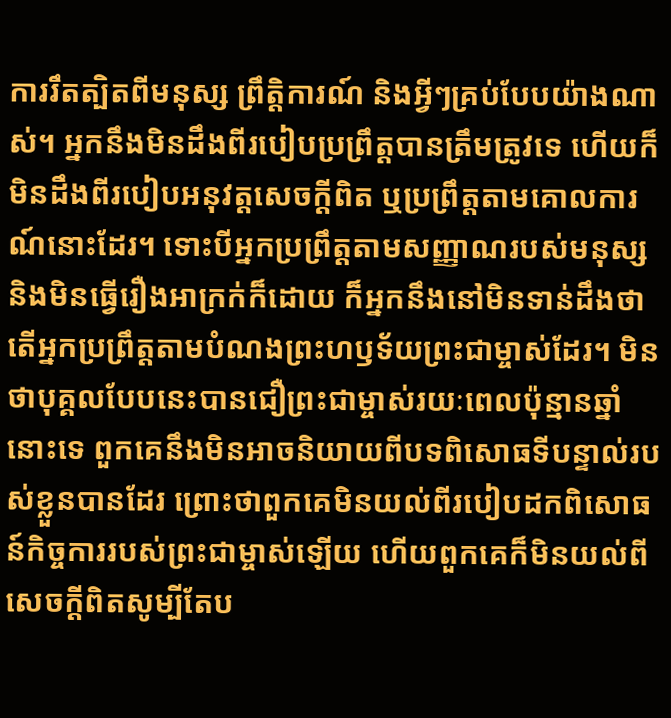ការរឹតត្បិតពីមនុស្ស ព្រឹត្តិការណ៍ និងអ្វីៗគ្រប់បែបយ៉ាងណាស់។ អ្នកនឹងមិនដឹងពីរបៀបប្រព្រឹត្តបានត្រឹមត្រូវទេ ហើយក៏មិនដឹងពីរបៀបអនុវត្តសេចក្តីពិត ឬប្រព្រឹត្តតាមគោលការណ៍នោះដែរ។ ទោះបីអ្នកប្រព្រឹត្តតាមសញ្ញាណរបស់មនុស្ស និងមិនធ្វើរឿងអាក្រក់ក៏ដោយ ក៏អ្នកនឹងនៅមិនទាន់ដឹងថាតើអ្នកប្រព្រឹត្តតាមបំណងព្រះហឫទ័យព្រះជាម្ចាស់ដែរ។ មិនថាបុគ្គលបែបនេះបានជឿព្រះជាម្ចាស់រយៈពេលប៉ុន្មានឆ្នាំនោះទេ ពួកគេនឹងមិនអាចនិយាយពីបទពិសោធទីបន្ទាល់របស់ខ្លួនបានដែរ ព្រោះថាពួកគេមិនយល់ពីរបៀបដកពិសោធន៍កិច្ចការរបស់ព្រះជាម្ចាស់ឡើយ ហើយពួកគេក៏មិនយល់ពីសេចក្តីពិតសូម្បីតែប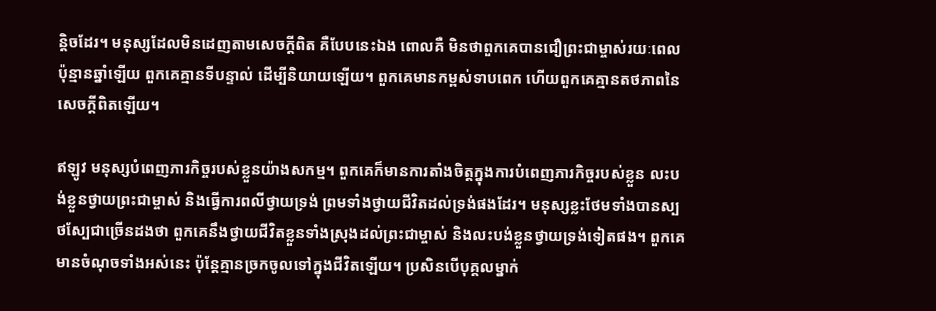ន្តិចដែរ។ មនុស្សដែលមិនដេញតាមសេចក្តីពិត គឺបែបនេះឯង ពោលគឺ មិនថាពួកគេបានជឿព្រះជាម្ចាស់រយៈពេលប៉ុន្មានឆ្នាំឡើយ ពួកគេគ្មានទីបន្ទាល់ ដើម្បីនិយាយឡើយ។ ពួកគេមានកម្ពស់ទាបពេក ហើយពួកគេគ្មានតថភាពនៃសេចក្តីពិតឡើយ។

ឥឡូវ មនុស្សបំពេញភារកិច្ចរបស់ខ្លួនយ៉ាងសកម្ម។ ពួកគេក៏មានការតាំងចិត្តក្នុងការបំពេញភារកិច្ចរបស់ខ្លួន លះបង់ខ្លួនថ្វាយព្រះជាម្ចាស់ និងធ្វើការពលីថ្វាយទ្រង់ ព្រមទាំងថ្វាយជីវិតដល់ទ្រង់ផងដែរ។ មនុស្សខ្លះថែមទាំងបានស្បថស្បែជាច្រើនដងថា ពួកគេនឹងថ្វាយជីវិតខ្លួនទាំងស្រុងដល់ព្រះជាម្ចាស់ និងលះបង់ខ្លួនថ្វាយទ្រង់ទៀតផង។ ពួកគេមានចំណុចទាំងអស់នេះ ប៉ុន្តែគ្មានច្រកចូលទៅក្នុងជីវិតឡើយ។ ប្រសិនបើបុគ្គលម្នាក់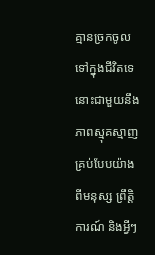គ្មានច្រកចូលទៅក្នុងជីវិតទេ នោះជាមួយនឹងភាពស្មុគស្មាញគ្រប់បែបយ៉ាងពីមនុស្ស ព្រឹត្តិការណ៍ និងអ្វីៗ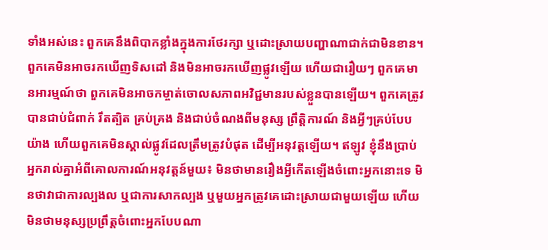ទាំងអស់នេះ ពួកគេនឹងពិបាកខ្លាំងក្នុងការថែរក្សា ឬដោះស្រាយបញ្ហាណាជាក់ជាមិនខាន។ ពួកគេមិនអាចរកឃើញទិសដៅ និងមិនអាចរកឃើញផ្លូវឡើយ ហើយជារឿយៗ ពួកគេមានអារម្មណ៍ថា ពួកគេមិនអាចកម្ចាត់ចោលសភាពអវិជ្ជមានរបស់ខ្លួនបានឡើយ។ ពួកគេត្រូវបានជាប់ជំពាក់ រឹតត្បិត គ្រប់គ្រង និងជាប់ចំណងពីមនុស្ស ព្រឹត្តិការណ៍ និងអ្វីៗគ្រប់បែបយ៉ាង ហើយពួកគេមិនស្គាល់ផ្លូវដែលត្រឹមត្រូវបំផុត ដើម្បីអនុវត្តឡើយ។ ឥឡូវ ខ្ញុំនឹងប្រាប់អ្នករាល់គ្នាអំពីគោលការណ៍អនុវត្តន៍មួយ៖ មិនថាមានរឿងអ្វីកើតឡើងចំពោះអ្នកនោះទេ មិនថាវាជាការល្បងល ឬជាការសាកល្បង ឬមួយអ្នកត្រូវគេដោះស្រាយជាមួយឡើយ ហើយមិនថាមនុស្សប្រព្រឹត្តចំពោះអ្នកបែបណា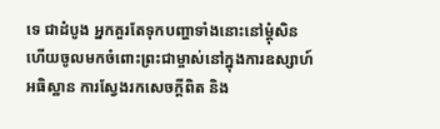ទេ ជាដំបូង អ្នកគួរតែទុកបញ្ហាទាំងនោះនៅម្ដុំសិន ហើយចូលមកចំពោះព្រះជាម្ចាស់នៅក្នុងការឧស្សាហ៍អធិស្ឋាន ការស្វែងរកសេចក្តីពិត និង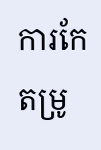ការកែតម្រូ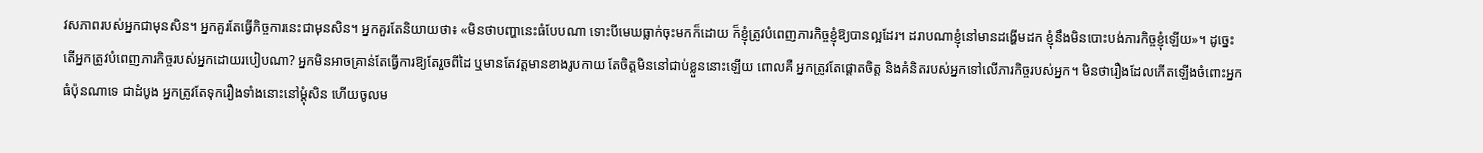វសភាពរបស់អ្នកជាមុនសិន។ អ្នកគួរតែធ្វើកិច្ចការនេះជាមុនសិន។ អ្នកគួរតែនិយាយថា៖ «មិនថាបញ្ហានេះធំបែបណា ទោះបីមេឃធ្លាក់ចុះមកក៏ដោយ ក៏ខ្ញុំត្រូវបំពេញភារកិច្ចខ្ញុំឱ្យបានល្អដែរ។ ដរាបណាខ្ញុំនៅមានដង្ហើមដក ខ្ញុំនឹងមិនបោះបង់ភារកិច្ចខ្ញុំឡើយ»។ ដូច្នេះ តើអ្នកត្រូវបំពេញភារកិច្ចរបស់អ្នកដោយរបៀបណា? អ្នកមិនអាចគ្រាន់តែធ្វើការឱ្យតែរួចពីដៃ ឬមានតែវត្តមានខាងរូបកាយ តែចិត្តមិននៅជាប់ខ្លួននោះឡើយ ពោលគឺ អ្នកត្រូវតែផ្តោតចិត្ត និងគំនិតរបស់អ្នកទៅលើភារកិច្ចរបស់អ្នក។ មិនថារឿងដែលកើតឡើងចំពោះអ្នកធំប៉ុនណាទេ ជាដំបូង អ្នកត្រូវតែទុករឿងទាំងនោះនៅម្ដុំសិន ហើយចូលម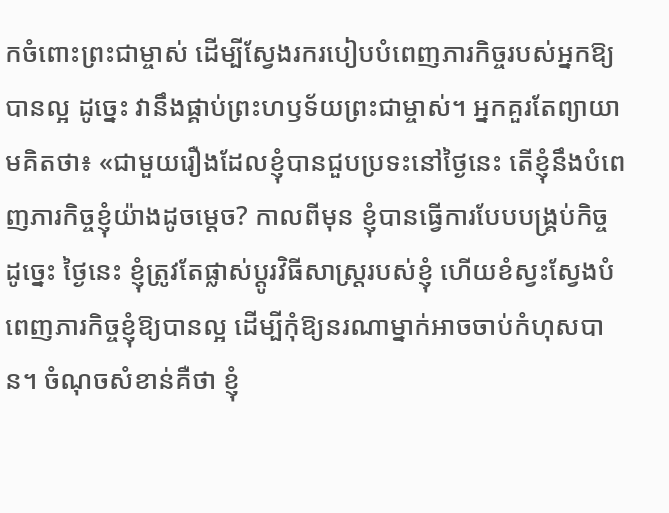កចំពោះព្រះជាម្ចាស់ ដើម្បីស្វែងរករបៀបបំពេញភារកិច្ចរបស់អ្នកឱ្យបានល្អ ដូច្នេះ វានឹងផ្គាប់ព្រះហឫទ័យព្រះជាម្ចាស់។ អ្នកគួរតែព្យាយាមគិតថា៖ «ជាមួយរឿងដែលខ្ញុំបានជួបប្រទះនៅថ្ងៃនេះ តើខ្ញុំនឹងបំពេញភារកិច្ចខ្ញុំយ៉ាងដូចម្ដេច? កាលពីមុន ខ្ញុំបានធ្វើការបែបបង្គ្រប់កិច្ច ដូច្នេះ ថ្ងៃនេះ ខ្ញុំត្រូវតែផ្លាស់ប្ដូរវិធីសាស្ត្ររបស់ខ្ញុំ ហើយខំស្វះស្វែងបំពេញភារកិច្ចខ្ញុំឱ្យបានល្អ ដើម្បីកុំឱ្យនរណាម្នាក់អាចចាប់កំហុសបាន។ ចំណុចសំខាន់គឺថា ខ្ញុំ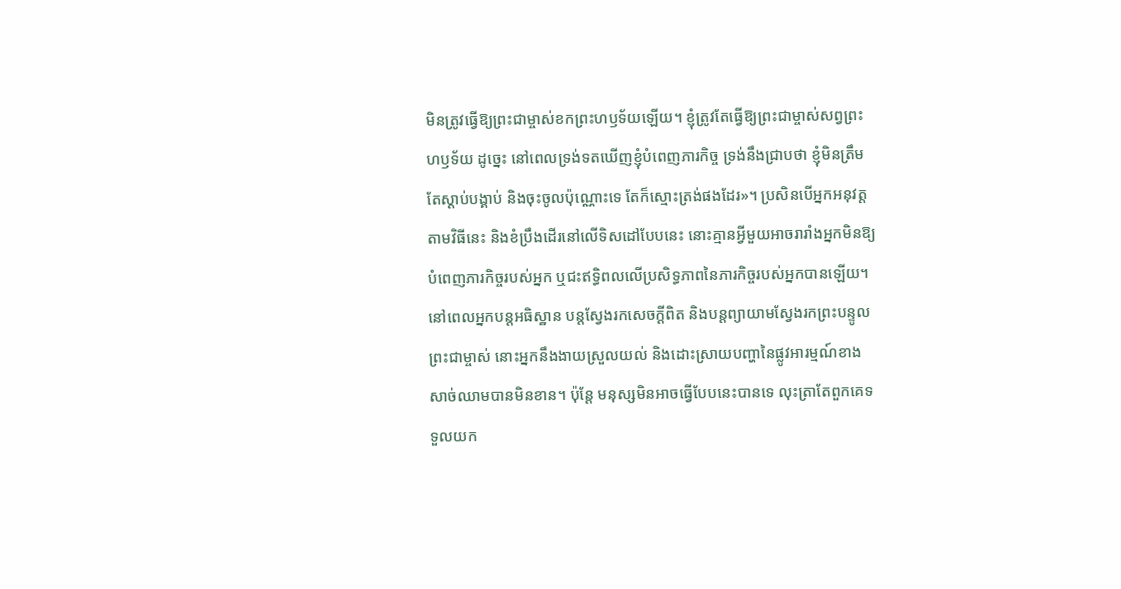មិនត្រូវធ្វើឱ្យព្រះជាម្ចាស់ខកព្រះហឫទ័យឡើយ។ ខ្ញុំត្រូវតែធ្វើឱ្យព្រះជាម្ចាស់សព្វព្រះហឫទ័យ ដូច្នេះ នៅពេលទ្រង់ទតឃើញខ្ញុំបំពេញភារកិច្ច ទ្រង់នឹងជ្រាបថា ខ្ញុំមិនត្រឹមតែស្ដាប់បង្គាប់ និងចុះចូលប៉ុណ្ណោះទេ តែក៏ស្មោះត្រង់ផងដែរ»។ ប្រសិនបើអ្នកអនុវត្តតាមវិធីនេះ និងខំប្រឹងដើរនៅលើទិសដៅបែបនេះ នោះគ្មានអ្វីមួយអាចរារាំងអ្នកមិនឱ្យបំពេញភារកិច្ចរបស់អ្នក ឬជះឥទ្ធិពលលើប្រសិទ្ធភាពនៃភារកិច្ចរបស់អ្នកបានឡើយ។ នៅពេលអ្នកបន្តអធិស្ឋាន បន្តស្វែងរកសេចក្តីពិត និងបន្តព្យាយាមស្វែងរកព្រះបន្ទូលព្រះជាម្ចាស់ នោះអ្នកនឹងងាយស្រួលយល់ និងដោះស្រាយបញ្ហានៃផ្លូវអារម្មណ៍ខាងសាច់ឈាមបានមិនខាន។ ប៉ុន្តែ មនុស្សមិនអាចធ្វើបែបនេះបានទេ លុះត្រាតែពួកគេទទួលយក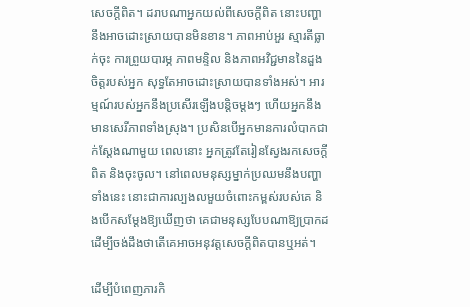សេចក្តីពិត។ ដរាបណាអ្នកយល់ពីសេចក្តីពិត នោះបញ្ហានឹងអាចដោះស្រាយបានមិនខាន។ ភាពអាប់អួរ ស្មារតីធ្លាក់ចុះ ការព្រួយបារម្ភ ភាពមន្ទិល និងភាពអវិជ្ជមាននៃដួងចិត្តរបស់អ្នក សុទ្ធតែអាចដោះស្រាយបានទាំងអស់។ អារម្មណ៍របស់អ្នកនឹងប្រសើរឡើងបន្តិចម្ដងៗ ហើយអ្នកនឹងមានសេរីភាពទាំងស្រុង។ ប្រសិនបើអ្នកមានការលំបាកជាក់ស្ដែងណាមួយ ពេលនោះ អ្នកត្រូវតែរៀនស្វែងរកសេចក្តីពិត និងចុះចូល។ នៅពេលមនុស្សម្នាក់ប្រឈមនឹងបញ្ហាទាំងនេះ នោះជាការល្បងលមួយចំពោះកម្ពស់របស់គេ និងបើកសម្ដែងឱ្យឃើញថា គេជាមនុស្សបែបណាឱ្យប្រាកដ ដើម្បីចង់ដឹងថាតើគេអាចអនុវត្តសេចក្តីពិតបានឬអត់។

ដើម្បីបំពេញភារកិ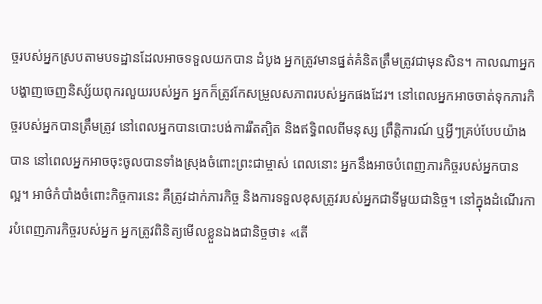ច្ចរបស់អ្នកស្របតាមបទដ្ឋានដែលអាចទទួលយកបាន ដំបូង អ្នកត្រូវមានផ្នត់គំនិតត្រឹមត្រូវជាមុនសិន។ កាលណាអ្នកបង្ហាញចេញនិស្ស័យពុករលួយរបស់អ្នក អ្នកក៏ត្រូវកែសម្រួលសភាពរបស់អ្នកផងដែរ។ នៅពេលអ្នកអាចចាត់ទុកភារកិច្ចរបស់អ្នកបានត្រឹមត្រូវ នៅពេលអ្នកបានបោះបង់ការរឹតត្បិត និងឥទ្ធិពលពីមនុស្ស ព្រឹត្តិការណ៍ ឬអ្វីៗគ្រប់បែបយ៉ាងបាន នៅពេលអ្នកអាចចុះចូលបានទាំងស្រុងចំពោះព្រះជាម្ចាស់ ពេលនោះ អ្នកនឹងអាចបំពេញភារកិច្ចរបស់អ្នកបានល្អ។ អាថ៌កំបាំងចំពោះកិច្ចការនេះ គឺត្រូវដាក់ភារកិច្ច និងការទទួលខុសត្រូវរបស់អ្នកជាទីមួយជានិច្ច។ នៅក្នុងដំណើរការបំពេញភារកិច្ចរបស់អ្នក អ្នកត្រូវពិនិត្យមើលខ្លួនឯងជានិច្ចថា៖ «តើ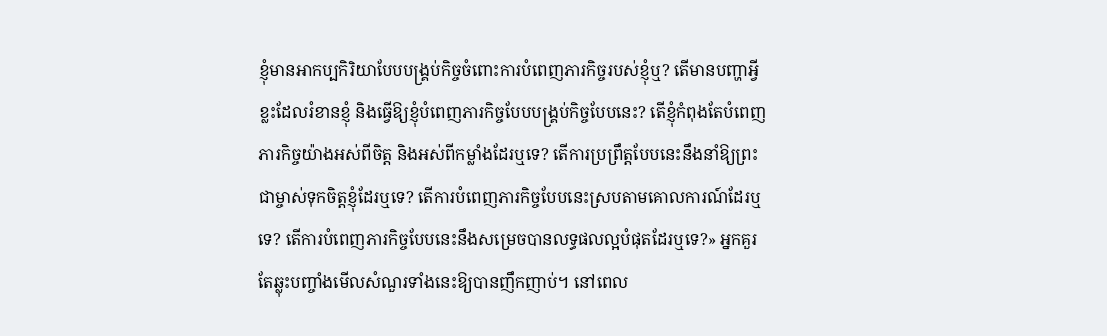ខ្ញុំមានអាកប្បកិរិយាបែបបង្គ្រប់កិច្ចចំពោះការបំពេញភារកិច្ចរបស់ខ្ញុំឬ? តើមានបញ្ហាអ្វីខ្លះដែលរំខានខ្ញុំ និងធ្វើឱ្យខ្ញុំបំពេញភារកិច្ចបែបបង្គ្រប់កិច្ចបែបនេះ? តើខ្ញុំកំពុងតែបំពេញភារកិច្ចយ៉ាងអស់ពីចិត្ត និងអស់ពីកម្លាំងដែរឬទេ? តើការប្រព្រឹត្តបែបនេះនឹងនាំឱ្យព្រះជាម្ចាស់ទុកចិត្តខ្ញុំដែរឬទេ? តើការបំពេញភារកិច្ចបែបនេះស្របតាមគោលការណ៍ដែរឬទេ? តើការបំពេញភារកិច្ចបែបនេះនឹងសម្រេចបានលទ្ធផលល្អបំផុតដែរឬទេ?» អ្នកគួរតែឆ្លុះបញ្ចាំងមើលសំណួរទាំងនេះឱ្យបានញឹកញាប់។ នៅពេល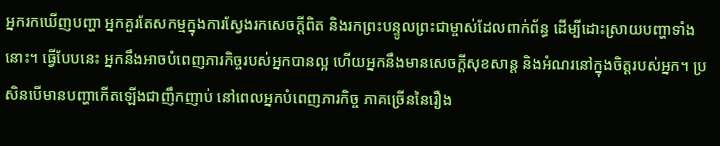អ្នករកឃើញបញ្ហា អ្នកគួរតែសកម្មក្នុងការស្វែងរកសេចក្តីពិត និងរកព្រះបន្ទូលព្រះជាម្ចាស់ដែលពាក់ព័ន្ធ ដើម្បីដោះស្រាយបញ្ហាទាំងនោះ។ ធ្វើបែបនេះ អ្នកនឹងអាចបំពេញភារកិច្ចរបស់អ្នកបានល្អ ហើយអ្នកនឹងមានសេចក្តីសុខសាន្ត និងអំណរនៅក្នុងចិត្តរបស់អ្នក។ ប្រសិនបើមានបញ្ហាកើតឡើងជាញឹកញាប់ នៅពេលអ្នកបំពេញភារកិច្ច ភាគច្រើននៃរឿង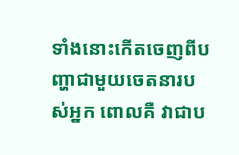ទាំងនោះកើតចេញពីបញ្ហាជាមួយចេតនារបស់អ្នក ពោលគឺ វាជាប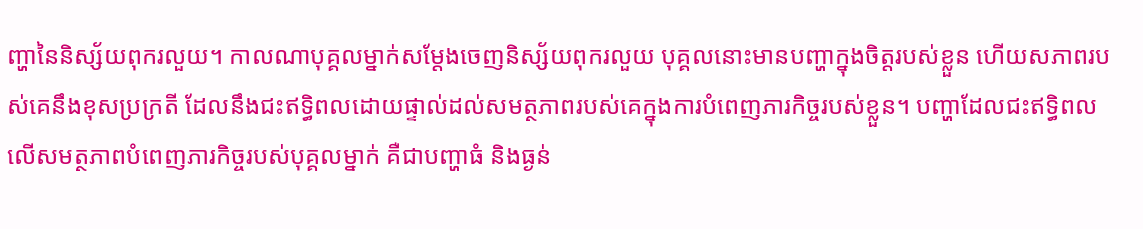ញ្ហានៃនិស្ស័យពុករលួយ។ កាលណាបុគ្គលម្នាក់សម្ដែងចេញនិស្ស័យពុករលួយ បុគ្គលនោះមានបញ្ហាក្នុងចិត្តរបស់ខ្លួន ហើយសភាពរបស់គេនឹងខុសប្រក្រតី ដែលនឹងជះឥទ្ធិពលដោយផ្ទាល់ដល់សមត្ថភាពរបស់គេក្នុងការបំពេញភារកិច្ចរបស់ខ្លួន។ បញ្ហាដែលជះឥទ្ធិពលលើសមត្ថភាពបំពេញភារកិច្ចរបស់បុគ្គលម្នាក់ គឺជាបញ្ហាធំ និងធ្ងន់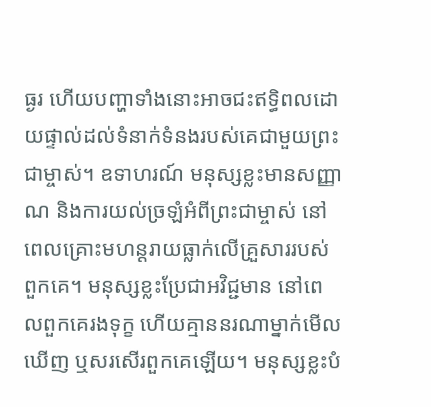ធ្ងរ ហើយបញ្ហាទាំងនោះអាចជះឥទ្ធិពលដោយផ្ទាល់ដល់ទំនាក់ទំនងរបស់គេជាមួយព្រះជាម្ចាស់។ ឧទាហរណ៍ មនុស្សខ្លះមានសញ្ញាណ និងការយល់ច្រឡំអំពីព្រះជាម្ចាស់ នៅពេលគ្រោះមហន្តរាយធ្លាក់លើគ្រួសាររបស់ពួកគេ។ មនុស្សខ្លះប្រែជាអវិជ្ជមាន នៅពេលពួកគេរងទុក្ខ ហើយគ្មាននរណាម្នាក់មើលឃើញ ឬសរសើរពួកគេឡើយ។ មនុស្សខ្លះបំ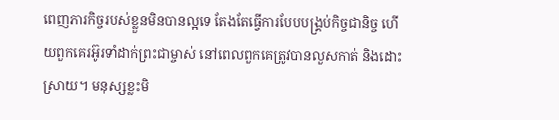ពេញភារកិច្ចរបស់ខ្លួនមិនបានល្អទេ តែងតែធ្វើការបែបបង្គ្រប់កិច្ចជានិច្ច ហើយពួកគេរអ៊ូរទាំដាក់ព្រះជាម្ចាស់ នៅពេលពួកគេត្រូវបានលួសកាត់ និងដោះស្រាយ។ មនុស្សខ្លះមិ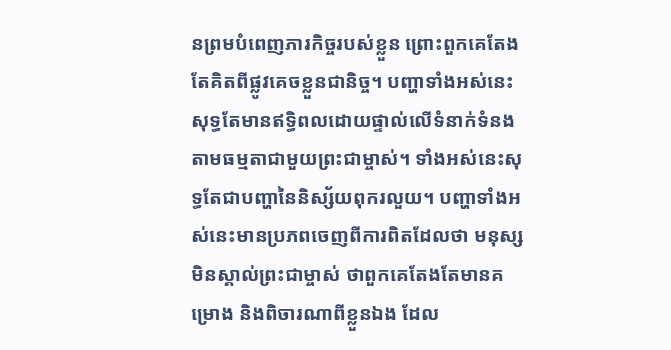នព្រមបំពេញភារកិច្ចរបស់ខ្លួន ព្រោះពួកគេតែងតែគិតពីផ្លូវគេចខ្លួនជានិច្ច។ បញ្ហាទាំងអស់នេះសុទ្ធតែមានឥទ្ធិពលដោយផ្ទាល់លើទំនាក់ទំនងតាមធម្មតាជាមួយព្រះជាម្ចាស់។ ទាំងអស់នេះសុទ្ធតែជាបញ្ហានៃនិស្ស័យពុករលួយ។ បញ្ហាទាំងអស់នេះមានប្រភពចេញពីការពិតដែលថា មនុស្សមិនស្គាល់ព្រះជាម្ចាស់ ថាពួកគេតែងតែមានគម្រោង និងពិចារណាពីខ្លួនឯង ដែល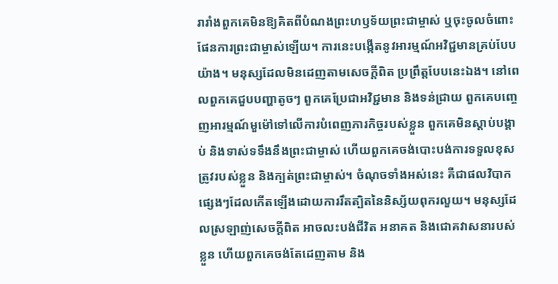រារាំងពួកគេមិនឱ្យគិតពីបំណងព្រះហឫទ័យព្រះជាម្ចាស់ ឬចុះចូលចំពោះផែនការព្រះជាម្ចាស់ឡើយ។ ការនេះបង្កើតនូវអារម្មណ៍អវិជ្ជមានគ្រប់បែបយ៉ាង។ មនុស្សដែលមិនដេញតាមសេចក្តីពិត ប្រព្រឹត្តបែបនេះឯង។ នៅពេលពួកគេជួបបញ្ហាតូចៗ ពួកគេប្រែជាអវិជ្ជមាន និងទន់ជ្រាយ ពួកគេបញ្ចេញអារម្មណ៍មួម៉ៅទៅលើការបំពេញភារកិច្ចរបស់ខ្លួន ពួកគេមិនស្ដាប់បង្គាប់ និងទាស់ទទឹងនឹងព្រះជាម្ចាស់ ហើយពួកគេចង់បោះបង់ការទទួលខុសត្រូវរបស់ខ្លួន និងក្បត់ព្រះជាម្ចាស់។ ចំណុចទាំងអស់នេះ គឺជាផលវិបាកផ្សេងៗដែលកើតឡើងដោយការរឹតត្បិតនៃនិស្ស័យពុករលួយ។ មនុស្សដែលស្រឡាញ់សេចក្តីពិត អាចលះបង់ជីវិត អនាគត និងជោគវាសនារបស់ខ្លួន ហើយពួកគេចង់តែដេញតាម និង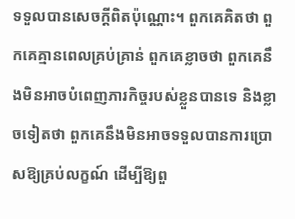ទទួលបានសេចក្តីពិតប៉ុណ្ណោះ។ ពួកគេគិតថា ពួកគេគ្មានពេលគ្រប់គ្រាន់ ពួកគេខ្លាចថា ពួកគេនឹងមិនអាចបំពេញភារកិច្ចរបស់ខ្លួនបានទេ និងខ្លាចទៀតថា ពួកគេនឹងមិនអាចទទួលបានការប្រោសឱ្យគ្រប់លក្ខណ៍ ដើម្បីឱ្យពួ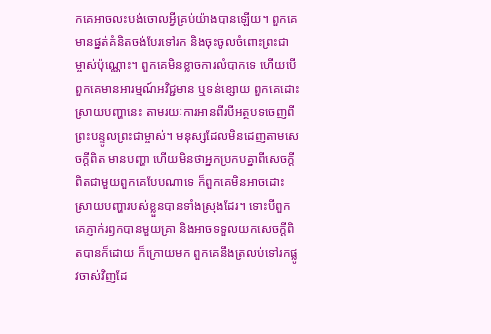កគេអាចលះបង់ចោលអ្វីគ្រប់យ៉ាងបានឡើយ។ ពួកគេមានផ្នត់គំនិតចង់បែរទៅរក និងចុះចូលចំពោះព្រះជាម្ចាស់ប៉ុណ្ណោះ។ ពួកគេមិនខ្លាចការលំបាកទេ ហើយបើពួកគេមានអារម្មណ៍អវិជ្ជមាន ឬទន់ខ្សោយ ពួកគេដោះស្រាយបញ្ហានេះ តាមរយៈការអានពីរបីអត្ថបទចេញពីព្រះបន្ទូលព្រះជាម្ចាស់។ មនុស្សដែលមិនដេញតាមសេចក្តីពិត មានបញ្ហា ហើយមិនថាអ្នកប្រកបគ្នាពីសេចក្តីពិតជាមួយពួកគេបែបណាទេ ក៏ពួកគេមិនអាចដោះស្រាយបញ្ហារបស់ខ្លួនបានទាំងស្រុងដែរ។ ទោះបីពួកគេភ្ញាក់រឭកបានមួយគ្រា និងអាចទទួលយកសេចក្តីពិតបានក៏ដោយ ក៏ក្រោយមក ពួកគេនឹងត្រលប់ទៅរកផ្លូវចាស់វិញដែ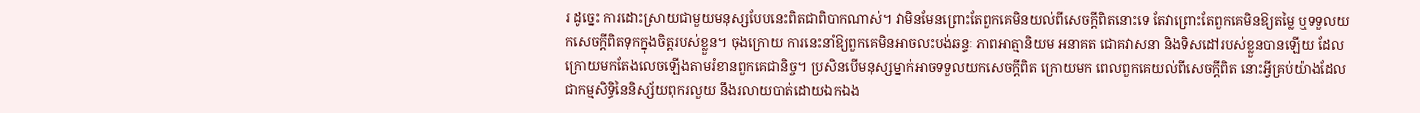រ ដូច្នេះ ការដោះស្រាយជាមួយមនុស្សបែបនេះពិតជាពិបាកណាស់។ វាមិនមែនព្រោះតែពួកគេមិនយល់ពីសេចក្តីពិតនោះទេ តែវាព្រោះតែពួកគេមិនឱ្យតម្លៃ ឬទទួលយកសេចក្តីពិតទុកក្នុងចិត្តរបស់ខ្លួន។ ចុងក្រោយ ការនេះនាំឱ្យពួកគេមិនអាចលះបង់ឆន្ទៈ ភាពអាត្មានិយម អនាគត ជោគវាសនា និងទិសដៅរបស់ខ្លួនបានឡើយ ដែលក្រោយមកតែងលេចឡើងតាមរំខានពួកគេជានិច្ច។ ប្រសិនបើមនុស្សម្នាក់អាចទទួលយកសេចក្តីពិត ក្រោយមក ពេលពួកគេយល់ពីសេចក្តីពិត នោះអ្វីគ្រប់យ៉ាងដែលជាកម្មសិទ្ធិនៃនិស្ស័យពុករលួយ នឹងរលាយបាត់ដោយឯកឯង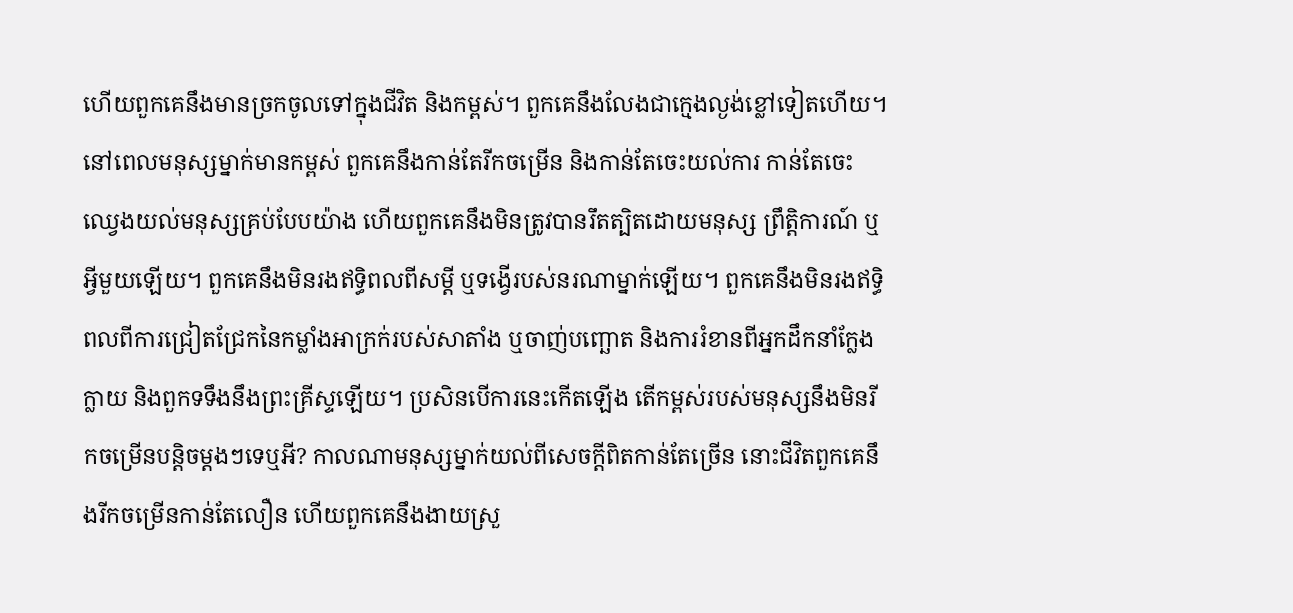ហើយពួកគេនឹងមានច្រកចូលទៅក្នុងជីវិត និងកម្ពស់។ ពួកគេនឹងលែងជាក្មេងល្ងង់ខ្លៅទៀតហើយ។ នៅពេលមនុស្សម្នាក់មានកម្ពស់ ពួកគេនឹងកាន់តែរីកចម្រើន និងកាន់តែចេះយល់ការ កាន់តែចេះឈ្វេងយល់មនុស្សគ្រប់បែបយ៉ាង ហើយពួកគេនឹងមិនត្រូវបានរឹតត្បិតដោយមនុស្ស ព្រឹត្តិការណ៍ ឬអ្វីមួយឡើយ។ ពួកគេនឹងមិនរងឥទ្ធិពលពីសម្ដី ឬទង្វើរបស់នរណាម្នាក់ឡើយ។ ពួកគេនឹងមិនរងឥទ្ធិពលពីការជ្រៀតជ្រែកនៃកម្លាំងអាក្រក់របស់សាតាំង ឬចាញ់បញ្ឆោត និងការរំខានពីអ្នកដឹកនាំក្លែងក្លាយ និងពួកទទឹងនឹងព្រះគ្រីស្ទឡើយ។ ប្រសិនបើការនេះកើតឡើង តើកម្ពស់របស់មនុស្សនឹងមិនរីកចម្រើនបន្តិចម្ដងៗទេឬអី? កាលណាមនុស្សម្នាក់យល់ពីសេចក្តីពិតកាន់តែច្រើន នោះជីវិតពួកគេនឹងរីកចម្រើនកាន់តែលឿន ហើយពួកគេនឹងងាយស្រួ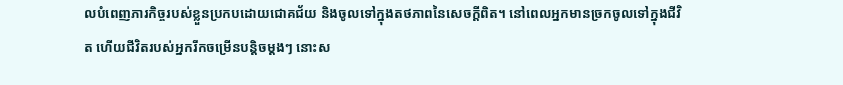លបំពេញភារកិច្ចរបស់ខ្លួនប្រកបដោយជោគជ័យ និងចូលទៅក្នុងតថភាពនៃសេចក្តីពិត។ នៅពេលអ្នកមានច្រកចូលទៅក្នុងជីវិត ហើយជីវិតរបស់អ្នករីកចម្រើនបន្តិចម្ដងៗ នោះស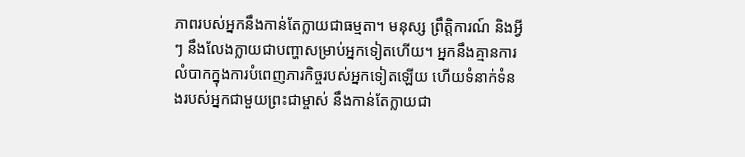ភាពរបស់អ្នកនឹងកាន់តែក្លាយជាធម្មតា។ មនុស្ស ព្រឹត្តិការណ៍ និងអ្វីៗ នឹងលែងក្លាយជាបញ្ហាសម្រាប់អ្នកទៀតហើយ។ អ្នកនឹងគ្មានការលំបាកក្នុងការបំពេញភារកិច្ចរបស់អ្នកទៀតឡើយ ហើយទំនាក់ទំនងរបស់អ្នកជាមួយព្រះជាម្ចាស់ នឹងកាន់តែក្លាយជា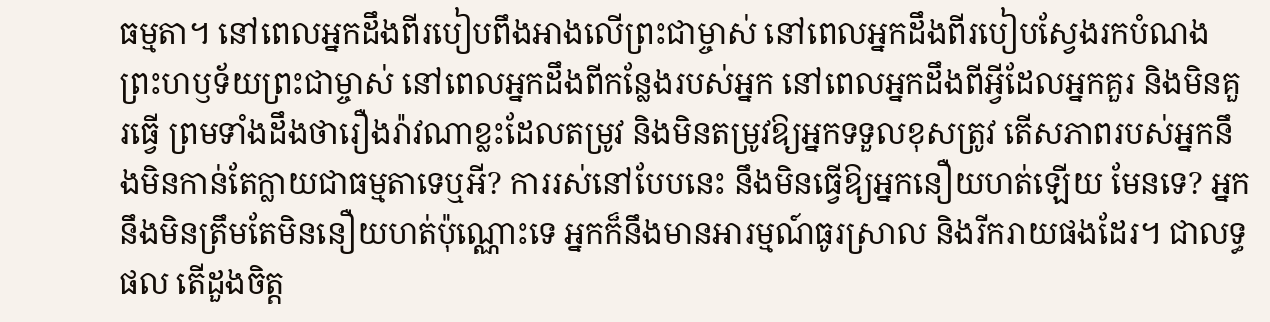ធម្មតា។ នៅពេលអ្នកដឹងពីរបៀបពឹងអាងលើព្រះជាម្ចាស់ នៅពេលអ្នកដឹងពីរបៀបស្វែងរកបំណងព្រះហឫទ័យព្រះជាម្ចាស់ នៅពេលអ្នកដឹងពីកន្លែងរបស់អ្នក នៅពេលអ្នកដឹងពីអ្វីដែលអ្នកគួរ និងមិនគួរធ្វើ ព្រមទាំងដឹងថារឿងរ៉ាវណាខ្លះដែលតម្រូវ និងមិនតម្រូវឱ្យអ្នកទទួលខុសត្រូវ តើសភាពរបស់អ្នកនឹងមិនកាន់តែក្លាយជាធម្មតាទេឬអី? ការរស់នៅបែបនេះ នឹងមិនធ្វើឱ្យអ្នកនឿយហត់ឡើយ មែនទេ? អ្នកនឹងមិនត្រឹមតែមិននឿយហត់ប៉ុណ្ណោះទេ អ្នកក៏នឹងមានអារម្មណ៍ធូរស្រាល និងរីករាយផងដែរ។ ជាលទ្ធផល តើដួងចិត្ត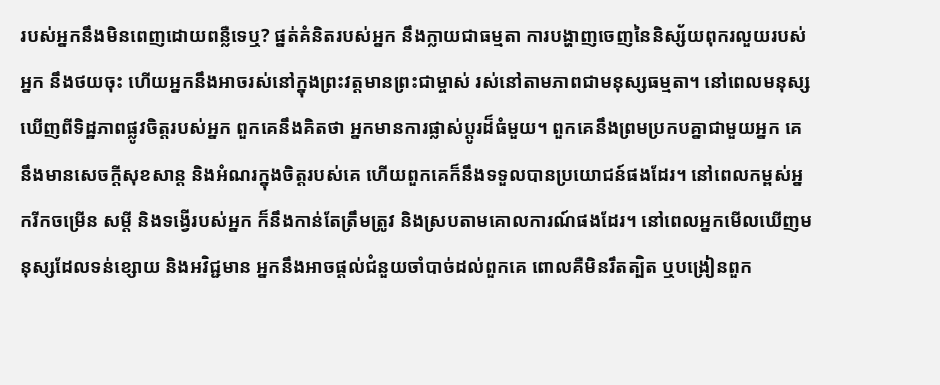របស់អ្នកនឹងមិនពេញដោយពន្លឺទេឬ? ផ្នត់គំនិតរបស់អ្នក នឹងក្លាយជាធម្មតា ការបង្ហាញចេញនៃនិស្ស័យពុករលួយរបស់អ្នក នឹងថយចុះ ហើយអ្នកនឹងអាចរស់នៅក្នុងព្រះវត្តមានព្រះជាម្ចាស់ រស់នៅតាមភាពជាមនុស្សធម្មតា។ នៅពេលមនុស្សឃើញពីទិដ្ឋភាពផ្លូវចិត្តរបស់អ្នក ពួកគេនឹងគិតថា អ្នកមានការផ្លាស់ប្ដូរដ៏ធំមួយ។ ពួកគេនឹងព្រមប្រកបគ្នាជាមួយអ្នក គេនឹងមានសេចក្តីសុខសាន្ត និងអំណរក្នុងចិត្តរបស់គេ ហើយពួកគេក៏នឹងទទួលបានប្រយោជន៍ផងដែរ។ នៅពេលកម្ពស់អ្នករីកចម្រើន សម្ដី និងទង្វើរបស់អ្នក ក៏នឹងកាន់តែត្រឹមត្រូវ និងស្របតាមគោលការណ៍ផងដែរ។ នៅពេលអ្នកមើលឃើញមនុស្សដែលទន់ខ្សោយ និងអវិជ្ជមាន អ្នកនឹងអាចផ្ដល់ជំនួយចាំបាច់ដល់ពួកគេ ពោលគឺមិនរឹតត្បិត ឬបង្រៀនពួក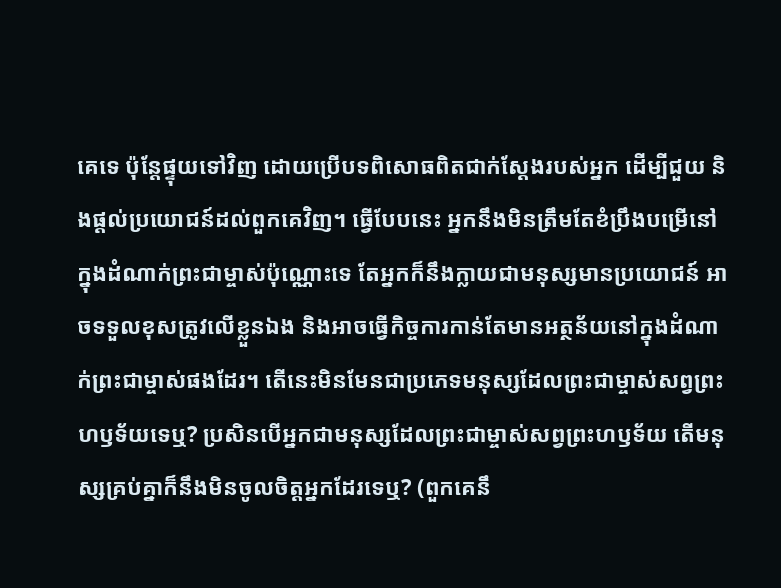គេទេ ប៉ុន្តែផ្ទុយទៅវិញ ដោយប្រើបទពិសោធពិតជាក់ស្ដែងរបស់អ្នក ដើម្បីជួយ និងផ្ដល់ប្រយោជន៍ដល់ពួកគេវិញ។ ធ្វើបែបនេះ អ្នកនឹងមិនត្រឹមតែខំប្រឹងបម្រើនៅក្នុងដំណាក់ព្រះជាម្ចាស់ប៉ុណ្ណោះទេ តែអ្នកក៏នឹងក្លាយជាមនុស្សមានប្រយោជន៍ អាចទទួលខុសត្រូវលើខ្លួនឯង និងអាចធ្វើកិច្ចការកាន់តែមានអត្ថន័យនៅក្នុងដំណាក់ព្រះជាម្ចាស់ផងដែរ។ តើនេះមិនមែនជាប្រភេទមនុស្សដែលព្រះជាម្ចាស់សព្វព្រះហឫទ័យទេឬ? ប្រសិនបើអ្នកជាមនុស្សដែលព្រះជាម្ចាស់សព្វព្រះហឫទ័យ តើមនុស្សគ្រប់គ្នាក៏នឹងមិនចូលចិត្តអ្នកដែរទេឬ? (ពួកគេនឹ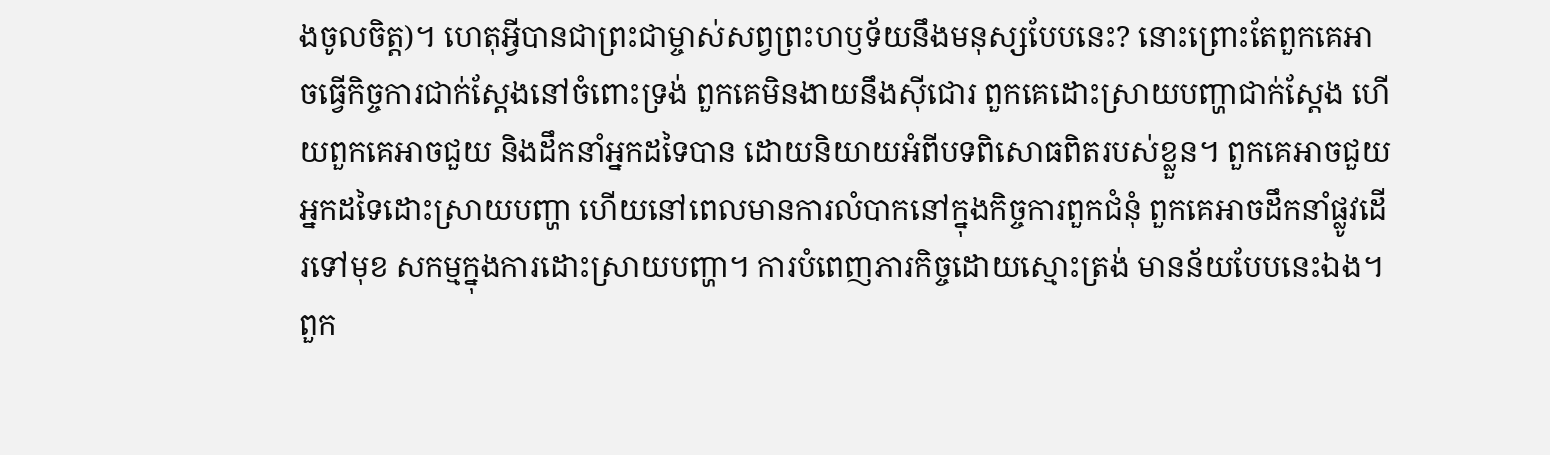ងចូលចិត្ត)។ ហេតុអ្វីបានជាព្រះជាម្ចាស់សព្វព្រះហឫទ័យនឹងមនុស្សបែបនេះ? នោះព្រោះតែពួកគេអាចធ្វើកិច្ចការជាក់ស្ដែងនៅចំពោះទ្រង់ ពួកគេមិនងាយនឹងស៊ីជោរ ពួកគេដោះស្រាយបញ្ហាជាក់ស្ដែង ហើយពួកគេអាចជួយ និងដឹកនាំអ្នកដទៃបាន ដោយនិយាយអំពីបទពិសោធពិតរបស់ខ្លួន។ ពួកគេអាចជួយអ្នកដទៃដោះស្រាយបញ្ហា ហើយនៅពេលមានការលំបាកនៅក្នុងកិច្ចការពួកជំនុំ ពួកគេអាចដឹកនាំផ្លូវដើរទៅមុខ សកម្មក្នុងការដោះស្រាយបញ្ហា។ ការបំពេញភារកិច្ចដោយស្មោះត្រង់ មានន័យបែបនេះឯង។ ពួក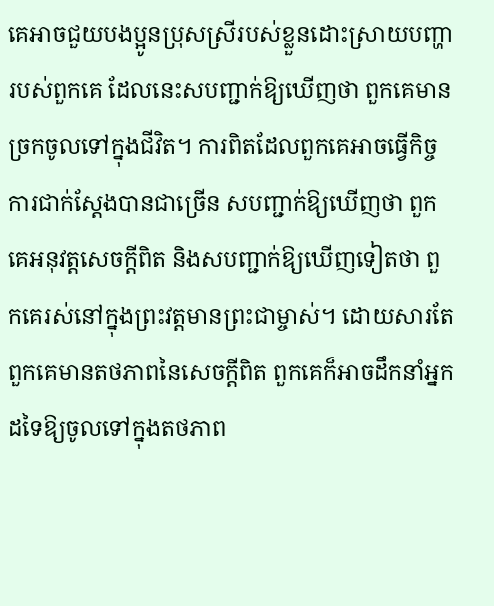គេអាចជួយបងប្អូនប្រុសស្រីរបស់ខ្លួនដោះស្រាយបញ្ហារបស់ពួកគេ ដែលនេះសបញ្ជាក់ឱ្យឃើញថា ពួកគេមានច្រកចូលទៅក្នុងជីវិត។ ការពិតដែលពួកគេអាចធ្វើកិច្ចការជាក់ស្ដែងបានជាច្រើន សបញ្ជាក់ឱ្យឃើញថា ពួកគេអនុវត្តសេចក្តីពិត និងសបញ្ជាក់ឱ្យឃើញទៀតថា ពួកគេរស់នៅក្នុងព្រះវត្តមានព្រះជាម្ចាស់។ ដោយសារតែពួកគេមានតថភាពនៃសេចក្តីពិត ពួកគេក៏អាចដឹកនាំអ្នកដទៃឱ្យចូលទៅក្នុងតថភាព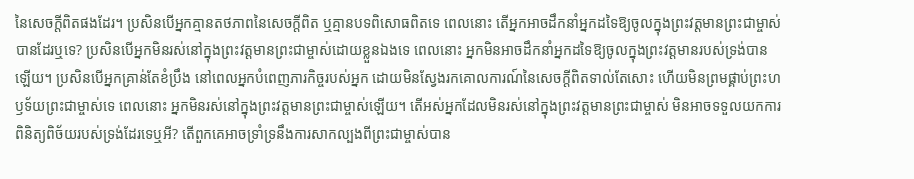នៃសេចក្តីពិតផងដែរ។ ប្រសិនបើអ្នកគ្មានតថភាពនៃសេចក្តីពិត ឬគ្មានបទពិសោធពិតទេ ពេលនោះ តើអ្នកអាចដឹកនាំអ្នកដទៃឱ្យចូលក្នុងព្រះវត្តមានព្រះជាម្ចាស់បានដែរឬទេ? ប្រសិនបើអ្នកមិនរស់នៅក្នុងព្រះវត្តមានព្រះជាម្ចាស់ដោយខ្លួនឯងទេ ពេលនោះ អ្នកមិនអាចដឹកនាំអ្នកដទៃឱ្យចូលក្នុងព្រះវត្តមានរបស់ទ្រង់បានឡើយ។ ប្រសិនបើអ្នកគ្រាន់តែខំប្រឹង នៅពេលអ្នកបំពេញភារកិច្ចរបស់អ្នក ដោយមិនស្វែងរកគោលការណ៍នៃសេចក្តីពិតទាល់តែសោះ ហើយមិនព្រមផ្គាប់ព្រះហឫទ័យព្រះជាម្ចាស់ទេ ពេលនោះ អ្នកមិនរស់នៅក្នុងព្រះវត្តមានព្រះជាម្ចាស់ឡើយ។ តើអស់អ្នកដែលមិនរស់នៅក្នុងព្រះវត្តមានព្រះជាម្ចាស់ មិនអាចទទួលយកការពិនិត្យពិច័យរបស់ទ្រង់ដែរទេឬអី? តើពួកគេអាចទ្រាំទ្រនឹងការសាកល្បងពីព្រះជាម្ចាស់បាន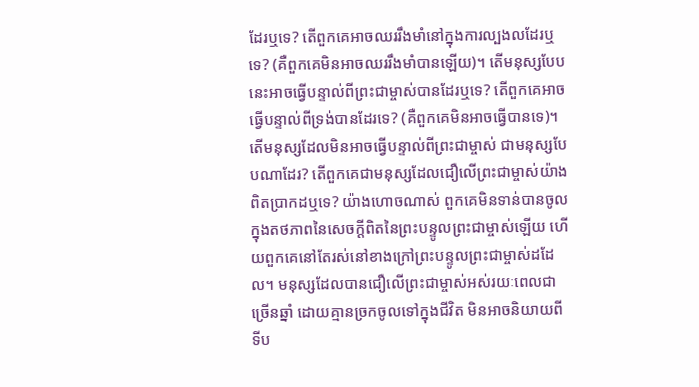ដែរឬទេ? តើពួកគេអាចឈររឹងមាំនៅក្នុងការល្បងលដែរឬទេ? (គឺពួកគេមិនអាចឈររឹងមាំបានឡើយ)។ តើមនុស្សបែបនេះអាចធ្វើបន្ទាល់ពីព្រះជាម្ចាស់បានដែរឬទេ? តើពួកគេអាចធ្វើបន្ទាល់ពីទ្រង់បានដែរទេ? (គឺពួកគេមិនអាចធ្វើបានទេ)។ តើមនុស្សដែលមិនអាចធ្វើបន្ទាល់ពីព្រះជាម្ចាស់ ជាមនុស្សបែបណាដែរ? តើពួកគេជាមនុស្សដែលជឿលើព្រះជាម្ចាស់យ៉ាងពិតប្រាកដឬទេ? យ៉ាងហោចណាស់ ពួកគេមិនទាន់បានចូលក្នុងតថភាពនៃសេចក្តីពិតនៃព្រះបន្ទូលព្រះជាម្ចាស់ឡើយ ហើយពួកគេនៅតែរស់នៅខាងក្រៅព្រះបន្ទូលព្រះជាម្ចាស់ដដែល។ មនុស្សដែលបានជឿលើព្រះជាម្ចាស់អស់រយៈពេលជាច្រើនឆ្នាំ ដោយគ្មានច្រកចូលទៅក្នុងជីវិត មិនអាចនិយាយពីទីប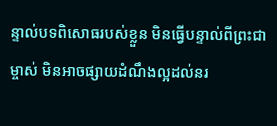ន្ទាល់បទពិសោធរបស់ខ្លួន មិនធ្វើបន្ទាល់ពីព្រះជាម្ចាស់ មិនអាចផ្សាយដំណឹងល្អដល់នរ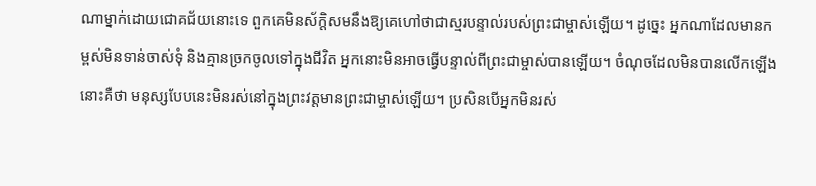ណាម្នាក់ដោយជោគជ័យនោះទេ ពួកគេមិនស័ក្ដិសមនឹងឱ្យគេហៅថាជាស្មរបន្ទាល់របស់ព្រះជាម្ចាស់ឡើយ។ ដូច្នេះ អ្នកណាដែលមានកម្ពស់មិនទាន់ចាស់ទុំ និងគ្មានច្រកចូលទៅក្នុងជីវិត អ្នកនោះមិនអាចធ្វើបន្ទាល់ពីព្រះជាម្ចាស់បានឡើយ។ ចំណុចដែលមិនបានលើកឡើងនោះគឺថា មនុស្សបែបនេះមិនរស់នៅក្នុងព្រះវត្តមានព្រះជាម្ចាស់ឡើយ។ ប្រសិនបើអ្នកមិនរស់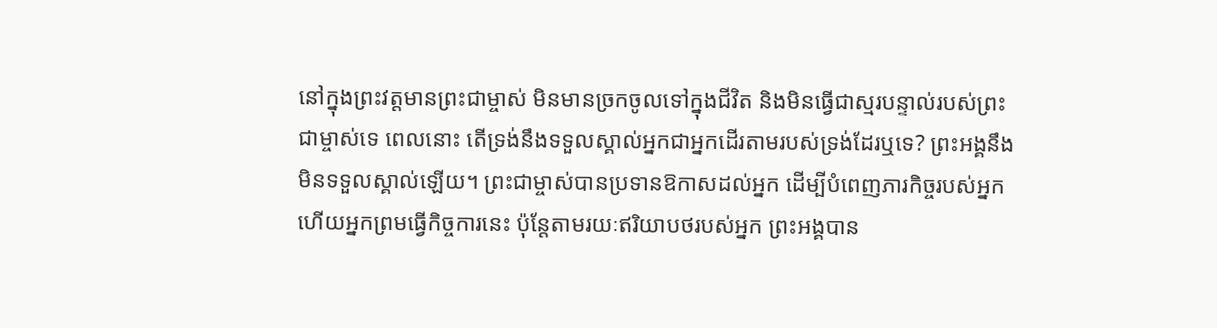នៅក្នុងព្រះវត្តមានព្រះជាម្ចាស់ មិនមានច្រកចូលទៅក្នុងជីវិត និងមិនធ្វើជាស្មរបន្ទាល់របស់ព្រះជាម្ចាស់ទេ ពេលនោះ តើទ្រង់នឹងទទួលស្គាល់អ្នកជាអ្នកដើរតាមរបស់ទ្រង់ដែរឬទេ? ព្រះអង្គនឹងមិនទទួលស្គាល់ឡើយ។ ព្រះជាម្ចាស់បានប្រទានឱកាសដល់អ្នក ដើម្បីបំពេញភារកិច្ចរបស់អ្នក ហើយអ្នកព្រមធ្វើកិច្ចការនេះ ប៉ុន្តែតាមរយៈឥរិយាបថរបស់អ្នក ព្រះអង្គបាន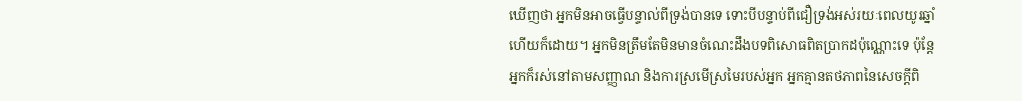ឃើញថា អ្នកមិនអាចធ្វើបន្ទាល់ពីទ្រង់បានទេ ទោះបីបន្ទាប់ពីជឿទ្រង់អស់រយៈពេលយូរឆ្នាំហើយក៏ដោយ។ អ្នកមិនត្រឹមតែមិនមានចំណេះដឹងបទពិសោធពិតប្រាកដប៉ុណ្ណោះទេ ប៉ុន្តែអ្នកក៏រស់នៅតាមសញ្ញាណ និងការស្រមើស្រមៃរបស់អ្នក អ្នកគ្មានតថភាពនៃសេចក្តីពិ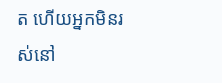ត ហើយអ្នកមិនរស់នៅ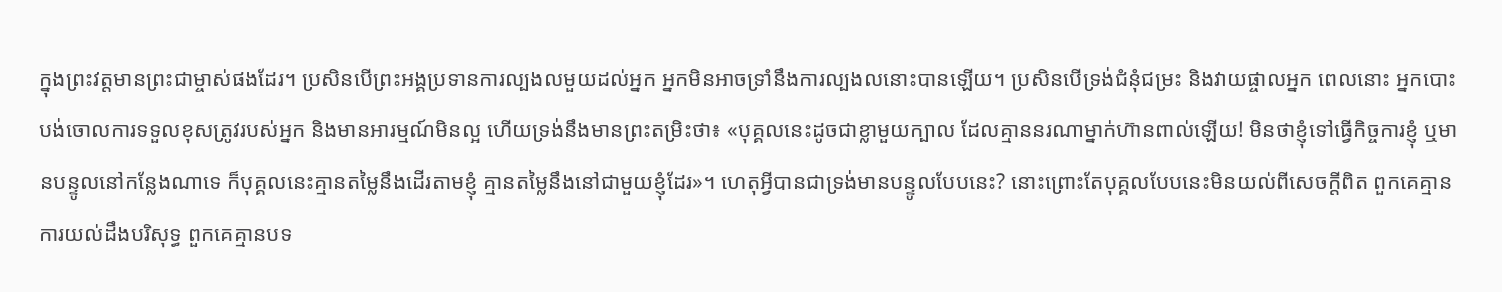ក្នុងព្រះវត្តមានព្រះជាម្ចាស់ផងដែរ។ ប្រសិនបើព្រះអង្គប្រទានការល្បងលមួយដល់អ្នក អ្នកមិនអាចទ្រាំនឹងការល្បងលនោះបានឡើយ។ ប្រសិនបើទ្រង់ជំនុំជម្រះ និងវាយផ្ចាលអ្នក ពេលនោះ អ្នកបោះបង់ចោលការទទួលខុសត្រូវរបស់អ្នក និងមានអារម្មណ៍មិនល្អ ហើយទ្រង់នឹងមានព្រះតម្រិះថា៖ «បុគ្គលនេះដូចជាខ្លាមួយក្បាល ដែលគ្មាននរណាម្នាក់ហ៊ានពាល់ឡើយ! មិនថាខ្ញុំទៅធ្វើកិច្ចការខ្ញុំ ឬមានបន្ទូលនៅកន្លែងណាទេ ក៏បុគ្គលនេះគ្មានតម្លៃនឹងដើរតាមខ្ញុំ គ្មានតម្លៃនឹងនៅជាមួយខ្ញុំដែរ»។ ហេតុអ្វីបានជាទ្រង់មានបន្ទូលបែបនេះ? នោះព្រោះតែបុគ្គលបែបនេះមិនយល់ពីសេចក្តីពិត ពួកគេគ្មានការយល់ដឹងបរិសុទ្ធ ពួកគេគ្មានបទ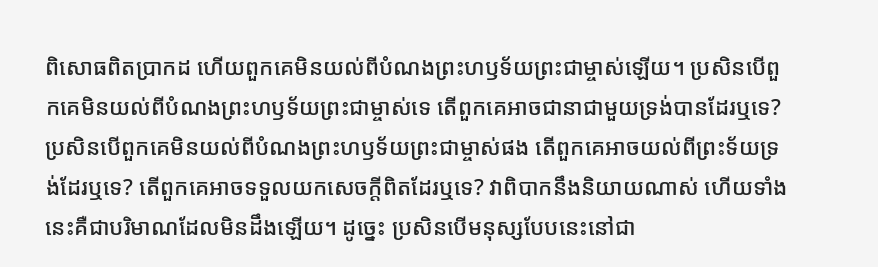ពិសោធពិតប្រាកដ ហើយពួកគេមិនយល់ពីបំណងព្រះហឫទ័យព្រះជាម្ចាស់ឡើយ។ ប្រសិនបើពួកគេមិនយល់ពីបំណងព្រះហឫទ័យព្រះជាម្ចាស់ទេ តើពួកគេអាចជានាជាមួយទ្រង់បានដែរឬទេ? ប្រសិនបើពួកគេមិនយល់ពីបំណងព្រះហឫទ័យព្រះជាម្ចាស់ផង តើពួកគេអាចយល់ពីព្រះទ័យទ្រង់ដែរឬទេ? តើពួកគេអាចទទួលយកសេចក្តីពិតដែរឬទេ? វាពិបាកនឹងនិយាយណាស់ ហើយទាំងនេះគឺជាបរិមាណដែលមិនដឹងឡើយ។ ដូច្នេះ ប្រសិនបើមនុស្សបែបនេះនៅជា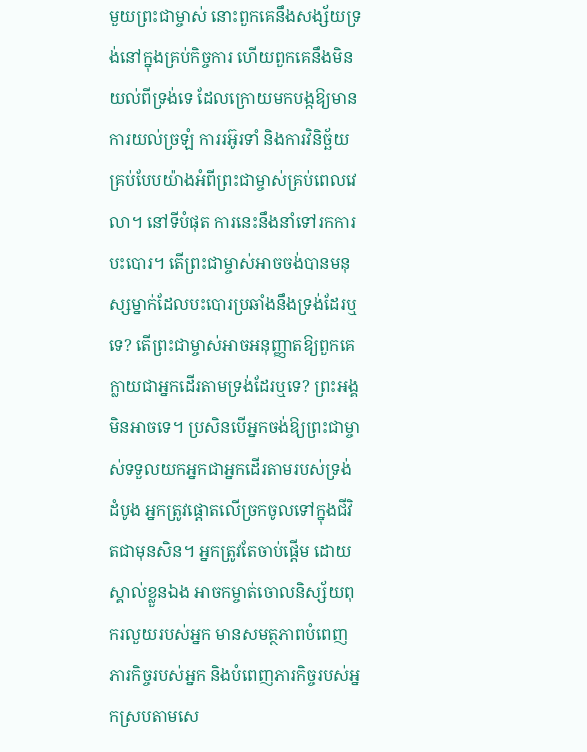មួយព្រះជាម្ចាស់ នោះពួកគេនឹងសង្ស័យទ្រង់នៅក្នុងគ្រប់កិច្ចការ ហើយពួកគេនឹងមិនយល់ពីទ្រង់ទេ ដែលក្រោយមកបង្កឱ្យមានការយល់ច្រឡំ ការរអ៊ូរទាំ និងការវិនិច្ឆ័យគ្រប់បែបយ៉ាងអំពីព្រះជាម្ចាស់គ្រប់ពេលវេលា។ នៅទីបំផុត ការនេះនឹងនាំទៅរកការបះបោរ។ តើព្រះជាម្ចាស់អាចចង់បានមនុស្សម្នាក់ដែលបះបោរប្រឆាំងនឹងទ្រង់ដែរឬទេ? តើព្រះជាម្ចាស់អាចអនុញ្ញាតឱ្យពួកគេក្លាយជាអ្នកដើរតាមទ្រង់ដែរឬទេ? ព្រះអង្គមិនអាចទេ។ ប្រសិនបើអ្នកចង់ឱ្យព្រះជាម្ចាស់ទទួលយកអ្នកជាអ្នកដើរតាមរបស់ទ្រង់ ដំបូង អ្នកត្រូវផ្តោតលើច្រកចូលទៅក្នុងជីវិតជាមុនសិន។ អ្នកត្រូវតែចាប់ផ្ដើម ដោយស្គាល់ខ្លួនឯង អាចកម្ចាត់ចោលនិស្ស័យពុករលួយរបស់អ្នក មានសមត្ថភាពបំពេញភារកិច្ចរបស់អ្នក និងបំពេញភារកិច្ចរបស់អ្នកស្របតាមសេ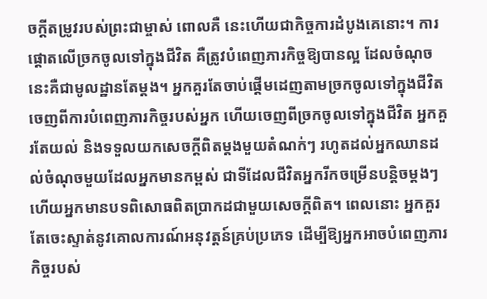ចក្តីតម្រូវរបស់ព្រះជាម្ចាស់ ពោលគឺ នេះហើយជាកិច្ចការដំបូងគេនោះ។ ការផ្តោតលើច្រកចូលទៅក្នុងជីវិត គឺត្រូវបំពេញភារកិច្ចឱ្យបានល្អ ដែលចំណុចនេះគឺជាមូលដ្ឋានតែម្ដង។ អ្នកគួរតែចាប់ផ្ដើមដេញតាមច្រកចូលទៅក្នុងជីវិតចេញពីការបំពេញភារកិច្ចរបស់អ្នក ហើយចេញពីច្រកចូលទៅក្នុងជីវិត អ្នកគួរតែយល់ និងទទួលយកសេចក្តីពិតម្ដងមួយតំណក់ៗ រហូតដល់អ្នកឈានដល់ចំណុចមួយដែលអ្នកមានកម្ពស់ ជាទីដែលជីវិតអ្នករីកចម្រើនបន្តិចម្ដងៗ ហើយអ្នកមានបទពិសោធពិតប្រាកដជាមួយសេចក្តីពិត។ ពេលនោះ អ្នកគួរតែចេះស្ទាត់នូវគោលការណ៍អនុវត្តន៍គ្រប់ប្រភេទ ដើម្បីឱ្យអ្នកអាចបំពេញភារកិច្ចរបស់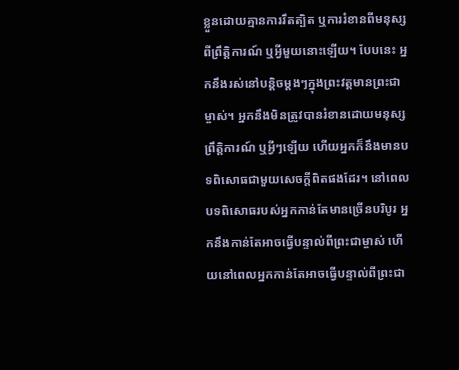ខ្លួនដោយគ្មានការរឹតត្បិត ឬការរំខានពីមនុស្ស ពីព្រឹត្តិការណ៍ ឬអ្វីមួយនោះឡើយ។ បែបនេះ អ្នកនឹងរស់នៅបន្តិចម្ដងៗក្នុងព្រះវត្តមានព្រះជាម្ចាស់។ អ្នកនឹងមិនត្រូវបានរំខានដោយមនុស្ស ព្រឹត្តិការណ៍ ឬអ្វីៗឡើយ ហើយអ្នកក៏នឹងមានបទពិសោធជាមួយសេចក្តីពិតផងដែរ។ នៅពេលបទពិសោធរបស់អ្នកកាន់តែមានច្រើនបរិបូរ អ្នកនឹងកាន់តែអាចធ្វើបន្ទាល់ពីព្រះជាម្ចាស់ ហើយនៅពេលអ្នកកាន់តែអាចធ្វើបន្ទាល់ពីព្រះជា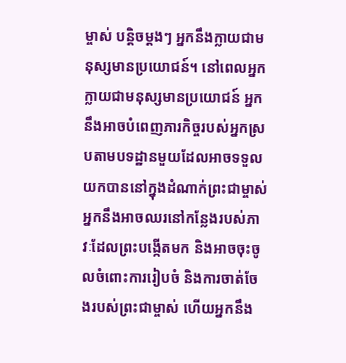ម្ចាស់ បន្តិចម្ដងៗ អ្នកនឹងក្លាយជាមនុស្សមានប្រយោជន៍។ នៅពេលអ្នកក្លាយជាមនុស្សមានប្រយោជន៍ អ្នកនឹងអាចបំពេញភារកិច្ចរបស់អ្នកស្របតាមបទដ្ឋានមួយដែលអាចទទួលយកបាននៅក្នុងដំណាក់ព្រះជាម្ចាស់ អ្នកនឹងអាចឈរនៅកន្លែងរបស់ភាវៈដែលព្រះបង្កើតមក និងអាចចុះចូលចំពោះការរៀបចំ និងការចាត់ចែងរបស់ព្រះជាម្ចាស់ ហើយអ្នកនឹង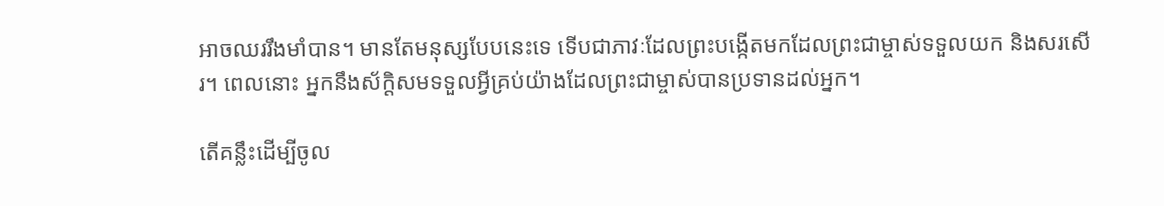អាចឈររឹងមាំបាន។ មានតែមនុស្សបែបនេះទេ ទើបជាភាវៈដែលព្រះបង្កើតមកដែលព្រះជាម្ចាស់ទទួលយក និងសរសើរ។ ពេលនោះ អ្នកនឹងស័ក្ដិសមទទួលអ្វីគ្រប់យ៉ាងដែលព្រះជាម្ចាស់បានប្រទានដល់អ្នក។

តើគន្លឹះដើម្បីចូល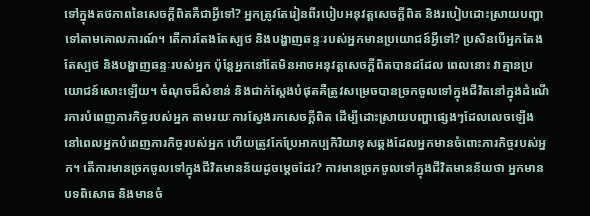ទៅក្នុងតថភាពនៃសេចក្តីពិតគឺជាអ្វីទៅ? អ្នកត្រូវតែរៀនពីរបៀបអនុវត្តសេចក្តីពិត និងរបៀបដោះស្រាយបញ្ហាទៅតាមគោលការណ៍។ តើការតែងតែស្បថ និងបង្ហាញឆន្ទៈរបស់អ្នកមានប្រយោជន៍អ្វីទៅ? ប្រសិនបើអ្នកតែងតែស្បថ និងបង្ហាញឆន្ទៈរបស់អ្នក ប៉ុន្តែអ្នកនៅតែមិនអាចអនុវត្តសេចក្តីពិតបានដដែល ពេលនោះ វាគ្មានប្រយោជន៍សោះឡើយ។ ចំណុចដ៏សំខាន់ និងជាក់ស្ដែងបំផុតគឺត្រូវសម្រេចបានច្រកចូលទៅក្នុងជីវិតនៅក្នុងដំណើរការបំពេញភារកិច្ចរបស់អ្នក តាមរយៈការស្វែងរកសេចក្តីពិត ដើម្បីដោះស្រាយបញ្ហាផ្សេងៗដែលលេចឡើង នៅពេលអ្នកបំពេញភារកិច្ចរបស់អ្នក ហើយត្រូវកែប្រែអាកប្បកិរិយាខុសឆ្គងដែលអ្នកមានចំពោះភារកិច្ចរបស់អ្នក។ តើការមានច្រកចូលទៅក្នុងជីវិតមានន័យដូចម្ដេចដែរ? ការមានច្រកចូលទៅក្នុងជីវិតមានន័យថា អ្នកមានបទពិសោធ និងមានចំ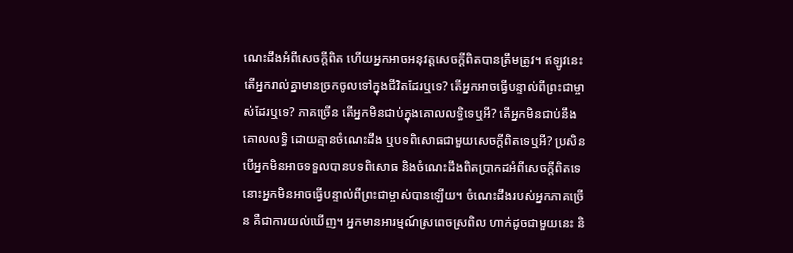ណេះដឹងអំពីសេចក្តីពិត ហើយអ្នកអាចអនុវត្តសេចក្តីពិតបានត្រឹមត្រូវ។ ឥឡូវនេះ តើអ្នករាល់គ្នាមានច្រកចូលទៅក្នុងជីវិតដែរឬទេ? តើអ្នកអាចធ្វើបន្ទាល់ពីព្រះជាម្ចាស់ដែរឬទេ? ភាគច្រើន តើអ្នកមិនជាប់ក្នុងគោលលទ្ធិទេឬអី? តើអ្នកមិនជាប់នឹងគោលលទ្ធិ ដោយគ្មានចំណេះដឹង ឬបទពិសោធជាមួយសេចក្តីពិតទេឬអី? ប្រសិនបើអ្នកមិនអាចទទួលបានបទពិសោធ និងចំណេះដឹងពិតប្រាកដអំពីសេចក្តីពិតទេ នោះអ្នកមិនអាចធ្វើបន្ទាល់ពីព្រះជាម្ចាស់បានឡើយ។ ចំណេះដឹងរបស់អ្នកភាគច្រើន គឺជាការយល់ឃើញ។ អ្នកមានអារម្មណ៍ស្រពេចស្រពិល ហាក់ដូចជាមួយនេះ និ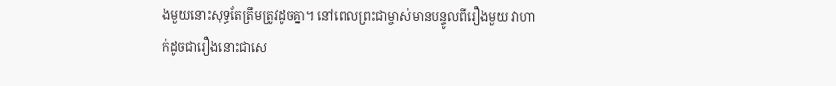ងមួយនោះសុទ្ធតែត្រឹមត្រូវដូចគ្នា។ នៅពេលព្រះជាម្ចាស់មានបន្ទូលពីរឿងមួយ វាហាក់ដូចជារឿងនោះជាសេ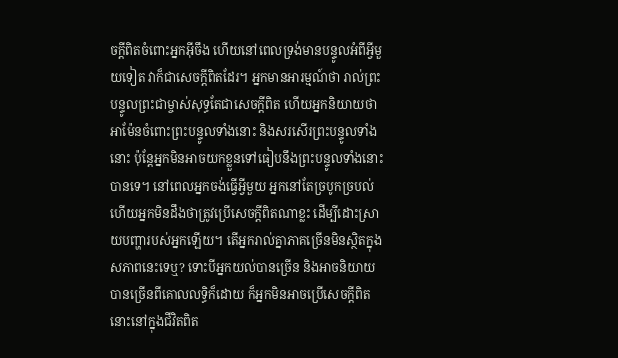ចក្តីពិតចំពោះអ្នកអ៊ីចឹង ហើយនៅពេលទ្រង់មានបន្ទូលអំពីអ្វីមួយទៀត វាក៏ជាសេចក្តីពិតដែរ។ អ្នកមានអារម្មណ៍ថា រាល់ព្រះបន្ទូលព្រះជាម្ចាស់សុទ្ធតែជាសេចក្តីពិត ហើយអ្នកនិយាយថាអាម៉ែនចំពោះព្រះបន្ទូលទាំងនោះ និងសរសើរព្រះបន្ទូលទាំងនោះ ប៉ុន្តែអ្នកមិនអាចយកខ្លួនទៅធៀបនឹងព្រះបន្ទូលទាំងនោះបានទេ។ នៅពេលអ្នកចង់ធ្វើអ្វីមួយ អ្នកនៅតែច្របូកច្របល់ ហើយអ្នកមិនដឹងថាត្រូវប្រើសេចក្តីពិតណាខ្លះ ដើម្បីដោះស្រាយបញ្ហារបស់អ្នកឡើយ។ តើអ្នករាល់គ្នាភាគច្រើនមិនស្ថិតក្នុងសភាពនេះទេឬ? ទោះបីអ្នកយល់បានច្រើន និងអាចនិយាយបានច្រើនពីគោលលទ្ធិក៏ដោយ ក៏អ្នកមិនអាចប្រើសេចក្តីពិតនោះនៅក្នុងជីវិតពិត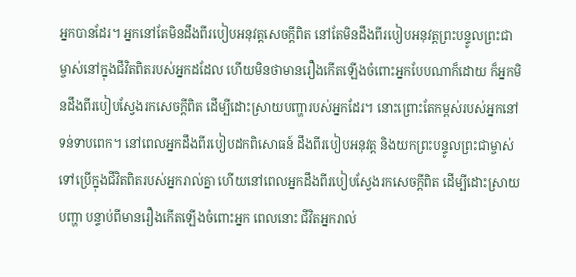អ្នកបានដែរ។ អ្នកនៅតែមិនដឹងពីរបៀបអនុវត្តសេចក្តីពិត នៅតែមិនដឹងពីរបៀបអនុវត្តព្រះបន្ទូលព្រះជាម្ចាស់នៅក្នុងជីវិតពិតរបស់អ្នកដដែល ហើយមិនថាមានរឿងកើតឡើងចំពោះអ្នកបែបណាក៏ដោយ ក៏អ្នកមិនដឹងពីរបៀបស្វែងរកសេចក្តីពិត ដើម្បីដោះស្រាយបញ្ហារបស់អ្នកដែរ។ នោះព្រោះតែកម្ពស់របស់អ្នកនៅទន់ទាបពេក។ នៅពេលអ្នកដឹងពីរបៀបដកពិសោធន៍ ដឹងពីរបៀបអនុវត្ត និងយកព្រះបន្ទូលព្រះជាម្ចាស់ទៅប្រើក្នុងជីវិតពិតរបស់អ្នករាល់គ្នា ហើយនៅពេលអ្នកដឹងពីរបៀបស្វែងរកសេចក្តីពិត ដើម្បីដោះស្រាយបញ្ហា បន្ទាប់ពីមានរឿងកើតឡើងចំពោះអ្នក ពេលនោះ ជីវិតអ្នករាល់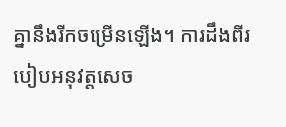គ្នានឹងរីកចម្រើនឡើង។ ការដឹងពីរបៀបអនុវត្តសេច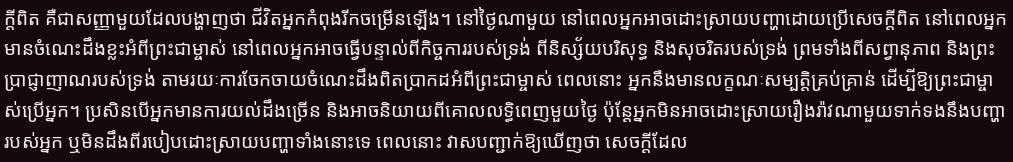ក្តីពិត គឺជាសញ្ញាមួយដែលបង្ហាញថា ជីវិតអ្នកកំពុងរីកចម្រើនឡើង។ នៅថ្ងៃណាមួយ នៅពេលអ្នកអាចដោះស្រាយបញ្ហាដោយប្រើសេចក្តីពិត នៅពេលអ្នកមានចំណេះដឹងខ្លះអំពីព្រះជាម្ចាស់ នៅពេលអ្នកអាចធ្វើបន្ទាល់ពីកិច្ចការរបស់ទ្រង់ ពីនិស្ស័យបរិសុទ្ធ និងសុចរិតរបស់ទ្រង់ ព្រមទាំងពីសព្វានុភាព និងព្រះប្រាជ្ញាញាណរបស់ទ្រង់ តាមរយៈការចែកចាយចំណេះដឹងពិតប្រាកដអំពីព្រះជាម្ចាស់ ពេលនោះ អ្នកនឹងមានលក្ខណៈសម្បត្តិគ្រប់គ្រាន់ ដើម្បីឱ្យព្រះជាម្ចាស់ប្រើអ្នក។ ប្រសិនបើអ្នកមានការយល់ដឹងច្រើន និងអាចនិយាយពីគោលលទ្ធិពេញមួយថ្ងៃ ប៉ុន្តែអ្នកមិនអាចដោះស្រាយរឿងរ៉ាវណាមួយទាក់ទងនឹងបញ្ហារបស់អ្នក ឬមិនដឹងពីរបៀបដោះស្រាយបញ្ហាទាំងនោះទេ ពេលនោះ វាសបញ្ជាក់ឱ្យឃើញថា សេចក្តីដែល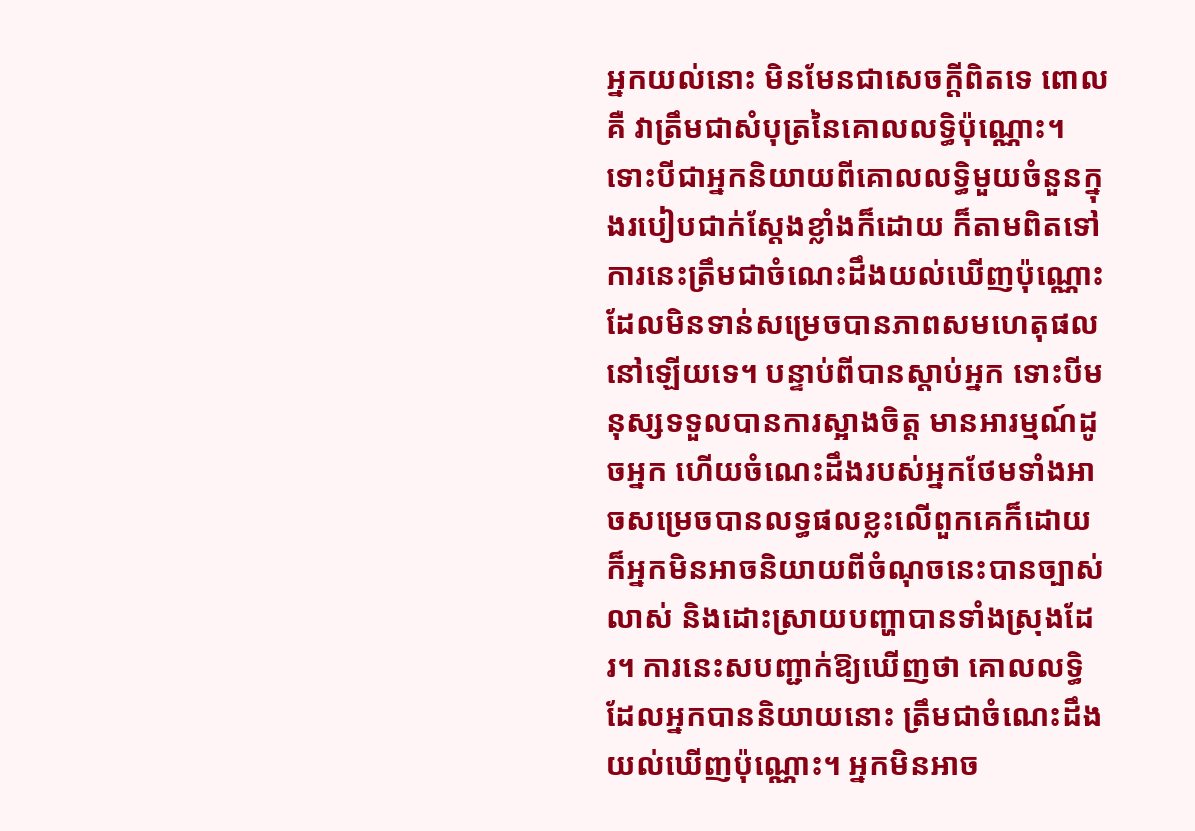អ្នកយល់នោះ មិនមែនជាសេចក្តីពិតទេ ពោលគឺ វាត្រឹមជាសំបុត្រនៃគោលលទ្ធិប៉ុណ្ណោះ។ ទោះបីជាអ្នកនិយាយពីគោលលទ្ធិមួយចំនួនក្នុងរបៀបជាក់ស្ដែងខ្លាំងក៏ដោយ ក៏តាមពិតទៅ ការនេះត្រឹមជាចំណេះដឹងយល់ឃើញប៉ុណ្ណោះ ដែលមិនទាន់សម្រេចបានភាពសមហេតុផលនៅឡើយទេ។ បន្ទាប់ពីបានស្ដាប់អ្នក ទោះបីមនុស្សទទួលបានការស្អាងចិត្ត មានអារម្មណ៍ដូចអ្នក ហើយចំណេះដឹងរបស់អ្នកថែមទាំងអាចសម្រេចបានលទ្ធផលខ្លះលើពួកគេក៏ដោយ ក៏អ្នកមិនអាចនិយាយពីចំណុចនេះបានច្បាស់លាស់ និងដោះស្រាយបញ្ហាបានទាំងស្រុងដែរ។ ការនេះសបញ្ជាក់ឱ្យឃើញថា គោលលទ្ធិដែលអ្នកបាននិយាយនោះ ត្រឹមជាចំណេះដឹងយល់ឃើញប៉ុណ្ណោះ។ អ្នកមិនអាច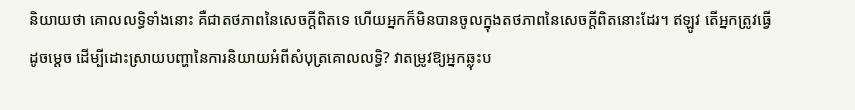និយាយថា គោលលទ្ធិទាំងនោះ គឺជាតថភាពនៃសេចក្តីពិតទេ ហើយអ្នកក៏មិនបានចូលក្នុងតថភាពនៃសេចក្តីពិតនោះដែរ។ ឥឡូវ តើអ្នកត្រូវធ្វើដូចម្ដេច ដើម្បីដោះស្រាយបញ្ហានៃការនិយាយអំពីសំបុត្រគោលលទ្ធិ? វាតម្រូវឱ្យអ្នកឆ្លុះប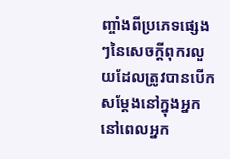ញ្ចាំងពីប្រភេទផ្សេងៗនៃសេចក្តីពុករលួយដែលត្រូវបានបើកសម្ដែងនៅក្នុងអ្នក នៅពេលអ្នក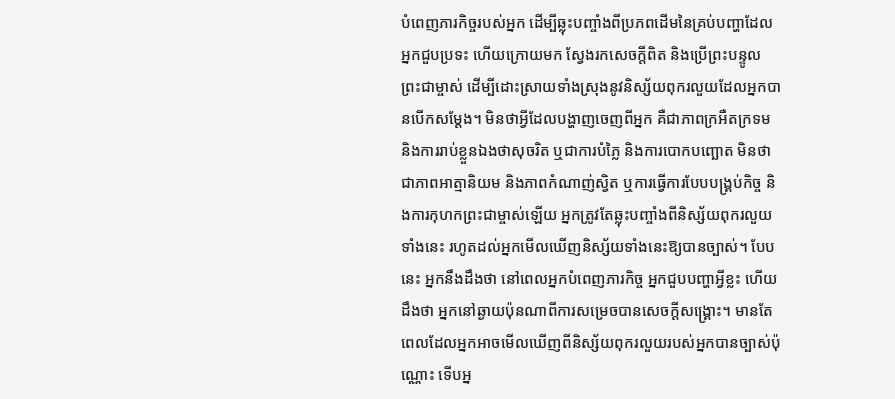បំពេញភារកិច្ចរបស់អ្នក ដើម្បីឆ្លុះបញ្ចាំងពីប្រភពដើមនៃគ្រប់បញ្ហាដែលអ្នកជួបប្រទះ ហើយក្រោយមក ស្វែងរកសេចក្តីពិត និងប្រើព្រះបន្ទូលព្រះជាម្ចាស់ ដើម្បីដោះស្រាយទាំងស្រុងនូវនិស្ស័យពុករលួយដែលអ្នកបានបើកសម្ដែង។ មិនថាអ្វីដែលបង្ហាញចេញពីអ្នក គឺជាភាពក្រអឺតក្រទម និងការរាប់ខ្លួនឯងថាសុចរិត ឬជាការបំភ្លៃ និងការបោកបញ្ឆោត មិនថាជាភាពអាត្មានិយម និងភាពកំណាញ់ស្វិត ឬការធ្វើការបែបបង្គ្រប់កិច្ច និងការកុហកព្រះជាម្ចាស់ឡើយ អ្នកត្រូវតែឆ្លុះបញ្ចាំងពីនិស្ស័យពុករលួយទាំងនេះ រហូតដល់អ្នកមើលឃើញនិស្ស័យទាំងនេះឱ្យបានច្បាស់។ បែបនេះ អ្នកនឹងដឹងថា នៅពេលអ្នកបំពេញភារកិច្ច អ្នកជួបបញ្ហាអ្វីខ្លះ ហើយដឹងថា អ្នកនៅឆ្ងាយប៉ុនណាពីការសម្រេចបានសេចក្តីសង្រ្គោះ។ មានតែពេលដែលអ្នកអាចមើលឃើញពីនិស្ស័យពុករលួយរបស់អ្នកបានច្បាស់ប៉ុណ្ណោះ ទើបអ្ន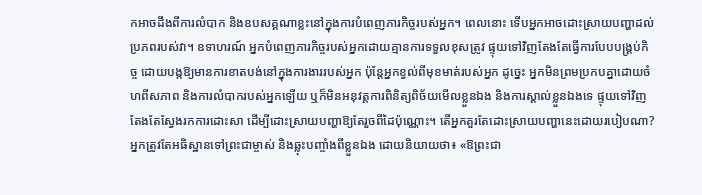កអាចដឹងពីការលំបាក និងឧបសគ្គណាខ្លះនៅក្នុងការបំពេញភារកិច្ចរបស់អ្នក។ ពេលនោះ ទើបអ្នកអាចដោះស្រាយបញ្ហាដល់ប្រភពរបស់វា។ ឧទាហរណ៍ អ្នកបំពេញភារកិច្ចរបស់អ្នកដោយគ្មានការទទួលខុសត្រូវ ផ្ទុយទៅវិញតែងតែធ្វើការបែបបង្រ្គប់កិច្ច ដោយបង្កឱ្យមានការខាតបង់នៅក្នុងការងាររបស់អ្នក ប៉ុន្តែអ្នកខ្វល់ពីមុខមាត់របស់អ្នក ដូច្នេះ អ្នកមិនព្រមប្រកបគ្នាដោយចំហពីសភាព និងការលំបាករបស់អ្នកឡើយ ឬក៏មិនអនុវត្តការពិនិត្យពិច័យមើលខ្លួនឯង និងការស្គាល់ខ្លួនឯងទេ ផ្ទុយទៅវិញតែងតែស្វែងរកការដោះសា ដើម្បីដោះស្រាយបញ្ហាឱ្យតែរួចពីដៃប៉ុណ្ណោះ។ តើអ្នកគួរតែដោះស្រាយបញ្ហានេះដោយរបៀបណា? អ្នកត្រូវតែអធិស្ឋានទៅព្រះជាម្ចាស់ និងឆ្លុះបញ្ចាំងពីខ្លួនឯង ដោយនិយាយថា៖ «ឱព្រះជា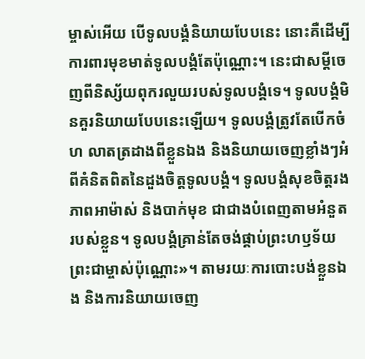ម្ចាស់អើយ បើទូលបង្គំនិយាយបែបនេះ នោះគឺដើម្បីការពារមុខមាត់ទូលបង្គំតែប៉ុណ្ណោះ។ នេះជាសម្ដីចេញពីនិស្ស័យពុករលួយរបស់ទូលបង្គំទេ។ ទូលបង្គំមិនគួរនិយាយបែបនេះឡើយ។ ទូលបង្គំត្រូវតែបើកចំហ លាតត្រដាងពីខ្លួនឯង និងនិយាយចេញខ្លាំងៗអំពីគំនិតពិតនៃដួងចិត្តទូលបង្គំ។ ទូលបង្គំសុខចិត្តរងភាពអាម៉ាស់ និងបាក់មុខ ជាជាងបំពេញតាមអំនួតរបស់ខ្លួន។ ទូលបង្គំគ្រាន់តែចង់ផ្គាប់ព្រះហឫទ័យព្រះជាម្ចាស់ប៉ុណ្ណោះ»។ តាមរយៈការបោះបង់ខ្លួនឯង និងការនិយាយចេញ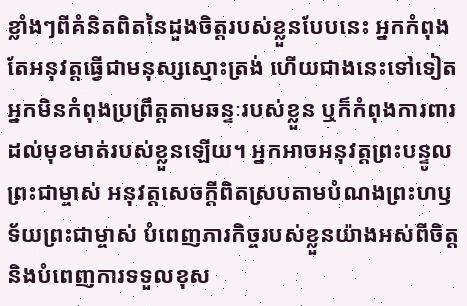ខ្លាំងៗពីគំនិតពិតនៃដួងចិត្តរបស់ខ្លួនបែបនេះ អ្នកកំពុងតែអនុវត្តធ្វើជាមនុស្សស្មោះត្រង់ ហើយជាងនេះទៅទៀត អ្នកមិនកំពុងប្រព្រឹត្តតាមឆន្ទៈរបស់ខ្លួន ឬក៏កំពុងការពារដល់មុខមាត់របស់ខ្លួនឡើយ។ អ្នកអាចអនុវត្តព្រះបន្ទូលព្រះជាម្ចាស់ អនុវត្តសេចក្តីពិតស្របតាមបំណងព្រះហឫទ័យព្រះជាម្ចាស់ បំពេញភារកិច្ចរបស់ខ្លួនយ៉ាងអស់ពីចិត្ត និងបំពេញការទទួលខុស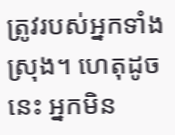ត្រូវរបស់អ្នកទាំងស្រុង។ ហេតុដូចនេះ អ្នកមិន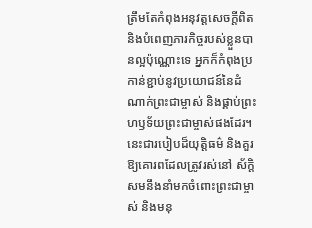ត្រឹមតែកំពុងអនុវត្តសេចក្តីពិត និងបំពេញភារកិច្ចរបស់ខ្លួនបានល្អប៉ុណ្ណោះទេ អ្នកក៏កំពុងប្រកាន់ខ្ជាប់នូវប្រយោជន៍នៃដំណាក់ព្រះជាម្ចាស់ និងផ្គាប់ព្រះហឫទ័យព្រះជាម្ចាស់ផងដែរ។ នេះជារបៀបដ៏យុត្តិធម៌ និងគួរឱ្យគោរពដែលត្រូវរស់នៅ ស័ក្ដិសមនឹងនាំមកចំពោះព្រះជាម្ចាស់ និងមនុ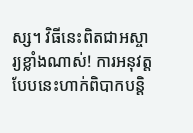ស្ស។ វិធីនេះពិតជាអស្ចារ្យខ្លាំងណាស់! ការអនុវត្តបែបនេះហាក់ពិបាកបន្តិ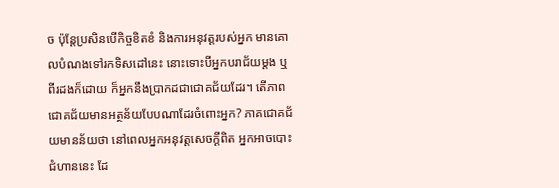ច ប៉ុន្តែប្រសិនបើកិច្ចខិតខំ និងការអនុវត្តរបស់អ្នក មានគោលបំណងទៅរកទិសដៅនេះ នោះទោះបីអ្នកបរាជ័យម្ដង ឬពីរដងក៏ដោយ ក៏អ្នកនឹងប្រាកដជាជោគជ័យដែរ។ តើភាពជោគជ័យមានអត្ថន័យបែបណាដែរចំពោះអ្នក? ភាគជោគជ័យមានន័យថា នៅពេលអ្នកអនុវត្តសេចក្តីពិត អ្នកអាចបោះជំហាននេះ ដែ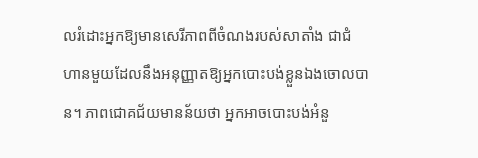លរំដោះអ្នកឱ្យមានសេរីភាពពីចំណងរបស់សាតាំង ជាជំហានមួយដែលនឹងអនុញ្ញាតឱ្យអ្នកបោះបង់ខ្លួនឯងចោលបាន។ ភាពជោគជ័យមានន័យថា អ្នកអាចបោះបង់អំនួ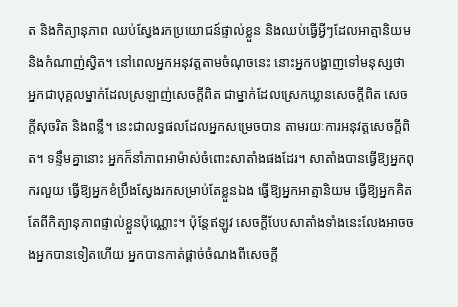ត និងកិត្យានុភាព ឈប់ស្វែងរកប្រយោជន៍ផ្ទាល់ខ្លួន និងឈប់ធ្វើអ្វីៗដែលអាត្មានិយម និងកំណាញ់ស្វិត។ នៅពេលអ្នកអនុវត្តតាមចំណុចនេះ នោះអ្នកបង្ហាញទៅមនុស្សថា អ្នកជាបុគ្គលម្នាក់ដែលស្រឡាញ់សេចក្តីពិត ជាម្នាក់ដែលស្រេកឃ្លានសេចក្តីពិត សេចក្តីសុចរិត និងពន្លឺ។ នេះជាលទ្ធផលដែលអ្នកសម្រេចបាន តាមរយៈការអនុវត្តសេចក្តីពិត។ ទន្ទឹមគ្នានោះ អ្នកក៏នាំភាពអាម៉ាស់ចំពោះសាតាំងផងដែរ។ សាតាំងបានធ្វើឱ្យអ្នកពុករលួយ ធ្វើឱ្យអ្នកខំប្រឹងស្វែងរកសម្រាប់តែខ្លួនឯង ធ្វើឱ្យអ្នកអាត្មានិយម ធ្វើឱ្យអ្នកគិតតែពីកិត្យានុភាពផ្ទាល់ខ្លួនប៉ុណ្ណោះ។ ប៉ុន្តែឥឡូវ សេចក្ដីបែបសាតាំងទាំងនេះលែងអាចចងអ្នកបានទៀតហើយ អ្នកបានកាត់ផ្ដាច់ចំណងពីសេចក្ដី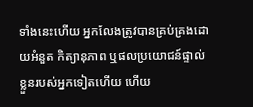ទាំងនេះហើយ អ្នកលែងត្រូវបានគ្រប់គ្រងដោយអំនួត កិត្យានុភាព ឬផលប្រយោជន៍ផ្ទាល់ខ្លួនរបស់អ្នកទៀតហើយ ហើយ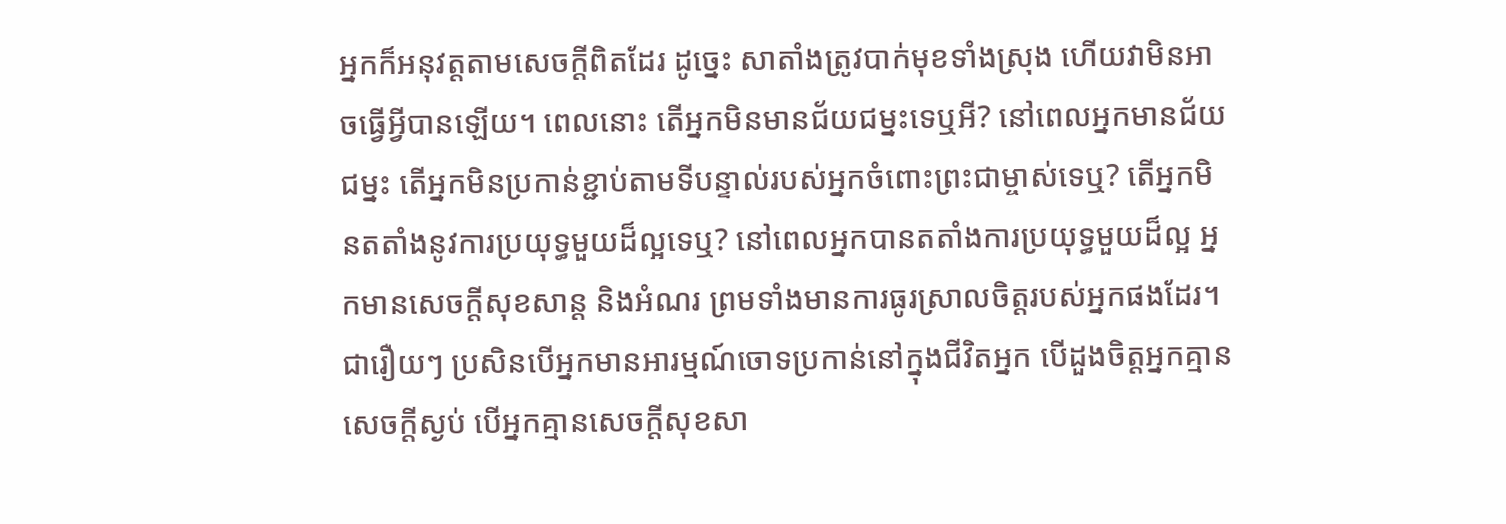អ្នកក៏អនុវត្តតាមសេចក្តីពិតដែរ ដូច្នេះ សាតាំងត្រូវបាក់មុខទាំងស្រុង ហើយវាមិនអាចធ្វើអ្វីបានឡើយ។ ពេលនោះ តើអ្នកមិនមានជ័យជម្នះទេឬអី? នៅពេលអ្នកមានជ័យជម្នះ តើអ្នកមិនប្រកាន់ខ្ជាប់តាមទីបន្ទាល់របស់អ្នកចំពោះព្រះជាម្ចាស់ទេឬ? តើអ្នកមិនតតាំងនូវការប្រយុទ្ធមួយដ៏ល្អទេឬ? នៅពេលអ្នកបានតតាំងការប្រយុទ្ធមួយដ៏ល្អ អ្នកមានសេចក្តីសុខសាន្ត និងអំណរ ព្រមទាំងមានការធូរស្រាលចិត្តរបស់អ្នកផងដែរ។ ជារឿយៗ ប្រសិនបើអ្នកមានអារម្មណ៍ចោទប្រកាន់នៅក្នុងជីវិតអ្នក បើដួងចិត្តអ្នកគ្មានសេចក្ដីស្ងប់ បើអ្នកគ្មានសេចក្តីសុខសា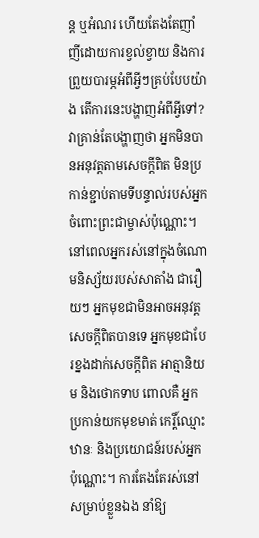ន្ត ឬអំណរ ហើយតែងតែញាំញីដោយការខ្វល់ខ្វាយ និងការព្រួយបារម្ភអំពីអ្វីៗគ្រប់បែបយ៉ាង តើការនេះបង្ហាញអំពីអ្វីទៅ? វាគ្រាន់តែបង្ហាញថា អ្នកមិនបានអនុវត្តតាមសេចក្តីពិត មិនប្រកាន់ខ្ជាប់តាមទីបន្ទាល់របស់អ្នកចំពោះព្រះជាម្ចាស់ប៉ុណ្ណោះ។ នៅពេលអ្នករស់នៅក្នុងចំណោមនិស្ស័យរបស់សាតាំង ជារឿយៗ អ្នកមុខជាមិនអាចអនុវត្តសេចក្តីពិតបានទេ អ្នកមុខជាបែរខ្នងដាក់សេចក្តីពិត អាត្មានិយម និងថោកទាប ពោលគឺ អ្នកប្រកាន់យកមុខមាត់ កេរ្តិ៍ឈ្មោះ ឋានៈ និងប្រយោជន៍របស់អ្នកប៉ុណ្ណោះ។ ការតែងតែរស់នៅសម្រាប់ខ្លួនឯង នាំឱ្យ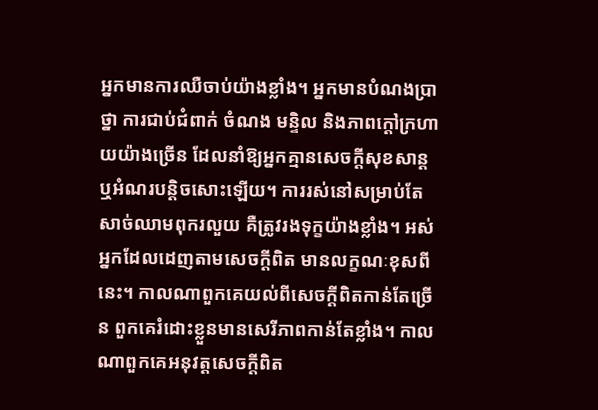អ្នកមានការឈឺចាប់យ៉ាងខ្លាំង។ អ្នកមានបំណងប្រាថ្នា ការជាប់ជំពាក់ ចំណង មន្ទិល និងភាពក្ដៅក្រហាយយ៉ាងច្រើន ដែលនាំឱ្យអ្នកគ្មានសេចក្តីសុខសាន្ត ឬអំណរបន្តិចសោះឡើយ។ ការរស់នៅសម្រាប់តែសាច់ឈាមពុករលួយ គឺត្រូវរងទុក្ខយ៉ាងខ្លាំង។ អស់អ្នកដែលដេញតាមសេចក្តីពិត មានលក្ខណៈខុសពីនេះ។ កាលណាពួកគេយល់ពីសេចក្តីពិតកាន់តែច្រើន ពួកគេរំដោះខ្លួនមានសេរីភាពកាន់តែខ្លាំង។ កាលណាពួកគេអនុវត្តសេចក្តីពិត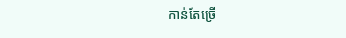កាន់តែច្រើ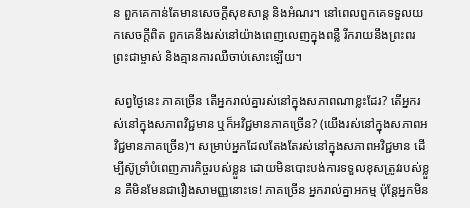ន ពួកគេកាន់តែមានសេចក្តីសុខសាន្ត និងអំណរ។ នៅពេលពួកគេទទួលយកសេចក្តីពិត ពួកគេនឹងរស់នៅយ៉ាងពេញលេញក្នុងពន្លឺ រីករាយនឹងព្រះពរព្រះជាម្ចាស់ និងគ្មានការឈឺចាប់សោះឡើយ។

សព្វថ្ងៃនេះ ភាគច្រើន តើអ្នករាល់គ្នារស់នៅក្នុងសភាពណាខ្លះដែរ? តើអ្នករស់នៅក្នុងសភាពវិជ្ជមាន ឬក៏អវិជ្ជមានភាគច្រើន? (យើងរស់នៅក្នុងសភាពអវិជ្ជមានភាគច្រើន)។ សម្រាប់អ្នកដែលតែងតែរស់នៅក្នុងសភាពអវិជ្ជមាន ដើម្បីស៊ូទ្រាំបំពេញភារកិច្ចរបស់ខ្លួន ដោយមិនបោះបង់ការទទួលខុសត្រូវរបស់ខ្លួន គឺមិនមែនជារឿងសាមញ្ញនោះទេ! ភាគច្រើន អ្នករាល់គ្នាអកម្ម ប៉ុន្តែអ្នកមិន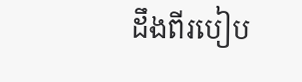ដឹងពីរបៀប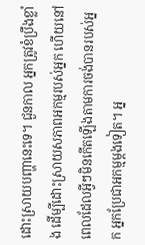ដោះស្រាយបញ្ហានេះទេ។ ជួនកាល អ្នកត្រូវខំប្រឹងខ្លាំង ដើម្បីដោះស្រាយសភាពអកម្មរបស់អ្នក ហើយនៅពេលដែលអ្វីៗមិនកើតឡើងតាមការចង់បានរបស់អ្នក អ្នកប្រែជាអកម្មម្ដងទៀត។ អ្ន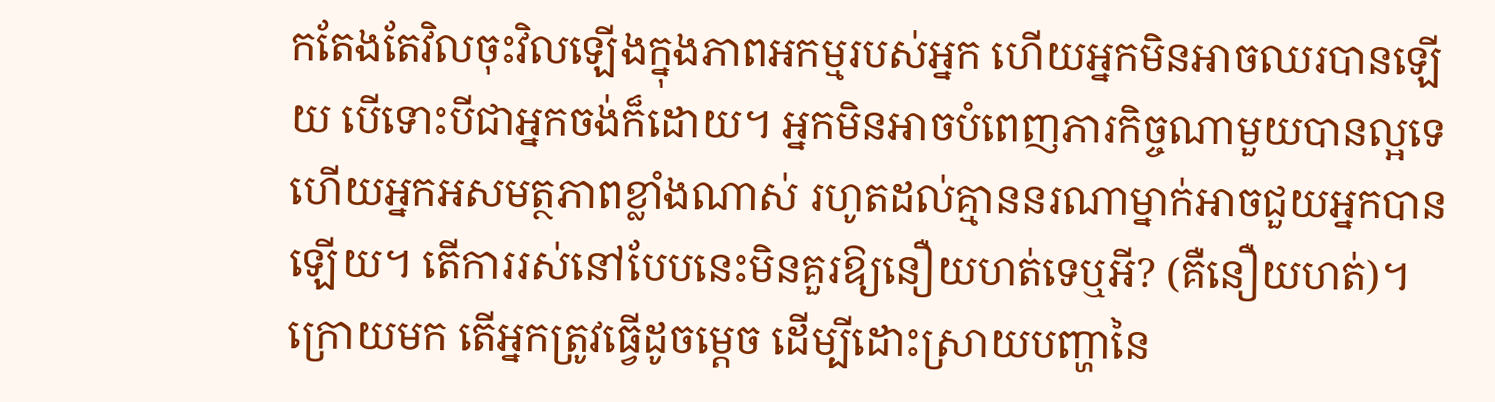កតែងតែវិលចុះវិលឡើងក្នុងភាពអកម្មរបស់អ្នក ហើយអ្នកមិនអាចឈរបានឡើយ បើទោះបីជាអ្នកចង់ក៏ដោយ។ អ្នកមិនអាចបំពេញភារកិច្ចណាមួយបានល្អទេ ហើយអ្នកអសមត្ថភាពខ្លាំងណាស់ រហូតដល់គ្មាននរណាម្នាក់អាចជួយអ្នកបានឡើយ។ តើការរស់នៅបែបនេះមិនគួរឱ្យនឿយហត់ទេឬអី? (គឺនឿយហត់)។ ក្រោយមក តើអ្នកត្រូវធ្វើដូចម្ដេច ដើម្បីដោះស្រាយបញ្ហានៃ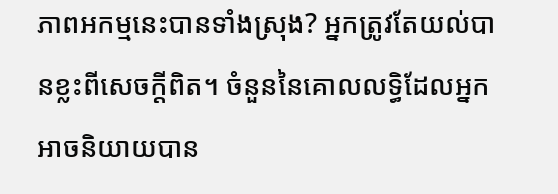ភាពអកម្មនេះបានទាំងស្រុង? អ្នកត្រូវតែយល់បានខ្លះពីសេចក្តីពិត។ ចំនួននៃគោលលទ្ធិដែលអ្នកអាចនិយាយបាន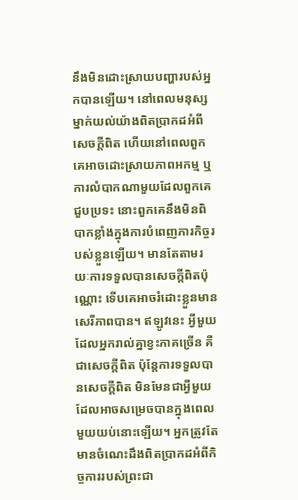នឹងមិនដោះស្រាយបញ្ហារបស់អ្នកបានឡើយ។ នៅពេលមនុស្សម្នាក់យល់យ៉ាងពិតប្រាកដអំពីសេចក្តីពិត ហើយនៅពេលពួកគេអាចដោះស្រាយភាពអកម្ម ឬការលំបាកណាមួយដែលពួកគេជួបប្រទះ នោះពួកគេនឹងមិនពិបាកខ្លាំងក្នុងការបំពេញភារកិច្ចរបស់ខ្លួនឡើយ។ មានតែតាមរយៈការទទួលបានសេចក្តីពិតប៉ុណ្ណោះ ទើបគេអាចរំដោះខ្លួនមានសេរីភាពបាន។ ឥឡូវនេះ អ្វីមួយដែលអ្នករាល់គ្នាខ្វះភាគច្រើន គឺជាសេចក្តីពិត ប៉ុន្តែការទទួលបានសេចក្តីពិត មិនមែនជាអ្វីមួយដែលអាចសម្រេចបានក្នុងពេលមួយយប់នោះឡើយ។ អ្នកត្រូវតែមានចំណេះដឹងពិតប្រាកដអំពីកិច្ចការរបស់ព្រះជា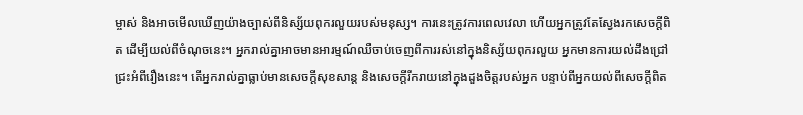ម្ចាស់ និងអាចមើលឃើញយ៉ាងច្បាស់ពីនិស្ស័យពុករលួយរបស់មនុស្ស។ ការនេះត្រូវការពេលវេលា ហើយអ្នកត្រូវតែស្វែងរកសេចក្តីពិត ដើម្បីយល់ពីចំណុចនេះ។ អ្នករាល់គ្នាអាចមានអារម្មណ៍ឈឺចាប់ចេញពីការរស់នៅក្នុងនិស្ស័យពុករលួយ អ្នកមានការយល់ដឹងជ្រៅជ្រះអំពីរឿងនេះ។ តើអ្នករាល់គ្នាធ្លាប់មានសេចក្តីសុខសាន្ត និងសេចក្តីរីករាយនៅក្នុងដួងចិត្តរបស់អ្នក បន្ទាប់ពីអ្នកយល់ពីសេចក្តីពិត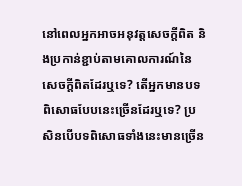នៅពេលអ្នកអាចអនុវត្តសេចក្តីពិត និងប្រកាន់ខ្ជាប់តាមគោលការណ៍នៃសេចក្តីពិតដែរឬទេ? តើអ្នកមានបទពិសោធបែបនេះច្រើនដែរឬទេ? ប្រសិនបើបទពិសោធទាំងនេះមានច្រើន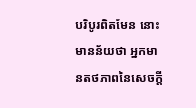បរិបូរពិតមែន នោះមានន័យថា អ្នកមានតថភាពនៃសេចក្តី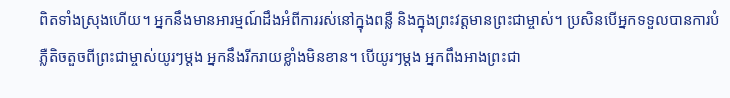ពិតទាំងស្រុងហើយ។ អ្នកនឹងមានអារម្មណ៍ដឹងអំពីការរស់នៅក្នុងពន្លឺ និងក្នុងព្រះវត្តមានព្រះជាម្ចាស់។ ប្រសិនបើអ្នកទទួលបានការបំភ្លឺតិចតួចពីព្រះជាម្ចាស់យូរៗម្ដង អ្នកនឹងរីករាយខ្លាំងមិនខាន។ បើយូរៗម្ដង អ្នកពឹងអាងព្រះជា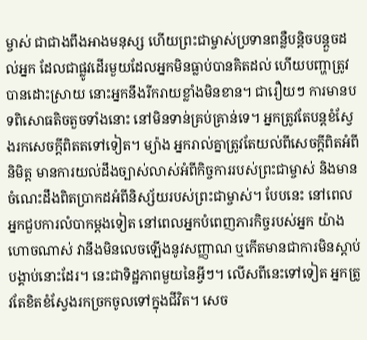ម្ចាស់ ជាជាងពឹងអាងមនុស្ស ហើយព្រះជាម្ចាស់ប្រទានពន្លឺបន្តិចបន្តួចដល់អ្នក ដែលជាផ្លូវដើរមួយដែលអ្នកមិនធ្លាប់បានគិតដល់ ហើយបញ្ហាត្រូវបានដោះស្រាយ នោះអ្នកនឹងរីករាយខ្លាំងមិនខាន។ ជារឿយៗ ការមានបទពិសោធតិចតួចទាំងនោះ នៅមិនទាន់គ្រប់គ្រាន់ទេ។ អ្នកត្រូវតែបន្តខំស្វែងរកសេចក្តីពិតតទៅទៀត។ ម្យ៉ាង អ្នករាល់គ្នាត្រូវតែយល់ពីសេចក្តីពិតអំពីនិមិត្ត មានការយល់ដឹងច្បាស់លាស់អំពីកិច្ចការរបស់ព្រះជាម្ចាស់ និងមានចំណេះដឹងពិតប្រាកដអំពីនិស្ស័យរបស់ព្រះជាម្ចាស់។ បែបនេះ នៅពេលអ្នកជួបការលំបាកម្ដងទៀត នៅពេលអ្នកបំពេញភារកិច្ចរបស់អ្នក យ៉ាងហោចណាស់ វានឹងមិនលេចឡើងនូវសញ្ញាណ ឬកើតមានជាការមិនស្ដាប់បង្គាប់នោះដែរ។ នេះជាទិដ្ឋភាពមួយនៃអ្វីៗ។ លើសពីនេះទៅទៀត អ្នកត្រូវតែខិតខំស្វែងរកច្រកចូលទៅក្នុងជីវិត។ សេច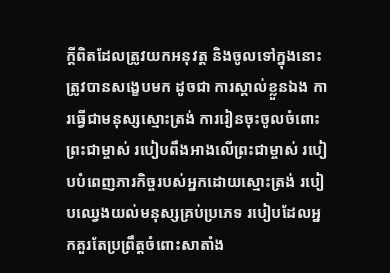ក្តីពិតដែលត្រូវយកអនុវត្ត និងចូលទៅក្នុងនោះ ត្រូវបានសង្ខេបមក ដូចជា ការស្គាល់ខ្លួនឯង ការធ្វើជាមនុស្សស្មោះត្រង់ ការរៀនចុះចូលចំពោះព្រះជាម្ចាស់ របៀបពឹងអាងលើព្រះជាម្ចាស់ របៀបបំពេញភារកិច្ចរបស់អ្នកដោយស្មោះត្រង់ របៀបឈ្វេងយល់មនុស្សគ្រប់ប្រភេទ របៀបដែលអ្នកគួរតែប្រព្រឹត្តចំពោះសាតាំង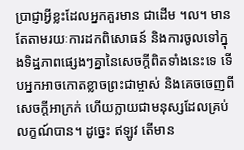ប្រាជ្ញាអ្វីខ្លះដែលអ្នកគួរមាន ជាដើម ។ល។ មានតែតាមរយៈការដកពិសោធន៍ និងការចូលទៅក្នុងទិដ្ឋភាពផ្សេងៗគ្នានៃសេចក្តីពិតទាំងនេះទេ ទើបអ្នកអាចកោតខ្លាចព្រះជាម្ចាស់ និងគេចចេញពីសេចក្តីអាក្រក់ ហើយក្លាយជាមនុស្សដែលគ្រប់លក្ខណ៍បាន។ ដូច្នេះ ឥឡូវ តើមាន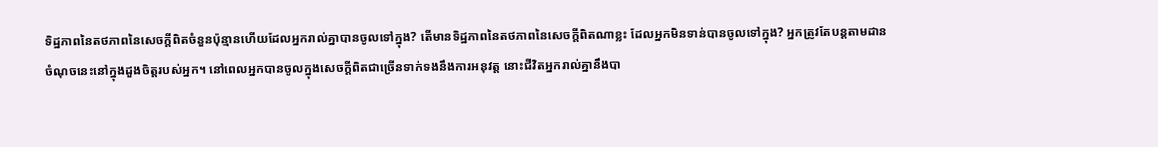ទិដ្ឋភាពនៃតថភាពនៃសេចក្តីពិតចំនួនប៉ុន្មានហើយដែលអ្នករាល់គ្នាបានចូលទៅក្នុង? តើមានទិដ្ឋភាពនៃតថភាពនៃសេចក្តីពិតណាខ្លះ ដែលអ្នកមិនទាន់បានចូលទៅក្នុង? អ្នកត្រូវតែបន្តតាមដានចំណុចនេះនៅក្នុងដួងចិត្តរបស់អ្នក។ នៅពេលអ្នកបានចូលក្នុងសេចក្តីពិតជាច្រើនទាក់ទងនឹងការអនុវត្ត នោះជីវិតអ្នករាល់គ្នានឹងបា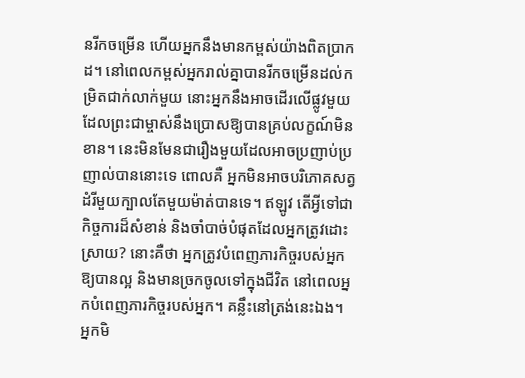នរីកចម្រើន ហើយអ្នកនឹងមានកម្ពស់យ៉ាងពិតប្រាកដ។ នៅពេលកម្ពស់អ្នករាល់គ្នាបានរីកចម្រើនដល់កម្រិតជាក់លាក់មួយ នោះអ្នកនឹងអាចដើរលើផ្លូវមួយដែលព្រះជាម្ចាស់នឹងប្រោសឱ្យបានគ្រប់លក្ខណ៍មិនខាន។ នេះមិនមែនជារឿងមួយដែលអាចប្រញាប់ប្រញាល់បាននោះទេ ពោលគឺ អ្នកមិនអាចបរិភោគសត្វដំរីមួយក្បាលតែមួយម៉ាត់បានទេ។ ឥឡូវ តើអ្វីទៅជាកិច្ចការដ៏សំខាន់ និងចាំបាច់បំផុតដែលអ្នកត្រូវដោះស្រាយ? នោះគឺថា អ្នកត្រូវបំពេញភារកិច្ចរបស់អ្នកឱ្យបានល្អ និងមានច្រកចូលទៅក្នុងជីវិត នៅពេលអ្នកបំពេញភារកិច្ចរបស់អ្នក។ គន្លឹះនៅត្រង់នេះឯង។ អ្នកមិ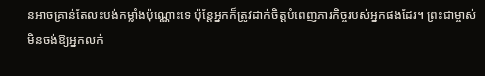នអាចគ្រាន់តែលះបង់កម្លាំងប៉ុណ្ណោះទេ ប៉ុន្តែអ្នកក៏ត្រូវដាក់ចិត្តបំពេញភារកិច្ចរបស់អ្នកផងដែរ។ ព្រះជាម្ចាស់មិនចង់ឱ្យអ្នកលក់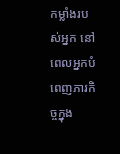កម្លាំងរបស់អ្នក នៅពេលអ្នកបំពេញភារកិច្ចក្នុង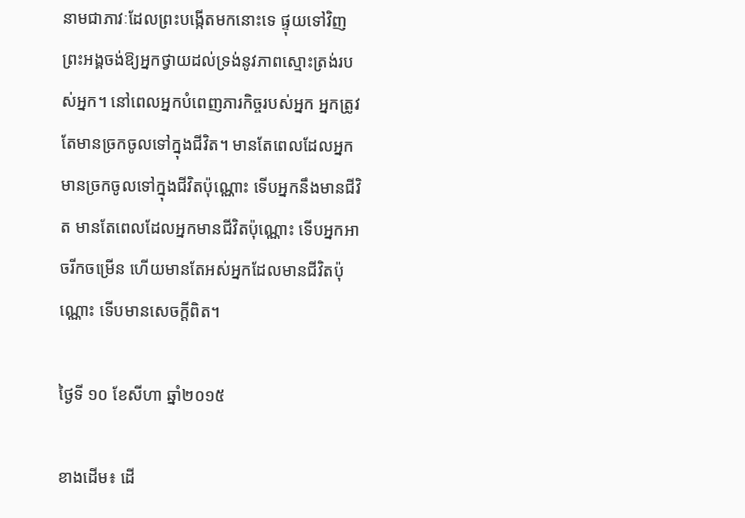នាមជាភាវៈដែលព្រះបង្កើតមកនោះទេ ផ្ទុយទៅវិញ ព្រះអង្គចង់ឱ្យអ្នកថ្វាយដល់ទ្រង់នូវភាពស្មោះត្រង់របស់អ្នក។ នៅពេលអ្នកបំពេញភារកិច្ចរបស់អ្នក អ្នកត្រូវតែមានច្រកចូលទៅក្នុងជីវិត។ មានតែពេលដែលអ្នកមានច្រកចូលទៅក្នុងជីវិតប៉ុណ្ណោះ ទើបអ្នកនឹងមានជីវិត មានតែពេលដែលអ្នកមានជីវិតប៉ុណ្ណោះ ទើបអ្នកអាចរីកចម្រើន ហើយមានតែអស់អ្នកដែលមានជីវិតប៉ុណ្ណោះ ទើបមានសេចក្តីពិត។

ថ្ងៃទី ១០ ខែសីហា ឆ្នាំ២០១៥

ខាងដើម៖ ដើ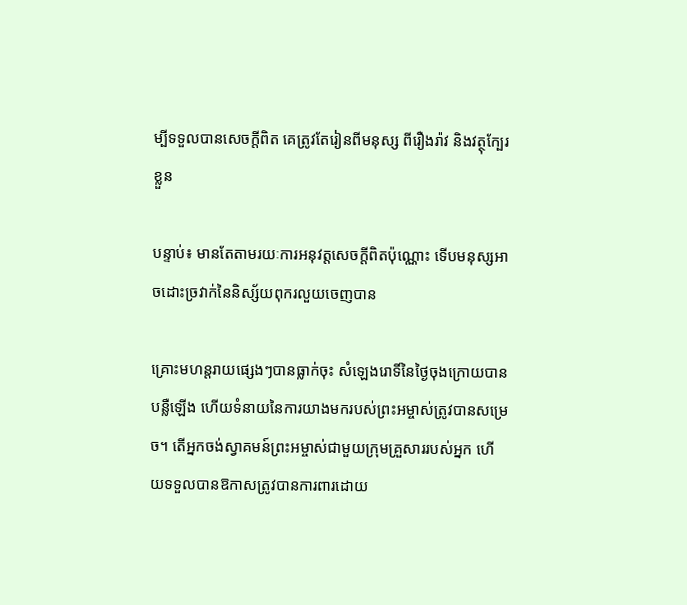ម្បីទទួលបានសេចក្តីពិត គេត្រូវតែរៀនពីមនុស្ស ពីរឿងរ៉ាវ និងវត្ថុក្បែរខ្លួន

បន្ទាប់៖ មានតែតាមរយៈការអនុវត្តសេចក្ដីពិតប៉ុណ្ណោះ ទើបមនុស្សអាចដោះច្រវាក់នៃនិស្ស័យពុករលួយចេញបាន

គ្រោះមហន្តរាយផ្សេងៗបានធ្លាក់ចុះ សំឡេងរោទិ៍នៃថ្ងៃចុងក្រោយបានបន្លឺឡើង ហើយទំនាយនៃការយាងមករបស់ព្រះអម្ចាស់ត្រូវបានសម្រេច។ តើអ្នកចង់ស្វាគមន៍ព្រះអម្ចាស់ជាមួយក្រុមគ្រួសាររបស់អ្នក ហើយទទួលបានឱកាសត្រូវបានការពារដោយ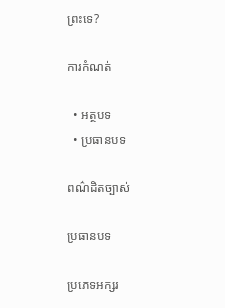ព្រះទេ?

ការកំណត់

  • អត្ថបទ
  • ប្រធានបទ

ពណ៌ដិតច្បាស់

ប្រធានបទ

ប្រភេទអក្សរ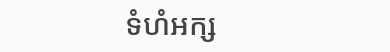ទំហំអក្ស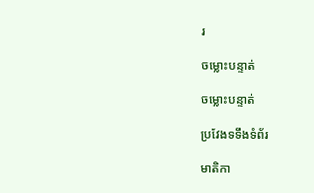រ

ចម្លោះបន្ទាត់

ចម្លោះបន្ទាត់

ប្រវែងទទឹងទំព័រ

មាតិកា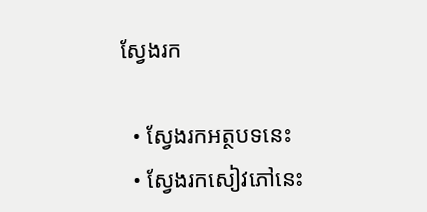ស្វែងរក

  • ស្វែងរកអត្ថបទនេះ
  • ស្វែងរកសៀវភៅនេះ